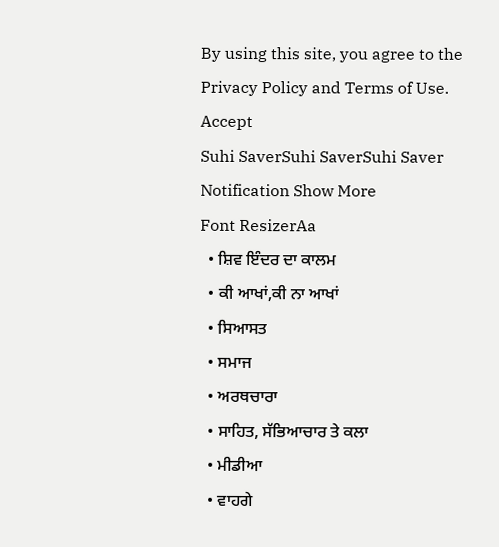By using this site, you agree to the Privacy Policy and Terms of Use.
Accept
Suhi SaverSuhi SaverSuhi Saver
Notification Show More
Font ResizerAa
  • ਸ਼ਿਵ ਇੰਦਰ ਦਾ ਕਾਲਮ
  • ਕੀ ਆਖਾਂ,ਕੀ ਨਾ ਆਖਾਂ
  • ਸਿਆਸਤ
  • ਸਮਾਜ
  • ਅਰਥਚਾਰਾ
  • ਸਾਹਿਤ, ਸੱਭਿਆਚਾਰ ਤੇ ਕਲਾ
  • ਮੀਡੀਆ
  • ਵਾਹਗੇ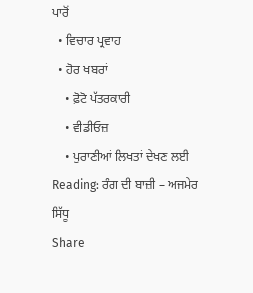ਪਾਰੋਂ
  • ਵਿਚਾਰ ਪ੍ਰਵਾਹ
  • ਹੋਰ ਖਬਰਾਂ
    • ਫ਼ੋਟੋ ਪੱਤਰਕਾਰੀ
    • ਵੀਡੀਓਜ਼
    • ਪੁਰਾਣੀਆਂ ਲਿਖਤਾਂ ਦੇਖਣ ਲਈ
Reading: ਰੰਗ ਦੀ ਬਾਜ਼ੀ – ਅਜਮੇਰ ਸਿੱਧੂ
Share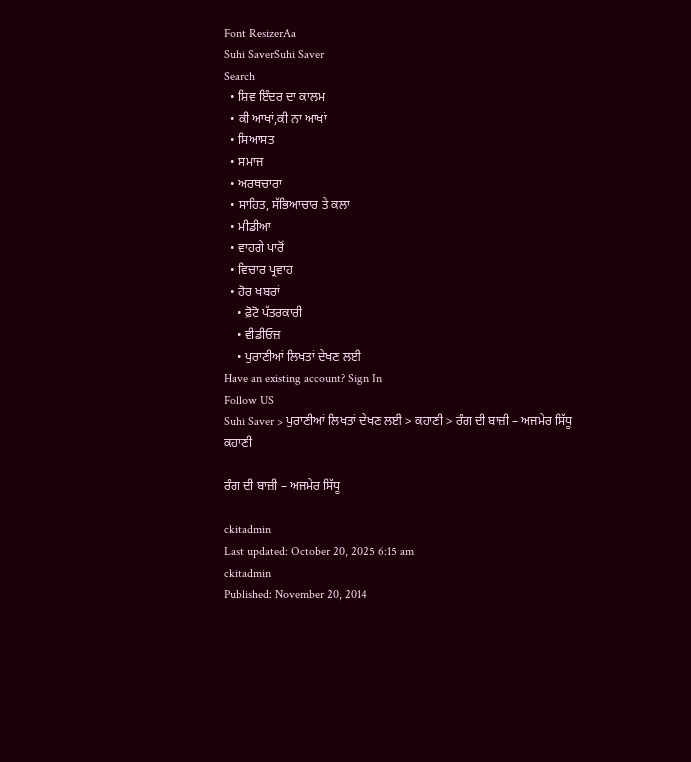Font ResizerAa
Suhi SaverSuhi Saver
Search
  • ਸ਼ਿਵ ਇੰਦਰ ਦਾ ਕਾਲਮ
  • ਕੀ ਆਖਾਂ,ਕੀ ਨਾ ਆਖਾਂ
  • ਸਿਆਸਤ
  • ਸਮਾਜ
  • ਅਰਥਚਾਰਾ
  • ਸਾਹਿਤ, ਸੱਭਿਆਚਾਰ ਤੇ ਕਲਾ
  • ਮੀਡੀਆ
  • ਵਾਹਗੇ ਪਾਰੋਂ
  • ਵਿਚਾਰ ਪ੍ਰਵਾਹ
  • ਹੋਰ ਖਬਰਾਂ
    • ਫ਼ੋਟੋ ਪੱਤਰਕਾਰੀ
    • ਵੀਡੀਓਜ਼
    • ਪੁਰਾਣੀਆਂ ਲਿਖਤਾਂ ਦੇਖਣ ਲਈ
Have an existing account? Sign In
Follow US
Suhi Saver > ਪੁਰਾਣੀਆਂ ਲਿਖਤਾਂ ਦੇਖਣ ਲਈ > ਕਹਾਣੀ > ਰੰਗ ਦੀ ਬਾਜ਼ੀ – ਅਜਮੇਰ ਸਿੱਧੂ
ਕਹਾਣੀ

ਰੰਗ ਦੀ ਬਾਜ਼ੀ – ਅਜਮੇਰ ਸਿੱਧੂ

ckitadmin
Last updated: October 20, 2025 6:15 am
ckitadmin
Published: November 20, 2014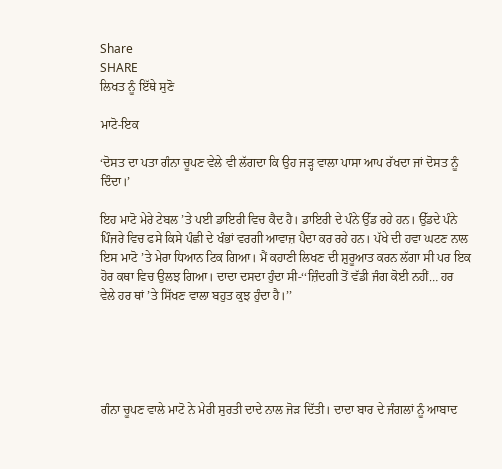Share
SHARE
ਲਿਖਤ ਨੂੰ ਇੱਥੇ ਸੁਣੋ

ਮਾਟੋ-ਇਕ

‘ਦੋਸਤ ਦਾ ਪਤਾ ਗੰਨਾ ਚੂਪਣ ਵੇਲੇ ਵੀ ਲੱਗਦਾ ਕਿ ਉਹ ਜੜ੍ਹ ਵਾਲਾ ਪਾਸਾ ਆਪ ਰੱਖਦਾ ਜਾਂ ਦੋਸਤ ਨੂੰ ਦਿੰਦਾ।’

ਇਹ ਮਾਟੋ ਮੇਰੇ ਟੇਬਲ ’ਤੇ ਪਈ ਡਾਇਰੀ ਵਿਚ ਕੈਦ ਹੈ। ਡਾਇਰੀ ਦੇ ਪੰਨੇ ਉੱਡ ਰਹੇ ਹਨ। ਉੱਡਦੇ ਪੰਨੇ ਪਿੰਜਰੇ ਵਿਚ ਫਸੇ ਕਿਸੇ ਪੰਛੀ ਦੇ ਖੰਭਾਂ ਵਰਗੀ ਆਵਾਜ਼ ਪੈਦਾ ਕਰ ਰਹੇ ਹਨ। ਪੱਖੇ ਦੀ ਹਵਾ ਘਟਣ ਨਾਲ ਇਸ ਮਾਟੋ ’ਤੇ ਮੇਰਾ ਧਿਆਨ ਟਿਕ ਗਿਆ। ਮੈਂ ਕਹਾਣੀ ਲਿਖਣ ਦੀ ਸ਼ੁਰੂਆਤ ਕਰਨ ਲੱਗਾ ਸੀ ਪਰ ਇਕ ਹੋਰ ਕਥਾ ਵਿਚ ਉਲਝ ਗਿਆ। ਦਾਦਾ ਦਸਦਾ ਹੁੰਦਾ ਸੀ-‘‘ਜ਼ਿੰਦਗੀ ਤੋਂ ਵੱਡੀ ਜੰਗ ਕੋਈ ਨਹੀਂ… ਹਰ ਵੇਲੇ ਹਰ ਥਾਂ ’ਤੇ ਸਿੱਖਣ ਵਾਲਾ ਬਹੁਤ ਕੁਝ ਹੁੰਦਾ ਹੈ।’’





ਗੰਨਾ ਚੂਪਣ ਵਾਲੇ ਮਾਟੋ ਨੇ ਮੇਰੀ ਸੁਰਤੀ ਦਾਦੇ ਨਾਲ ਜੋੜ ਦਿੱਤੀ। ਦਾਦਾ ਬਾਰ ਦੇ ਜੰਗਲਾਂ ਨੂੰ ਆਬਾਦ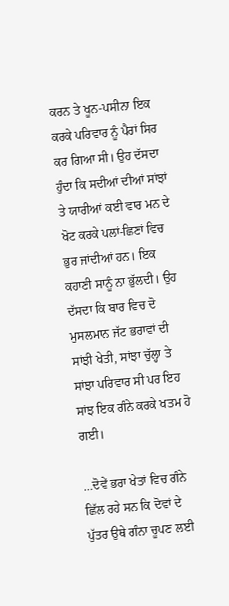ਕਰਨ ਤੇ ਖੂਨ-ਪਸੀਨਾ ਇਕ ਕਰਕੇ ਪਰਿਵਾਰ ਨੂੰ ਪੈਰਾਂ ਸਿਰ ਕਰ ਗਿਆ ਸੀ। ਉਹ ਦੱਸਦਾ ਹੁੰਦਾ ਕਿ ਸਦੀਆਂ ਦੀਆਂ ਸਾਂਝਾਂ ਤੇ ਯਾਰੀਆਂ ਕਈ ਵਾਰ ਮਨ ਦੇ ਖੋਟ ਕਰਕੇ ਪਲਾਂ-ਛਿਣਾਂ ਵਿਚ ਭੁਰ ਜਾਂਦੀਆਂ ਹਨ। ਇਕ ਕਹਾਣੀ ਸਾਨੂੰ ਨਾ ਭੁੱਲਦੀ। ਉਹ ਦੱਸਦਾ ਕਿ ਬਾਰ ਵਿਚ ਦੋ ਮੁਸਲਮਾਨ ਜੱਟ ਭਰਾਵਾਂ ਦੀ ਸਾਂਝੀ ਖੇਤੀ, ਸਾਂਝਾ ਚੁੱਲ੍ਹਾ ਤੇ ਸਾਂਝਾ ਪਰਿਵਾਰ ਸੀ ਪਰ ਇਹ ਸਾਂਝ ਇਕ ਗੰਨੇ ਕਰਕੇ ਖਤਮ ਹੋ ਗਈ।

…ਦੋਵੇਂ ਭਰਾ ਖੇਤਾਂ ਵਿਚ ਗੰਨੇ ਛਿੱਲ ਰਹੇ ਸਨ ਕਿ ਦੋਵਾਂ ਦੇ ਪੁੱਤਰ ਉਥੇ ਗੰਨਾ ਚੂਪਣ ਲਈ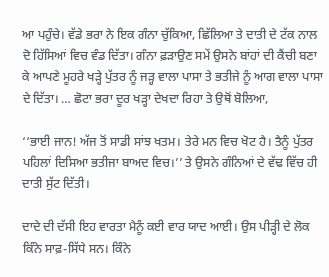ਆ ਪਹੁੰਚੇ। ਵੱਡੇ ਭਰਾ ਨੇ ਇਕ ਗੰਨਾ ਚੁੱਕਿਆ, ਛਿੱਲਿਆ ਤੇ ਦਾਤੀ ਦੇ ਟੱਕ ਨਾਲ ਦੋ ਹਿੱਸਿਆਂ ਵਿਚ ਵੰਡ ਦਿੱਤਾ। ਗੰਨਾ ਫ਼ੜਾਉਣ ਸਮੇਂ ਉਸਨੇ ਬਾਂਹਾਂ ਦੀ ਕੈਂਚੀ ਬਣਾ ਕੇ ਆਪਣੇ ਮੂਹਰੇ ਖੜ੍ਹੇ ਪੁੱਤਰ ਨੂੰ ਜੜ੍ਹ ਵਾਲਾ ਪਾਸਾ ਤੇ ਭਤੀਜੇ ਨੂੰ ਆਗ ਵਾਲਾ ਪਾਸਾ ਦੇ ਦਿੱਤਾ। … ਛੋਟਾ ਭਰਾ ਦੂਰ ਖੜ੍ਹਾ ਦੇਖਦਾ ਰਿਹਾ ਤੇ ਉਥੋਂ ਬੋਲਿਆ,

‘‘ਭਾਈ ਜਾਨ! ਅੱਜ ਤੋਂ ਸਾਡੀ ਸਾਂਝ ਖਤਮ। ਤੇਰੇ ਮਨ ਵਿਚ ਖੋਟ ਹੈ। ਤੈਨੂੰ ਪੁੱਤਰ ਪਹਿਲਾਂ ਦਿਸਿਆ ਭਤੀਜਾ ਬਾਅਦ ਵਿਚ।’’ ਤੇ ਉਸਨੇ ਗੰਨਿਆਂ ਦੇ ਵੱਢ ਵਿੱਚ ਹੀ ਦਾਤੀ ਸੁੱਟ ਦਿੱਤੀ।

ਦਾਦੇ ਦੀ ਦੱਸੀ ਇਹ ਵਾਰਤਾ ਮੈਨੂੰ ਕਈ ਵਾਰ ਯਾਦ ਆਈ। ਉਸ ਪੀੜ੍ਹੀ ਦੇ ਲੋਕ ਕਿੰਨੇ ਸਾਫ਼-ਸਿੱਧੇ ਸਨ। ਕਿੰਨੇ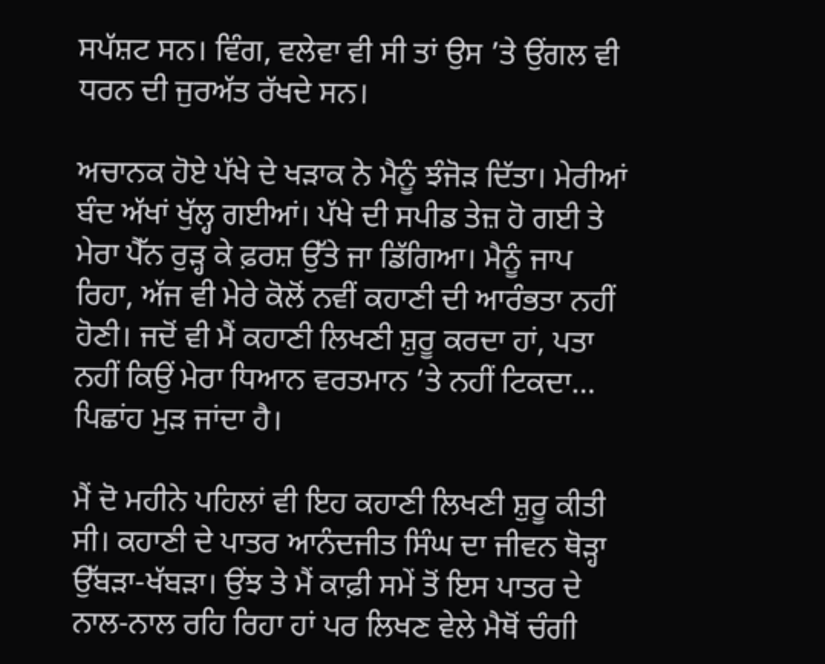ਸਪੱਸ਼ਟ ਸਨ। ਵਿੰਗ, ਵਲੇਵਾ ਵੀ ਸੀ ਤਾਂ ਉਸ ’ਤੇ ਉਂਗਲ ਵੀ ਧਰਨ ਦੀ ਜੁਰਅੱਤ ਰੱਖਦੇ ਸਨ।

ਅਚਾਨਕ ਹੋਏ ਪੱਖੇ ਦੇ ਖੜਾਕ ਨੇ ਮੈਨੂੰ ਝੰਜੋੜ ਦਿੱਤਾ। ਮੇਰੀਆਂ ਬੰਦ ਅੱਖਾਂ ਖੁੱਲ੍ਹ ਗਈਆਂ। ਪੱਖੇ ਦੀ ਸਪੀਡ ਤੇਜ਼ ਹੋ ਗਈ ਤੇ ਮੇਰਾ ਪੈੱਨ ਰੁੜ੍ਹ ਕੇ ਫ਼ਰਸ਼ ਉੱਤੇ ਜਾ ਡਿੱਗਿਆ। ਮੈਨੂੰ ਜਾਪ ਰਿਹਾ, ਅੱਜ ਵੀ ਮੇਰੇ ਕੋਲੋਂ ਨਵੀਂ ਕਹਾਣੀ ਦੀ ਆਰੰਭਤਾ ਨਹੀਂ ਹੋਣੀ। ਜਦੋਂ ਵੀ ਮੈਂ ਕਹਾਣੀ ਲਿਖਣੀ ਸ਼ੁਰੂ ਕਰਦਾ ਹਾਂ, ਪਤਾ ਨਹੀਂ ਕਿਉਂ ਮੇਰਾ ਧਿਆਨ ਵਰਤਮਾਨ ’ਤੇ ਨਹੀਂ ਟਿਕਦਾ… ਪਿਛਾਂਹ ਮੁੜ ਜਾਂਦਾ ਹੈ।

ਮੈਂ ਦੋ ਮਹੀਨੇ ਪਹਿਲਾਂ ਵੀ ਇਹ ਕਹਾਣੀ ਲਿਖਣੀ ਸ਼ੁਰੂ ਕੀਤੀ ਸੀ। ਕਹਾਣੀ ਦੇ ਪਾਤਰ ਆਨੰਦਜੀਤ ਸਿੰਘ ਦਾ ਜੀਵਨ ਥੋੜ੍ਹਾ ਉੱਬੜਾ-ਖੱਬੜਾ। ਉਂਝ ਤੇ ਮੈਂ ਕਾਫ਼ੀ ਸਮੇਂ ਤੋਂ ਇਸ ਪਾਤਰ ਦੇ ਨਾਲ-ਨਾਲ ਰਹਿ ਰਿਹਾ ਹਾਂ ਪਰ ਲਿਖਣ ਵੇਲੇ ਮੈਥੋਂ ਚੰਗੀ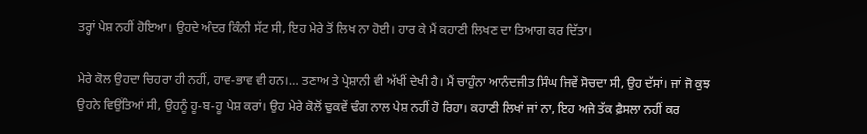ਤਰ੍ਹਾਂ ਪੇਸ਼ ਨਹੀਂ ਹੋਇਆ। ਉਹਦੇ ਅੰਦਰ ਕਿੰਨੀ ਸੱਟ ਸੀ, ਇਹ ਮੇਰੇ ਤੋਂ ਲਿਖ ਨਾ ਹੋਈ। ਹਾਰ ਕੇ ਮੈਂ ਕਹਾਣੀ ਲਿਖਣ ਦਾ ਤਿਆਗ ਕਰ ਦਿੱਤਾ।

ਮੇਰੇ ਕੋਲ ਉਹਦਾ ਚਿਹਰਾ ਹੀ ਨਹੀਂ, ਹਾਵ-ਭਾਵ ਵੀ ਹਨ।… ਤਣਾਅ ਤੇ ਪ੍ਰੇਸ਼ਾਨੀ ਵੀ ਅੱਖੀਂ ਦੇਖੀ ਹੈ। ਮੈਂ ਚਾਹੁੰਨਾ ਆਨੰਦਜੀਤ ਸਿੰਘ ਜਿਵੇਂ ਸੋਚਦਾ ਸੀ, ਉਹ ਦੱਸਾਂ। ਜਾਂ ਜੋ ਕੁਝ ਉਹਨੇ ਵਿਉਂਤਿਆਂ ਸੀ, ਉਹਨੂੰ ਹੂ-ਬ-ਹੂ ਪੇਸ਼ ਕਰਾਂ। ਉਹ ਮੇਰੇ ਕੋਲੋਂ ਢੁਕਵੇਂ ਢੰਗ ਨਾਲ ਪੇਸ਼ ਨਹੀਂ ਹੋ ਰਿਹਾ। ਕਹਾਣੀ ਲਿਖਾਂ ਜਾਂ ਨਾ, ਇਹ ਅਜੇ ਤੱਕ ਫ਼ੈਸਲਾ ਨਹੀਂ ਕਰ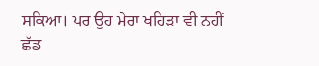ਸਕਿਆ। ਪਰ ਉਹ ਮੇਰਾ ਖਹਿੜਾ ਵੀ ਨਹੀਂ ਛੱਡ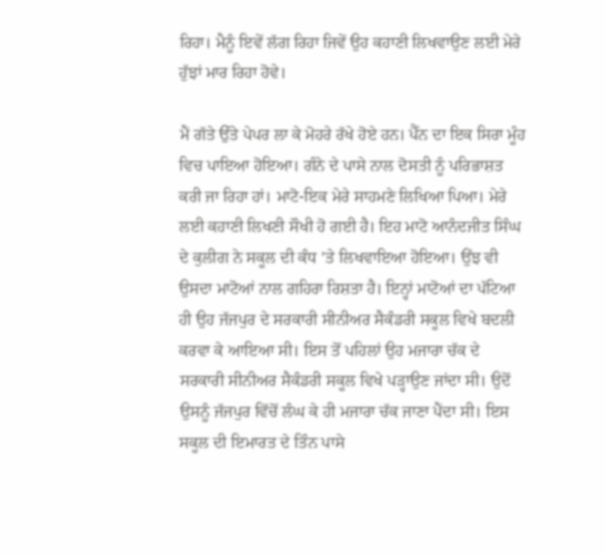ਰਿਹਾ। ਮੈਨੂੰ ਇਵੇਂ ਲੱਗ ਰਿਹਾ ਜਿਵੇਂ ਉਹ ਕਹਾਣੀ ਲਿਖਵਾਉਣ ਲਈ ਮੇਰੇ ਹੁੱਝਾਂ ਮਾਰ ਰਿਹਾ ਹੋਵੇ।

ਮੈਂ ਗੱਤੇ ਉੱਤੇ ਪੇਪਰ ਲਾ ਕੇ ਮੋਹਰੇ ਰੱਖੇ ਹੋਏ ਹਨ। ਪੈੱਨ ਦਾ ਇਕ ਸਿਰਾ ਮੂੰਹ ਵਿਚ ਪਾਇਆ ਹੋਇਆ। ਗੰਨੇ ਦੇ ਪਾਸੇ ਨਾਲ ਦੋਸਤੀ ਨੂੰ ਪਰਿਭਾਸ਼ਤ ਕਰੀ ਜਾ ਰਿਹਾ ਹਾਂ। ਮਾਟੋ-ਇਕ ਮੇਰੇ ਸਾਹਮਣੇ ਲਿਖਿਆ ਪਿਆ। ਮੇਰੇ ਲਈ ਕਹਾਣੀ ਲਿਖਣੀ ਸੌਖੀ ਹੋ ਗਈ ਹੈ। ਇਹ ਮਾਟੋ ਆਨੰਦਜੀਤ ਸਿੰਘ ਦੇ ਕੁਲੀਗ ਨੇ ਸਕੂਲ ਦੀ ਕੰਧ ’ਤੇ ਲਿਖਵਾਇਆ ਹੋਇਆ। ਉਂਝ ਵੀ ਉਸਦਾ ਮਾਟੋਆਂ ਨਾਲ ਗਹਿਰਾ ਰਿਸ਼ਤਾ ਹੈ। ਇਨ੍ਹਾਂ ਮਾਟੋਆਂ ਦਾ ਪੱਟਿਆ ਹੀ ਉਹ ਜੱਜਪੁਰ ਦੇ ਸਰਕਾਰੀ ਸੀਨੀਅਰ ਸੈਕੰਡਰੀ ਸਕੂਲ ਵਿਖੇ ਬਦਲੀ ਕਰਵਾ ਕੇ ਆਇਆ ਸੀ। ਇਸ ਤੋਂ ਪਹਿਲਾਂ ਉਹ ਮਜਾਰਾ ਚੱਕ ਦੇ ਸਰਕਾਰੀ ਸੀਨੀਅਰ ਸੈਕੰਡਰੀ ਸਕੂਲ ਵਿਖੇ ਪੜ੍ਹਾਉਣ ਜਾਂਦਾ ਸੀ। ਉਦੋਂ ਉਸਨੂੰ ਜੱਜਪੁਰ ਵਿੱਚੋਂ ਲੰਘ ਕੇ ਹੀ ਮਜਾਰਾ ਚੱਕ ਜਾਣਾ ਪੈਂਦਾ ਸੀ। ਇਸ ਸਕੂਲ ਦੀ ਇਮਾਰਤ ਦੇ ਤਿੰਨ ਪਾਸੇ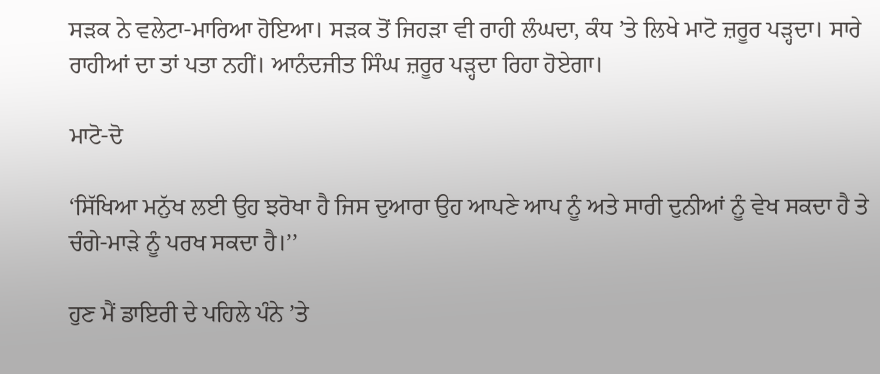ਸੜਕ ਨੇ ਵਲੇਟਾ-ਮਾਰਿਆ ਹੋਇਆ। ਸੜਕ ਤੋਂ ਜਿਹੜਾ ਵੀ ਰਾਹੀ ਲੰਘਦਾ, ਕੰਧ ’ਤੇ ਲਿਖੇ ਮਾਟੋ ਜ਼ਰੂਰ ਪੜ੍ਹਦਾ। ਸਾਰੇ ਰਾਹੀਆਂ ਦਾ ਤਾਂ ਪਤਾ ਨਹੀਂ। ਆਨੰਦਜੀਤ ਸਿੰਘ ਜ਼ਰੂਰ ਪੜ੍ਹਦਾ ਰਿਹਾ ਹੋਏਗਾ।

ਮਾਟੋ-ਦੋ

‘ਸਿੱਖਿਆ ਮਨੁੱਖ ਲਈ ਉਹ ਝਰੋਖਾ ਹੈ ਜਿਸ ਦੁਆਰਾ ਉਹ ਆਪਣੇ ਆਪ ਨੂੰ ਅਤੇ ਸਾਰੀ ਦੁਨੀਆਂ ਨੂੰ ਵੇਖ ਸਕਦਾ ਹੈ ਤੇ ਚੰਗੇ-ਮਾੜੇ ਨੂੰ ਪਰਖ ਸਕਦਾ ਹੈ।’’

ਹੁਣ ਮੈਂ ਡਾਇਰੀ ਦੇ ਪਹਿਲੇ ਪੰਨੇ ’ਤੇ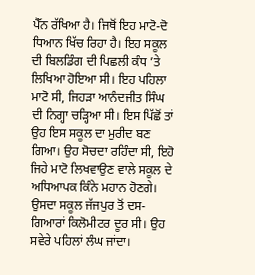ਪੈੱਨ ਰੱਖਿਆ ਹੈ। ਜਿਥੋਂ ਇਹ ਮਾਟੋ-ਦੋ ਧਿਆਨ ਖਿੱਚ ਰਿਹਾ ਹੈ। ਇਹ ਸਕੂਲ ਦੀ ਬਿਲਡਿੰਗ ਦੀ ਪਿਛਲੀ ਕੰਧ ’ਤੇ ਲਿਖਿਆ ਹੋਇਆ ਸੀ। ਇਹ ਪਹਿਲਾ ਮਾਟੋ ਸੀ, ਜਿਹੜਾ ਆਨੰਦਜੀਤ ਸਿੰਘ ਦੀ ਨਿਗ੍ਹਾ ਚੜ੍ਹਿਆ ਸੀ। ਇਸ ਪਿੱਛੋਂ ਤਾਂ ਉਹ ਇਸ ਸਕੂਲ ਦਾ ਮੁਰੀਦ ਬਣ ਗਿਆ। ਉਹ ਸੋਚਦਾ ਰਹਿੰਦਾ ਸੀ, ਇਹੋ ਜਿਹੇ ਮਾਟੋ ਲਿਖਵਾਉਣ ਵਾਲੇ ਸਕੂਲ ਦੇ ਅਧਿਆਪਕ ਕਿੰਨੇ ਮਹਾਨ ਹੋਣਗੇ। ਉਸਦਾ ਸਕੂਲ ਜੱਜਪੁਰ ਤੋਂ ਦਸ-ਗਿਆਰਾਂ ਕਿਲੋਮੀਟਰ ਦੂਰ ਸੀ। ਉਹ ਸਵੇਰੇ ਪਹਿਲਾਂ ਲੰਘ ਜਾਂਦਾ।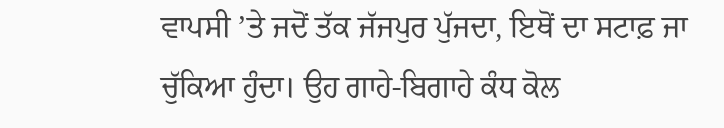ਵਾਪਸੀ ’ਤੇ ਜਦੋਂ ਤੱਕ ਜੱਜਪੁਰ ਪੁੱਜਦਾ, ਇਥੋਂ ਦਾ ਸਟਾਫ਼ ਜਾ ਚੁੱਕਿਆ ਹੁੰਦਾ। ਉਹ ਗਾਹੇ-ਬਿਗਾਹੇ ਕੰਧ ਕੋਲ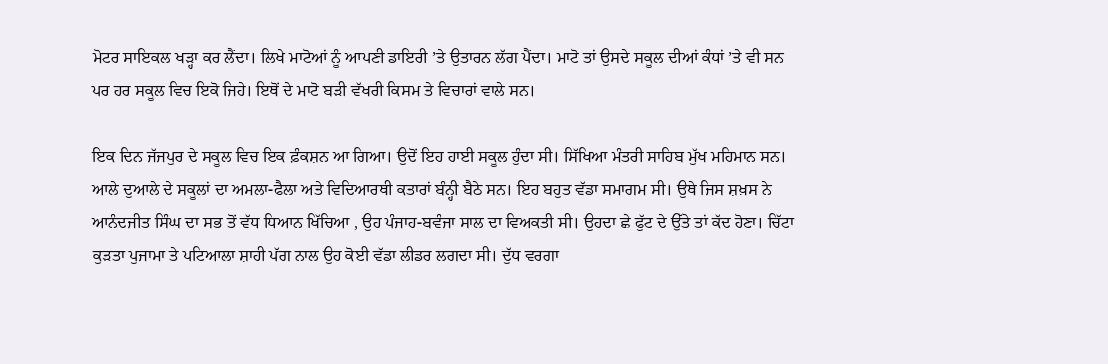ਮੋਟਰ ਸਾਇਕਲ ਖੜ੍ਹਾ ਕਰ ਲੈਂਦਾ। ਲਿਖੇ ਮਾਟੋਆਂ ਨੂੰ ਆਪਣੀ ਡਾਇਰੀ ’ਤੇ ਉਤਾਰਨ ਲੱਗ ਪੈਂਦਾ। ਮਾਟੋ ਤਾਂ ਉਸਦੇ ਸਕੂਲ ਦੀਆਂ ਕੰਧਾਂ ’ਤੇ ਵੀ ਸਨ ਪਰ ਹਰ ਸਕੂਲ ਵਿਚ ਇਕੋ ਜਿਹੇ। ਇਥੋਂ ਦੇ ਮਾਟੋ ਬੜੀ ਵੱਖਰੀ ਕਿਸਮ ਤੇ ਵਿਚਾਰਾਂ ਵਾਲੇ ਸਨ।

ਇਕ ਦਿਨ ਜੱਜਪੁਰ ਦੇ ਸਕੂਲ ਵਿਚ ਇਕ ਫ਼ੰਕਸ਼ਨ ਆ ਗਿਆ। ਉਦੋਂ ਇਹ ਹਾਈ ਸਕੂਲ ਹੁੰਦਾ ਸੀ। ਸਿੱਖਿਆ ਮੰਤਰੀ ਸਾਹਿਬ ਮੁੱਖ ਮਹਿਮਾਨ ਸਨ। ਆਲੇ ਦੁਆਲੇ ਦੇ ਸਕੂਲਾਂ ਦਾ ਅਮਲਾ-ਫੈਲਾ ਅਤੇ ਵਿਦਿਆਰਥੀ ਕਤਾਰਾਂ ਬੰਨ੍ਹੀ ਬੈਠੇ ਸਨ। ਇਹ ਬਹੁਤ ਵੱਡਾ ਸਮਾਗਮ ਸੀ। ਉਥੇ ਜਿਸ ਸ਼ਖ਼ਸ ਨੇ ਆਨੰਦਜੀਤ ਸਿੰਘ ਦਾ ਸਭ ਤੋਂ ਵੱਧ ਧਿਆਨ ਖਿੱਚਿਆ , ਉਹ ਪੰਜਾਹ-ਬਵੰਜਾ ਸਾਲ ਦਾ ਵਿਅਕਤੀ ਸੀ। ਉਹਦਾ ਛੇ ਫੁੱਟ ਦੇ ਉੱਤੇ ਤਾਂ ਕੱਦ ਹੋਣਾ। ਚਿੱਟਾ ਕੁੜਤਾ ਪੁਜਾਮਾ ਤੇ ਪਟਿਆਲਾ ਸ਼ਾਹੀ ਪੱਗ ਨਾਲ ਉਹ ਕੋਈ ਵੱਡਾ ਲੀਡਰ ਲਗਦਾ ਸੀ। ਦੁੱਧ ਵਰਗਾ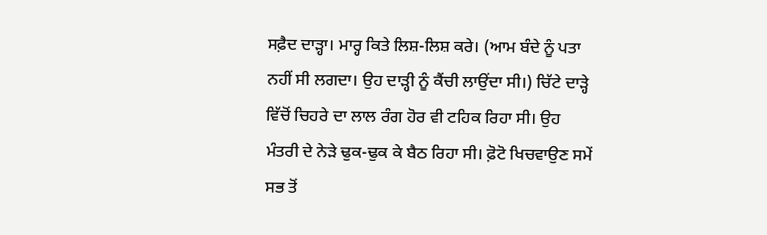ਸਫ਼ੈਦ ਦਾੜ੍ਹਾ। ਮਾਰ੍ਹ ਕਿਤੇ ਲਿਸ਼-ਲਿਸ਼ ਕਰੇ। (ਆਮ ਬੰਦੇ ਨੂੰ ਪਤਾ ਨਹੀਂ ਸੀ ਲਗਦਾ। ਉਹ ਦਾੜ੍ਹੀ ਨੂੰ ਕੈਂਚੀ ਲਾਉਂਦਾ ਸੀ।) ਚਿੱਟੇ ਦਾੜ੍ਹੇ ਵਿੱਚੋਂ ਚਿਹਰੇ ਦਾ ਲਾਲ ਰੰਗ ਹੋਰ ਵੀ ਟਹਿਕ ਰਿਹਾ ਸੀ। ਉਹ ਮੰਤਰੀ ਦੇ ਨੇੜੇ ਢੁਕ-ਢੁਕ ਕੇ ਬੈਠ ਰਿਹਾ ਸੀ। ਫ਼ੋਟੋ ਖਿਚਵਾਉਣ ਸਮੇਂ ਸਭ ਤੋਂ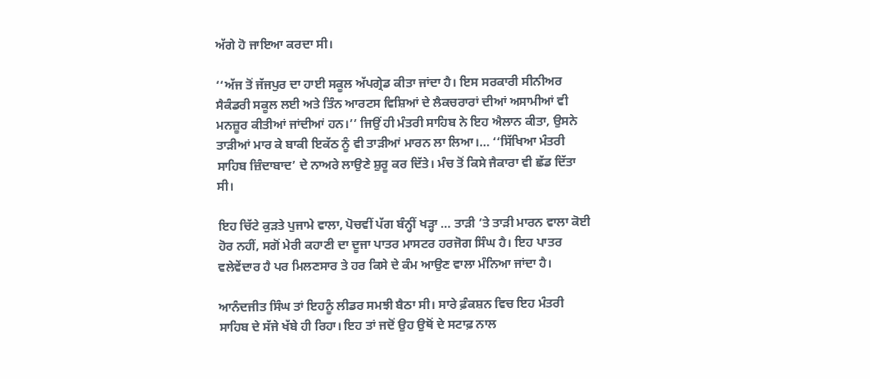ਅੱਗੇ ਹੋ ਜਾਇਆ ਕਰਦਾ ਸੀ।

‘‘ਅੱਜ ਤੋਂ ਜੱਜਪੁਰ ਦਾ ਹਾਈ ਸਕੂਲ ਅੱਪਗ੍ਰੇਡ ਕੀਤਾ ਜਾਂਦਾ ਹੈ। ਇਸ ਸਰਕਾਰੀ ਸੀਨੀਅਰ ਸੈਕੰਡਰੀ ਸਕੂਲ ਲਈ ਅਤੇ ਤਿੰਨ ਆਰਟਸ ਵਿਸ਼ਿਆਂ ਦੇ ਲੈਕਚਰਾਰਾਂ ਦੀਆਂ ਅਸਾਮੀਆਂ ਵੀ ਮਨਜ਼ੂਰ ਕੀਤੀਆਂ ਜਾਂਦੀਆਂ ਹਨ।’’ ਜਿਉਂ ਹੀ ਮੰਤਰੀ ਸਾਹਿਬ ਨੇ ਇਹ ਐਲਾਨ ਕੀਤਾ, ਉਸਨੇ ਤਾੜੀਆਂ ਮਾਰ ਕੇ ਬਾਕੀ ਇਕੱਠ ਨੂੰ ਵੀ ਤਾੜੀਆਂ ਮਾਰਨ ਲਾ ਲਿਆ।… ‘‘ਸਿੱਖਿਆ ਮੰਤਰੀ ਸਾਹਿਬ ਜ਼ਿੰਦਾਬਾਦ’ ਦੇ ਨਾਅਰੇ ਲਾਉਣੇ ਸ਼ੁਰੂ ਕਰ ਦਿੱਤੇ। ਮੰਚ ਤੋਂ ਕਿਸੇ ਜੈਕਾਰਾ ਵੀ ਛੱਡ ਦਿੱਤਾ ਸੀ।

ਇਹ ਚਿੱਟੇ ਕੁੜਤੇ ਪੁਜਾਮੇ ਵਾਲਾ, ਪੋਚਵੀਂ ਪੱਗ ਬੰਨ੍ਹੀਂ ਖੜ੍ਹਾ … ਤਾੜੀ ’ਤੇ ਤਾੜੀ ਮਾਰਨ ਵਾਲਾ ਕੋਈ ਹੋਰ ਨਹੀਂ, ਸਗੋਂ ਮੇਰੀ ਕਹਾਣੀ ਦਾ ਦੂਜਾ ਪਾਤਰ ਮਾਸਟਰ ਹਰਜੋਗ ਸਿੰਘ ਹੈ। ਇਹ ਪਾਤਰ ਵਲੇਵੇਂਦਾਰ ਹੈ ਪਰ ਮਿਲਣਸਾਰ ਤੇ ਹਰ ਕਿਸੇ ਦੇ ਕੰਮ ਆਉਣ ਵਾਲਾ ਮੰਨਿਆ ਜਾਂਦਾ ਹੈ।

ਆਨੰਦਜੀਤ ਸਿੰਘ ਤਾਂ ਇਹਨੂੰ ਲੀਡਰ ਸਮਝੀ ਬੈਠਾ ਸੀ। ਸਾਰੇ ਫ਼ੰਕਸ਼ਨ ਵਿਚ ਇਹ ਮੰਤਰੀ ਸਾਹਿਬ ਦੇ ਸੱਜੇ ਖੱਬੇ ਹੀ ਰਿਹਾ। ਇਹ ਤਾਂ ਜਦੋਂ ਉਹ ਉਥੋਂ ਦੇ ਸਟਾਫ਼ ਨਾਲ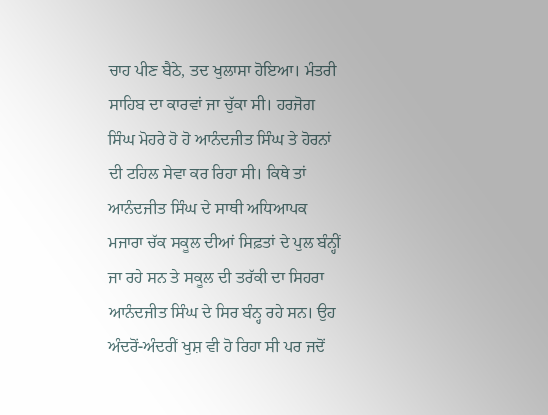ਚਾਹ ਪੀਣ ਬੈਠੇ, ਤਦ ਖੁਲਾਸਾ ਹੋਇਆ। ਮੰਤਰੀ ਸਾਹਿਬ ਦਾ ਕਾਰਵਾਂ ਜਾ ਚੁੱਕਾ ਸੀ। ਹਰਜੋਗ ਸਿੰਘ ਮੋਹਰੇ ਹੋ ਹੋ ਆਨੰਦਜੀਤ ਸਿੰਘ ਤੇ ਹੋਰਨਾਂ ਦੀ ਟਹਿਲ ਸੇਵਾ ਕਰ ਰਿਹਾ ਸੀ। ਕਿਥੇ ਤਾਂ ਆਨੰਦਜੀਤ ਸਿੰਘ ਦੇ ਸਾਥੀ ਅਧਿਆਪਕ ਮਜਾਰਾ ਚੱਕ ਸਕੂਲ ਦੀਆਂ ਸਿਫ਼ਤਾਂ ਦੇ ਪੁਲ ਬੰਨ੍ਹੀਂ ਜਾ ਰਹੇ ਸਨ ਤੇ ਸਕੂਲ ਦੀ ਤਰੱਕੀ ਦਾ ਸਿਹਰਾ ਆਨੰਦਜੀਤ ਸਿੰਘ ਦੇ ਸਿਰ ਬੰਨ੍ਹ ਰਹੇ ਸਨ। ਉਹ ਅੰਦਰੋਂ-ਅੰਦਰੀਂ ਖੁਸ਼ ਵੀ ਹੋ ਰਿਹਾ ਸੀ ਪਰ ਜਦੋਂ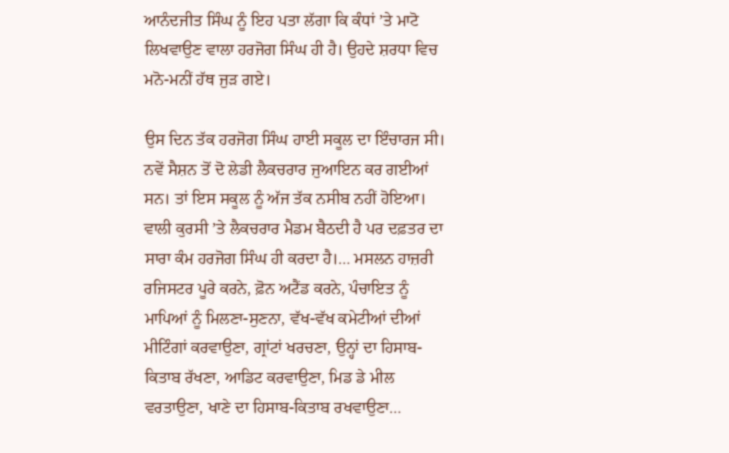ਆਨੰਦਜੀਤ ਸਿੰਘ ਨੂੰ ਇਹ ਪਤਾ ਲੱਗਾ ਕਿ ਕੰਧਾਂ ’ਤੇ ਮਾਟੋ ਲਿਖਵਾਉਣ ਵਾਲਾ ਹਰਜੋਗ ਸਿੰਘ ਹੀ ਹੈ। ਉਹਦੇ ਸ਼ਰਧਾ ਵਿਚ ਮਨੋ-ਮਨੀਂ ਹੱਥ ਜੁੜ ਗਏ।

ਉਸ ਦਿਨ ਤੱਕ ਹਰਜੋਗ ਸਿੰਘ ਹਾਈ ਸਕੂਲ ਦਾ ਇੰਚਾਰਜ ਸੀ। ਨਵੇਂ ਸੈਸ਼ਨ ਤੋਂ ਦੋ ਲੇਡੀ ਲੈਕਚਰਾਰ ਜੁਆਇਨ ਕਰ ਗਈਆਂ ਸਨ। ਤਾਂ ਇਸ ਸਕੂਲ ਨੂੰ ਅੱਜ ਤੱਕ ਨਸੀਬ ਨਹੀਂ ਹੋਇਆ। ਵਾਲੀ ਕੁਰਸੀ ’ਤੇ ਲੈਕਚਰਾਰ ਮੈਡਮ ਬੈਠਦੀ ਹੈ ਪਰ ਦਫ਼ਤਰ ਦਾ ਸਾਰਾ ਕੰਮ ਹਰਜੋਗ ਸਿੰਘ ਹੀ ਕਰਦਾ ਹੈ।… ਮਸਲਨ ਹਾਜ਼ਰੀ ਰਜਿਸਟਰ ਪੂਰੇ ਕਰਨੇ, ਫ਼ੋਨ ਅਟੈਂਡ ਕਰਨੇ, ਪੰਚਾਇਤ ਨੂੰ ਮਾਪਿਆਂ ਨੂੰ ਮਿਲਣਾ-ਸੁਣਨਾ, ਵੱਖ-ਵੱਖ ਕਮੇਟੀਆਂ ਦੀਆਂ ਮੀਟਿੰਗਾਂ ਕਰਵਾਉਣਾ, ਗ੍ਰਾਂਟਾਂ ਖਰਚਣਾ, ਉਨ੍ਹਾਂ ਦਾ ਹਿਸਾਬ-ਕਿਤਾਬ ਰੱਖਣਾ, ਆਡਿਟ ਕਰਵਾਉਣਾ, ਮਿਡ ਡੇ ਮੀਲ ਵਰਤਾਉਣਾ, ਖਾਣੇ ਦਾ ਹਿਸਾਬ-ਕਿਤਾਬ ਰਖਵਾਉਣਾ…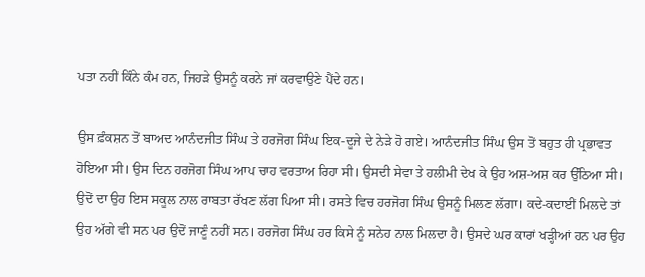ਪਤਾ ਨਹੀਂ ਕਿੰਨੇ ਕੰਮ ਹਨ, ਜਿਹੜੇ ਉਸਨੂੰ ਕਰਨੇ ਜਾਂ ਕਰਵਾਉਣੇ ਪੈਂਦੇ ਹਨ।

ਉਸ ਫ਼ੰਕਸ਼ਨ ਤੋਂ ਬਾਅਦ ਆਨੰਦਜੀਤ ਸਿੰਘ ਤੇ ਹਰਜੋਗ ਸਿੰਘ ਇਕ-ਦੂਜੇ ਦੇ ਨੇੜੇ ਹੋ ਗਏ। ਆਨੰਦਜੀਤ ਸਿੰਘ ਉਸ ਤੋਂ ਬਹੁਤ ਹੀ ਪ੍ਰਭਾਵਤ ਹੋਇਆ ਸੀ। ਉਸ ਦਿਨ ਹਰਜੋਗ ਸਿੰਘ ਆਪ ਚਾਹ ਵਰਤਾਅ ਰਿਹਾ ਸੀ। ਉਸਦੀ ਸੇਵਾ ਤੇ ਹਲੀਮੀ ਦੇਖ ਕੇ ਉਹ ਅਸ਼-ਅਸ਼ ਕਰ ਉੱਠਿਆ ਸੀ। ਉਦੋਂ ਦਾ ਉਹ ਇਸ ਸਕੂਲ ਨਾਲ ਰਾਬਤਾ ਰੱਖਣ ਲੱਗ ਪਿਆ ਸੀ। ਰਸਤੇ ਵਿਚ ਹਰਜੋਗ ਸਿੰਘ ਉਸਨੂੰ ਮਿਲਣ ਲੱਗਾ। ਕਦੇ-ਕਦਾਈਂ ਮਿਲਦੇ ਤਾਂ ਉਹ ਅੱਗੇ ਵੀ ਸਨ ਪਰ ਉਦੋਂ ਜਾਣੂੰ ਨਹੀਂ ਸਨ। ਹਰਜੋਗ ਸਿੰਘ ਹਰ ਕਿਸੇ ਨੂੰ ਸਨੇਹ ਨਾਲ ਮਿਲਦਾ ਹੈ। ਉਸਦੇ ਘਰ ਕਾਰਾਂ ਖੜ੍ਹੀਆਂ ਹਨ ਪਰ ਉਹ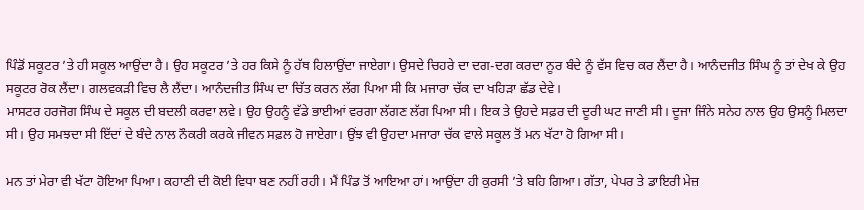ਪਿੰਡੋਂ ਸਕੂਟਰ ’ਤੇ ਹੀ ਸਕੂਲ ਆਉਂਦਾ ਹੈ। ਉਹ ਸਕੂਟਰ ’ਤੇ ਹਰ ਕਿਸੇ ਨੂੰ ਹੱਥ ਹਿਲਾਉਂਦਾ ਜਾਏਗਾ। ਉਸਦੇ ਚਿਹਰੇ ਦਾ ਦਗ-ਦਗ ਕਰਦਾ ਨੂਰ ਬੰਦੇ ਨੂੰ ਵੱਸ ਵਿਚ ਕਰ ਲੈਂਦਾ ਹੈ। ਆਨੰਦਜੀਤ ਸਿੰਘ ਨੂੰ ਤਾਂ ਦੇਖ ਕੇ ਉਹ ਸਕੂਟਰ ਰੋਕ ਲੈਂਦਾ। ਗਲਵਕੜੀ ਵਿਚ ਲੈ ਲੈਂਦਾ। ਆਨੰਦਜੀਤ ਸਿੰਘ ਦਾ ਚਿੱਤ ਕਰਨ ਲੱਗ ਪਿਆ ਸੀ ਕਿ ਮਜਾਰਾ ਚੱਕ ਦਾ ਖਹਿੜਾ ਛੱਡ ਦੇਵੇ।
ਮਾਸਟਰ ਹਰਜੋਗ ਸਿੰਘ ਦੇ ਸਕੂਲ ਦੀ ਬਦਲੀ ਕਰਵਾ ਲਵੇ। ਉਹ ਉਹਨੂੰ ਵੱਡੇ ਭਾਈਆਂ ਵਰਗਾ ਲੱਗਣ ਲੱਗ ਪਿਆ ਸੀ। ਇਕ ਤੇ ਉਹਦੇ ਸਫ਼ਰ ਦੀ ਦੂਰੀ ਘਟ ਜਾਣੀ ਸੀ। ਦੂਜਾ ਜਿੰਨੇ ਸਨੇਹ ਨਾਲ ਉਹ ਉਸਨੂੰ ਮਿਲਦਾ ਸੀ। ਉਹ ਸਮਝਦਾ ਸੀ ਇੱਦਾਂ ਦੇ ਬੰਦੇ ਨਾਲ ਨੌਕਰੀ ਕਰਕੇ ਜੀਵਨ ਸਫ਼ਲ ਹੋ ਜਾਏਗਾ। ਉਂਝ ਵੀ ਉਹਦਾ ਮਜਾਰਾ ਚੱਕ ਵਾਲੇ ਸਕੂਲ ਤੋਂ ਮਨ ਖੱਟਾ ਹੋ ਗਿਆ ਸੀ।

ਮਨ ਤਾਂ ਮੇਰਾ ਵੀ ਖੱਟਾ ਹੋਇਆ ਪਿਆ। ਕਹਾਣੀ ਦੀ ਕੋਈ ਵਿਧਾ ਬਣ ਨਹੀਂ ਰਹੀ। ਮੈਂ ਪਿੰਡ ਤੋਂ ਆਇਆ ਹਾਂ। ਆਉਂਦਾ ਹੀ ਕੁਰਸੀ ’ਤੇ ਬਹਿ ਗਿਆ। ਗੱਤਾ, ਪੇਪਰ ਤੇ ਡਾਇਰੀ ਮੇਜ਼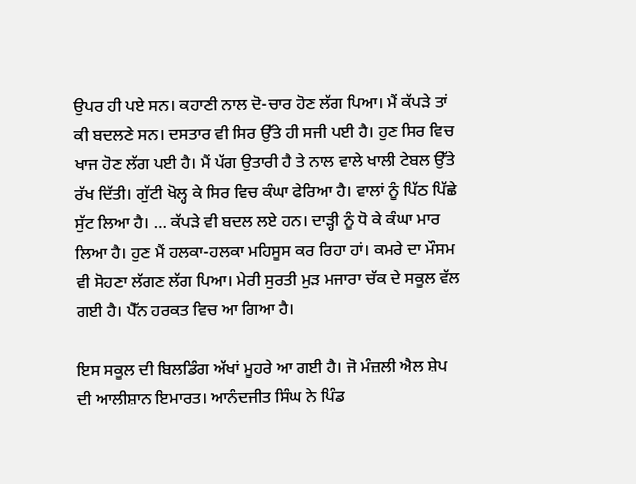ਉਪਰ ਹੀ ਪਏ ਸਨ। ਕਹਾਣੀ ਨਾਲ ਦੋ-ਚਾਰ ਹੋਣ ਲੱਗ ਪਿਆ। ਮੈਂ ਕੱਪੜੇ ਤਾਂ ਕੀ ਬਦਲਣੇ ਸਨ। ਦਸਤਾਰ ਵੀ ਸਿਰ ਉੱਤੇ ਹੀ ਸਜੀ ਪਈ ਹੈ। ਹੁਣ ਸਿਰ ਵਿਚ ਖਾਜ ਹੋਣ ਲੱਗ ਪਈ ਹੈ। ਮੈਂ ਪੱਗ ਉਤਾਰੀ ਹੈ ਤੇ ਨਾਲ ਵਾਲੇ ਖਾਲੀ ਟੇਬਲ ਉੱਤੇ ਰੱਖ ਦਿੱਤੀ। ਗੁੱਟੀ ਖੋਲ੍ਹ ਕੇ ਸਿਰ ਵਿਚ ਕੰਘਾ ਫੇਰਿਆ ਹੈ। ਵਾਲਾਂ ਨੂੰ ਪਿੱਠ ਪਿੱਛੇ ਸੁੱਟ ਲਿਆ ਹੈ। … ਕੱਪੜੇ ਵੀ ਬਦਲ ਲਏ ਹਨ। ਦਾੜ੍ਹੀ ਨੂੰ ਧੋ ਕੇ ਕੰਘਾ ਮਾਰ ਲਿਆ ਹੈ। ਹੁਣ ਮੈਂ ਹਲਕਾ-ਹਲਕਾ ਮਹਿਸੂਸ ਕਰ ਰਿਹਾ ਹਾਂ। ਕਮਰੇ ਦਾ ਮੌਸਮ ਵੀ ਸੋਹਣਾ ਲੱਗਣ ਲੱਗ ਪਿਆ। ਮੇਰੀ ਸੁਰਤੀ ਮੁੜ ਮਜਾਰਾ ਚੱਕ ਦੇ ਸਕੂਲ ਵੱਲ ਗਈ ਹੈ। ਪੈੱਨ ਹਰਕਤ ਵਿਚ ਆ ਗਿਆ ਹੈ।

ਇਸ ਸਕੂਲ ਦੀ ਬਿਲਡਿੰਗ ਅੱਖਾਂ ਮੂਹਰੇ ਆ ਗਈ ਹੈ। ਜੋ ਮੰਜ਼ਲੀ ਐਲ ਸ਼ੇਪ ਦੀ ਆਲੀਸ਼ਾਨ ਇਮਾਰਤ। ਆਨੰਦਜੀਤ ਸਿੰਘ ਨੇ ਪਿੰਡ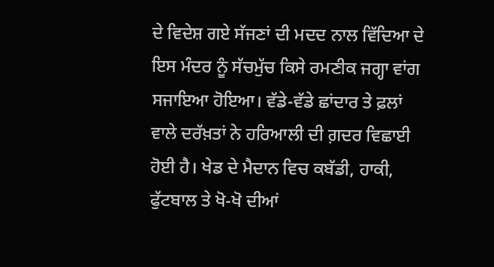ਦੇ ਵਿਦੇਸ਼ ਗਏ ਸੱਜਣਾਂ ਦੀ ਮਦਦ ਨਾਲ ਵਿੱਦਿਆ ਦੇ ਇਸ ਮੰਦਰ ਨੂੰ ਸੱਚਮੁੱਚ ਕਿਸੇ ਰਮਣੀਕ ਜਗ੍ਹਾ ਵਾਂਗ ਸਜਾਇਆ ਹੋਇਆ। ਵੱਡੇ-ਵੱਡੇ ਛਾਂਦਾਰ ਤੇ ਫ਼ਲਾਂ ਵਾਲੇ ਦਰੱਖ਼ਤਾਂ ਨੇ ਹਰਿਆਲੀ ਦੀ ਗ਼ਦਰ ਵਿਛਾਈ ਹੋਈ ਹੈ। ਖੇਡ ਦੇ ਮੈਦਾਨ ਵਿਚ ਕਬੱਡੀ, ਹਾਕੀ, ਫੁੱਟਬਾਲ ਤੇ ਖੋ-ਖੋ ਦੀਆਂ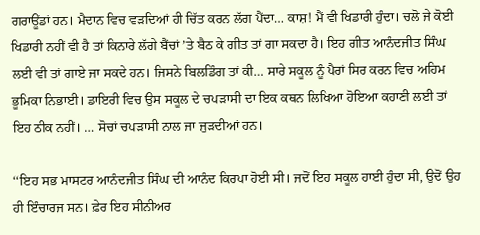ਗਰਾਊਂਡਾਂ ਹਨ। ਮੈਦਾਨ ਵਿਚ ਵੜਦਿਆਂ ਹੀ ਚਿੱਤ ਕਰਨ ਲੱਗ ਪੈਂਦਾ… ਕਾਸ਼! ਮੈਂ ਵੀ ਖਿਡਾਰੀ ਹੁੰਦਾ। ਚਲੋ ਜੇ ਕੋਈ ਖਿਡਾਰੀ ਨਹੀਂ ਵੀ ਹੈ ਤਾਂ ਕਿਨਾਰੇ ਲੱਗੇ ਬੈਂਚਾਂ ’ਤੇ ਬੈਠ ਕੇ ਗੀਤ ਤਾਂ ਗਾ ਸਕਦਾ ਹੈ। ਇਹ ਗੀਤ ਆਨੰਦਜੀਤ ਸਿੰਘ ਲਈ ਵੀ ਤਾਂ ਗਾਏ ਜਾ ਸਕਦੇ ਹਨ। ਜਿਸਨੇ ਬਿਲਡਿੰਗ ਤਾਂ ਕੀ… ਸਾਰੇ ਸਕੂਲ ਨੂੰ ਪੈਰਾਂ ਸਿਰ ਕਰਨ ਵਿਚ ਅਹਿਮ ਭੂਮਿਕਾ ਨਿਭਾਈ। ਡਾਇਰੀ ਵਿਚ ਉਸ ਸਕੂਲ ਦੇ ਚਪੜਾਸੀ ਦਾ ਇਕ ਕਥਨ ਲਿਖਿਆ ਹੋਇਆ ਕਹਾਣੀ ਲਈ ਤਾਂ ਇਹ ਠੀਕ ਨਹੀਂ। … ਸੋਚਾਂ ਚਪੜਾਸੀ ਨਾਲ ਜਾ ਜੁੜਦੀਆਂ ਹਨ।

‘‘ਇਹ ਸਭ ਮਾਸਟਰ ਆਨੰਦਜੀਤ ਸਿੰਘ ਦੀ ਆਨੰਦ ਕਿਰਪਾ ਹੋਈ ਸੀ। ਜਦੋਂ ਇਹ ਸਕੂਲ ਹਾਈ ਹੁੰਦਾ ਸੀ, ਉਦੋਂ ਉਹ ਹੀ ਇੰਚਾਰਜ ਸਨ। ਫ਼ੇਰ ਇਹ ਸੀਨੀਅਰ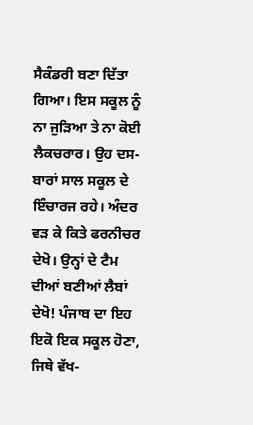ਸੈਕੰਡਰੀ ਬਣਾ ਦਿੱਤਾ ਗਿਆ। ਇਸ ਸਕੂਲ ਨੂੰ ਨਾ ਜੁੜਿਆ ਤੇ ਨਾ ਕੋਈ ਲੈਕਚਰਾਰ। ਉਹ ਦਸ-ਬਾਰਾਂ ਸਾਲ ਸਕੂਲ ਦੇ ਇੰਚਾਰਜ ਰਹੇ। ਅੰਦਰ ਵੜ ਕੇ ਕਿਤੇ ਫਰਨੀਚਰ ਦੇਖੋ। ਉਨ੍ਹਾਂ ਦੇ ਟੈਮ ਦੀਆਂ ਬਣੀਆਂ ਲੈਬਾਂ ਦੇਖੋ! ਪੰਜਾਬ ਦਾ ਇਹ ਇਕੋ ਇਕ ਸਕੂਲ ਹੋਣਾ, ਜਿਥੇ ਵੱਖ-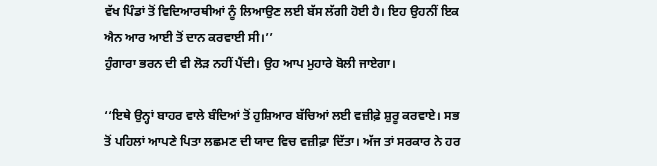ਵੱਖ ਪਿੰਡਾਂ ਤੋਂ ਵਿਦਿਆਰਥੀਆਂ ਨੂੰ ਲਿਆਉਣ ਲਈ ਬੱਸ ਲੱਗੀ ਹੋਈ ਹੈ। ਇਹ ਉਹਨੀਂ ਇਕ ਐਨ ਆਰ ਆਈ ਤੋਂ ਦਾਨ ਕਰਵਾਈ ਸੀ।’’
ਹੁੰਗਾਰਾ ਭਰਨ ਦੀ ਵੀ ਲੋੜ ਨਹੀਂ ਪੈਂਦੀ। ਉਹ ਆਪ ਮੁਹਾਰੇ ਬੋਲੀ ਜਾਏਗਾ।

‘‘ਇਥੇ ਉਨ੍ਹਾਂ ਬਾਹਰ ਵਾਲੇ ਬੰਦਿਆਂ ਤੋਂ ਹੁਸ਼ਿਆਰ ਬੱਚਿਆਂ ਲਈ ਵਜ਼ੀਫ਼ੇ ਸ਼ੁਰੂ ਕਰਵਾਏ। ਸਭ ਤੋਂ ਪਹਿਲਾਂ ਆਪਣੇ ਪਿਤਾ ਲਛਮਣ ਦੀ ਯਾਦ ਵਿਚ ਵਜ਼ੀਫ਼ਾ ਦਿੱਤਾ। ਅੱਜ ਤਾਂ ਸਰਕਾਰ ਨੇ ਹਰ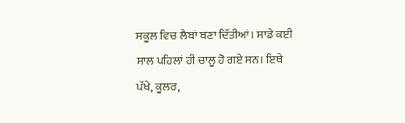ਸਕੂਲ ਵਿਚ ਲੈਬਾਂ ਬਣਾ ਦਿੱਤੀਆਂ। ਸਾਡੇ ਕਈ ਸਾਲ ਪਹਿਲਾਂ ਹੀ ਚਾਲੂ ਹੋ ਗਏ ਸਨ। ਇਥੇ ਪੱਖੇ, ਕੂਲਰ,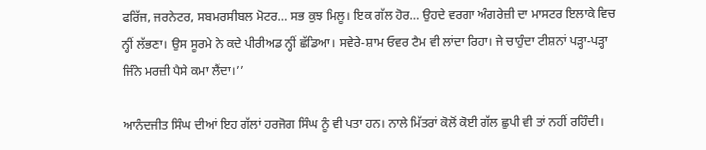ਫਰਿੱਜ, ਜਰਨੇਟਰ, ਸਬਮਰਸੀਬਲ ਮੋਟਰ… ਸਭ ਕੁਝ ਮਿਲੂ। ਇਕ ਗੱਲ ਹੋਰ… ਉਹਦੇ ਵਰਗਾ ਅੰਗਰੇਜ਼ੀ ਦਾ ਮਾਸਟਰ ਇਲਾਕੇ ਵਿਚ ਨ੍ਹੀਂ ਲੱਭਣਾ। ਉਸ ਸੂਰਮੇ ਨੇ ਕਦੇ ਪੀਰੀਅਡ ਨ੍ਹੀਂ ਛੱਡਿਆ। ਸਵੇਰੇ-ਸ਼ਾਮ ਓਵਰ ਟੈਮ ਵੀ ਲਾਂਦਾ ਰਿਹਾ। ਜੇ ਚਾਹੁੰਦਾ ਟੀਸ਼ਨਾਂ ਪੜ੍ਹਾ-ਪੜ੍ਹਾ ਜਿੰਨੇ ਮਰਜ਼ੀ ਪੈਸੇ ਕਮਾ ਲੈਂਦਾ।’’

ਆਨੰਦਜੀਤ ਸਿੰਘ ਦੀਆਂ ਇਹ ਗੱਲਾਂ ਹਰਜੋਗ ਸਿੰਘ ਨੂੰ ਵੀ ਪਤਾ ਹਨ। ਨਾਲੇ ਮਿੱਤਰਾਂ ਕੋਲੋਂ ਕੋਈ ਗੱਲ ਛੁਪੀ ਵੀ ਤਾਂ ਨਹੀਂ ਰਹਿੰਦੀ।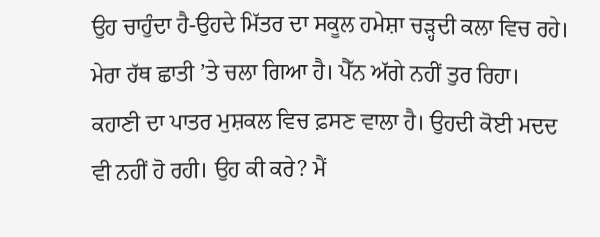ਉਹ ਚਾਹੁੰਦਾ ਹੈ-ਉਹਦੇ ਮਿੱਤਰ ਦਾ ਸਕੂਲ ਹਮੇਸ਼ਾ ਚੜ੍ਹਦੀ ਕਲਾ ਵਿਚ ਰਹੇ। ਮੇਰਾ ਹੱਥ ਛਾਤੀ ’ਤੇ ਚਲਾ ਗਿਆ ਹੈ। ਪੈੱਨ ਅੱਗੇ ਨਹੀਂ ਤੁਰ ਰਿਹਾ। ਕਹਾਣੀ ਦਾ ਪਾਤਰ ਮੁਸ਼ਕਲ ਵਿਚ ਫ਼ਸਣ ਵਾਲਾ ਹੈ। ਉਹਦੀ ਕੋਈ ਮਦਦ ਵੀ ਨਹੀਂ ਹੋ ਰਹੀ। ਉਹ ਕੀ ਕਰੇ? ਮੈਂ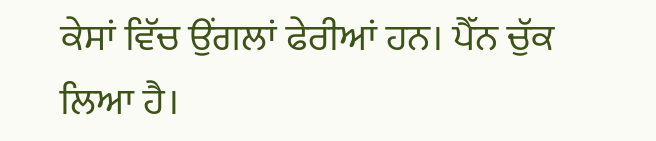ਕੇਸਾਂ ਵਿੱਚ ਉਂਗਲਾਂ ਫੇਰੀਆਂ ਹਨ। ਪੈੱਨ ਚੁੱਕ ਲਿਆ ਹੈ।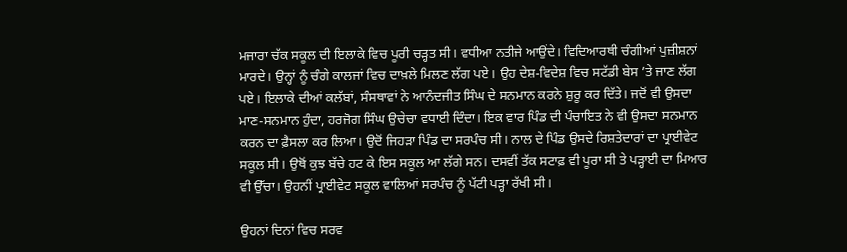ਮਜਾਰਾ ਚੱਕ ਸਕੂਲ ਦੀ ਇਲਾਕੇ ਵਿਚ ਪੂਰੀ ਚੜ੍ਹਤ ਸੀ। ਵਧੀਆ ਨਤੀਜੇ ਆਉਂਦੇ। ਵਿਦਿਆਰਥੀ ਚੰਗੀਆਂ ਪੁਜ਼ੀਸ਼ਨਾਂ ਮਾਰਦੇ। ਉਨ੍ਹਾਂ ਨੂੰ ਚੰਗੇ ਕਾਲਜਾਂ ਵਿਚ ਦਾਖ਼ਲੇ ਮਿਲਣ ਲੱਗ ਪਏ। ਉਹ ਦੇਸ਼-ਵਿਦੇਸ਼ ਵਿਚ ਸਟੱਡੀ ਬੇਸ ’ਤੇ ਜਾਣ ਲੱਗ ਪਏ। ਇਲਾਕੇ ਦੀਆਂ ਕਲੱਬਾਂ, ਸੰਸਥਾਵਾਂ ਨੇ ਆਨੰਦਜੀਤ ਸਿੰਘ ਦੇ ਸਨਮਾਨ ਕਰਨੇ ਸ਼ੁਰੂ ਕਰ ਦਿੱਤੇ। ਜਦੋਂ ਵੀ ਉਸਦਾ ਮਾਣ-ਸਨਮਾਨ ਹੁੰਦਾ, ਹਰਜੋਗ ਸਿੰਘ ਉਚੇਚਾ ਵਧਾਈ ਦਿੰਦਾ। ਇਕ ਵਾਰ ਪਿੰਡ ਦੀ ਪੰਚਾਇਤ ਨੇ ਵੀ ਉਸਦਾ ਸਨਮਾਨ ਕਰਨ ਦਾ ਫ਼ੈਸਲਾ ਕਰ ਲਿਆ। ਉਦੋਂ ਜਿਹੜਾ ਪਿੰਡ ਦਾ ਸਰਪੰਚ ਸੀ। ਨਾਲ ਦੇ ਪਿੰਡ ਉਸਦੇ ਰਿਸ਼ਤੇਦਾਰਾਂ ਦਾ ਪ੍ਰਾਈਵੇਟ ਸਕੂਲ ਸੀ। ਉਥੋਂ ਕੁਝ ਬੱਚੇ ਹਟ ਕੇ ਇਸ ਸਕੂਲ ਆ ਲੱਗੇ ਸਨ। ਦਸਵੀਂ ਤੱਕ ਸਟਾਫ਼ ਵੀ ਪੂਰਾ ਸੀ ਤੇ ਪੜ੍ਹਾਈ ਦਾ ਮਿਆਰ ਵੀ ਉੱਚਾ। ਉਹਨੀਂ ਪ੍ਰਾਈਵੇਟ ਸਕੂਲ ਵਾਲਿਆਂ ਸਰਪੰਚ ਨੂੰ ਪੱਟੀ ਪੜ੍ਹਾ ਰੱਖੀ ਸੀ।

ਉਹਨਾਂ ਦਿਨਾਂ ਵਿਚ ਸਰਵ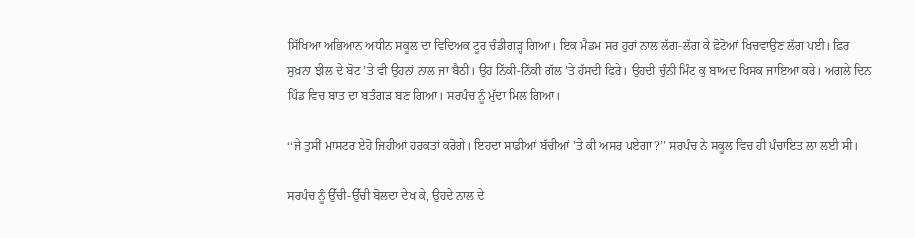ਸਿੱਖਿਆ ਅਭਿਆਨ ਅਧੀਨ ਸਕੂਲ ਦਾ ਵਿਦਿਅਕ ਟੂਰ ਚੰਡੀਗੜ੍ਹ ਗਿਆ। ਇਕ ਮੈਡਮ ਸਰ ਹੁਰਾਂ ਨਾਲ ਲੱਗ-ਲੱਗ ਕੇ ਫ਼ੋਟੋਆਂ ਖਿਚਵਾਉਣ ਲੱਗ ਪਈ। ਫ਼ਿਰ ਸੁਖ਼ਨਾ ਝੀਲ ਦੇ ਬੋਟ ’ਤੇ ਵੀ ਉਹਨਾਂ ਨਾਲ ਜਾ ਬੈਠੀ। ਉਹ ਨਿੱਕੀ-ਨਿੱਕੀ ਗੱਲ ’ਤੇ ਹੱਸਦੀ ਫਿਰੇ। ਉਹਦੀ ਚੁੰਨੀ ਮਿੰਟ ਕੁ ਬਾਅਦ ਖਿਸਕ ਜਾਇਆ ਕਰੇ। ਅਗਲੇ ਦਿਨ ਪਿੰਡ ਵਿਚ ਬਾਤ ਦਾ ਬਤੰਗੜ ਬਣ ਗਿਆ। ਸਰਪੰਚ ਨੂੰ ਮੁੱਦਾ ਮਿਲ ਗਿਆ।

‘‘ਜੇ ਤੁਸੀਂ ਮਾਸਟਰ ਏਹੋ ਜਿਹੀਆਂ ਹਰਕਤਾਂ ਕਰੋਗੇ। ਇਹਦਾ ਸਾਡੀਆਂ ਬੱਚੀਆਂ ’ਤੇ ਕੀ ਅਸਰ ਪਏਗਾ?’’ ਸਰਪੰਚ ਨੇ ਸਕੂਲ ਵਿਚ ਹੀ ਪੰਚਾਇਤ ਲਾ ਲਈ ਸੀ।

ਸਰਪੰਚ ਨੂੰ ਉੱਚੀ-ਉੱਚੀ ਬੋਲਦਾ ਦੇਖ ਕੇ, ਉਹਦੇ ਨਾਲ ਦੇ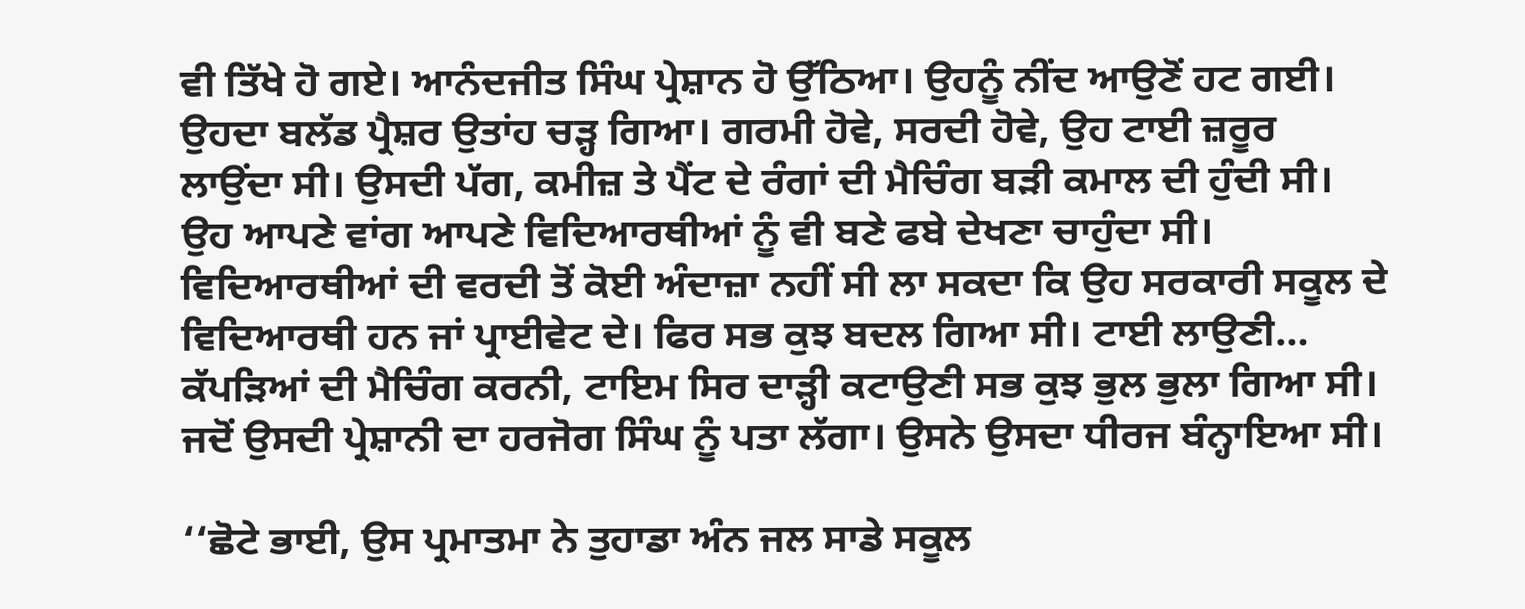ਵੀ ਤਿੱਖੇ ਹੋ ਗਏ। ਆਨੰਦਜੀਤ ਸਿੰਘ ਪ੍ਰੇਸ਼ਾਨ ਹੋ ਉੱਠਿਆ। ਉਹਨੂੰ ਨੀਂਦ ਆਉਣੋਂ ਹਟ ਗਈ। ਉਹਦਾ ਬਲੱਡ ਪ੍ਰੈਸ਼ਰ ਉਤਾਂਹ ਚੜ੍ਹ ਗਿਆ। ਗਰਮੀ ਹੋਵੇ, ਸਰਦੀ ਹੋਵੇ, ਉਹ ਟਾਈ ਜ਼ਰੂਰ ਲਾਉਂਦਾ ਸੀ। ਉਸਦੀ ਪੱਗ, ਕਮੀਜ਼ ਤੇ ਪੈਂਟ ਦੇ ਰੰਗਾਂ ਦੀ ਮੈਚਿੰਗ ਬੜੀ ਕਮਾਲ ਦੀ ਹੁੰਦੀ ਸੀ। ਉਹ ਆਪਣੇ ਵਾਂਗ ਆਪਣੇ ਵਿਦਿਆਰਥੀਆਂ ਨੂੰ ਵੀ ਬਣੇ ਫਬੇ ਦੇਖਣਾ ਚਾਹੁੰਦਾ ਸੀ। ਵਿਦਿਆਰਥੀਆਂ ਦੀ ਵਰਦੀ ਤੋਂ ਕੋਈ ਅੰਦਾਜ਼ਾ ਨਹੀਂ ਸੀ ਲਾ ਸਕਦਾ ਕਿ ਉਹ ਸਰਕਾਰੀ ਸਕੂਲ ਦੇ ਵਿਦਿਆਰਥੀ ਹਨ ਜਾਂ ਪ੍ਰਾਈਵੇਟ ਦੇ। ਫਿਰ ਸਭ ਕੁਝ ਬਦਲ ਗਿਆ ਸੀ। ਟਾਈ ਲਾਉਣੀ… ਕੱਪੜਿਆਂ ਦੀ ਮੈਚਿੰਗ ਕਰਨੀ, ਟਾਇਮ ਸਿਰ ਦਾੜ੍ਹੀ ਕਟਾਉਣੀ ਸਭ ਕੁਝ ਭੁਲ ਭੁਲਾ ਗਿਆ ਸੀ। ਜਦੋਂ ਉਸਦੀ ਪ੍ਰੇਸ਼ਾਨੀ ਦਾ ਹਰਜੋਗ ਸਿੰਘ ਨੂੰ ਪਤਾ ਲੱਗਾ। ਉਸਨੇ ਉਸਦਾ ਧੀਰਜ ਬੰਨ੍ਹਾਇਆ ਸੀ।

‘‘ਛੋਟੇ ਭਾਈ, ਉਸ ਪ੍ਰਮਾਤਮਾ ਨੇ ਤੁਹਾਡਾ ਅੰਨ ਜਲ ਸਾਡੇ ਸਕੂਲ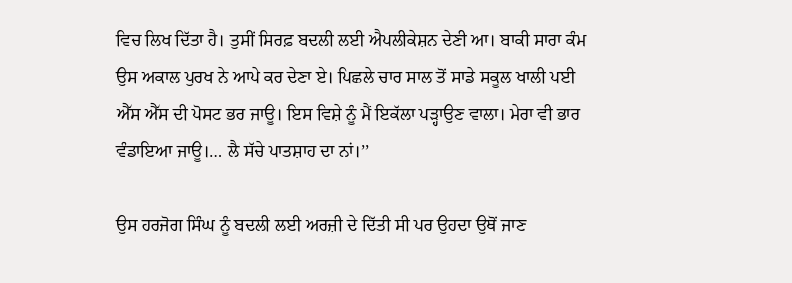ਵਿਚ ਲਿਖ ਦਿੱਤਾ ਹੈ। ਤੁਸੀਂ ਸਿਰਫ਼ ਬਦਲੀ ਲਈ ਐਪਲੀਕੇਸ਼ਨ ਦੇਣੀ ਆ। ਬਾਕੀ ਸਾਰਾ ਕੰਮ ਉਸ ਅਕਾਲ ਪੁਰਖ ਨੇ ਆਪੇ ਕਰ ਦੇਣਾ ਏ। ਪਿਛਲੇ ਚਾਰ ਸਾਲ ਤੋਂ ਸਾਡੇ ਸਕੂਲ ਖਾਲੀ ਪਈ ਐੱਸ ਐੱਸ ਦੀ ਪੋਸਟ ਭਰ ਜਾਊ। ਇਸ ਵਿਸ਼ੇ ਨੂੰ ਮੈਂ ਇਕੱਲਾ ਪੜ੍ਹਾਉਣ ਵਾਲਾ। ਮੇਰਾ ਵੀ ਭਾਰ ਵੰਡਾਇਆ ਜਾਊ।… ਲੈ ਸੱਚੇ ਪਾਤਸ਼ਾਹ ਦਾ ਨਾਂ।’’

ਉਸ ਹਰਜੋਗ ਸਿੰਘ ਨੂੰ ਬਦਲੀ ਲਈ ਅਰਜ਼ੀ ਦੇ ਦਿੱਤੀ ਸੀ ਪਰ ਉਹਦਾ ਉਥੋਂ ਜਾਣ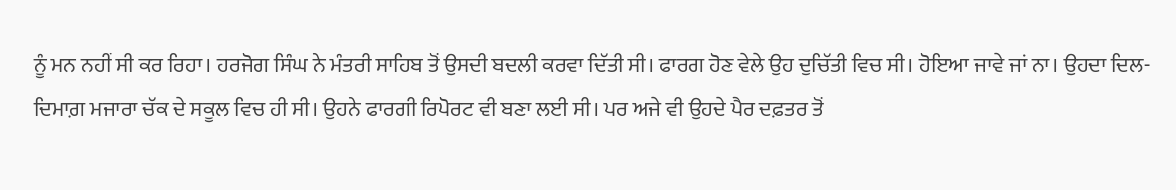ਨੂੰ ਮਨ ਨਹੀਂ ਸੀ ਕਰ ਰਿਹਾ। ਹਰਜੋਗ ਸਿੰਘ ਨੇ ਮੰਤਰੀ ਸਾਹਿਬ ਤੋਂ ਉਸਦੀ ਬਦਲੀ ਕਰਵਾ ਦਿੱਤੀ ਸੀ। ਫਾਰਗ ਹੋਣ ਵੇਲੇ ਉਹ ਦੁਚਿੱਤੀ ਵਿਚ ਸੀ। ਹੋਇਆ ਜਾਵੇ ਜਾਂ ਨਾ। ਉਹਦਾ ਦਿਲ-ਦਿਮਾਗ਼ ਮਜਾਰਾ ਚੱਕ ਦੇ ਸਕੂਲ ਵਿਚ ਹੀ ਸੀ। ਉਹਨੇ ਫਾਰਗੀ ਰਿਪੋਰਟ ਵੀ ਬਣਾ ਲਈ ਸੀ। ਪਰ ਅਜੇ ਵੀ ਉਹਦੇ ਪੈਰ ਦਫ਼ਤਰ ਤੋਂ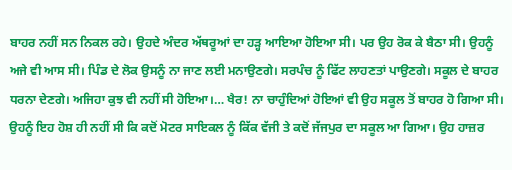ਬਾਹਰ ਨਹੀਂ ਸਨ ਨਿਕਲ ਰਹੇ। ਉਹਦੇ ਅੰਦਰ ਅੱਥਰੂਆਂ ਦਾ ਹੜ੍ਹ ਆਇਆ ਹੋਇਆ ਸੀ। ਪਰ ਉਹ ਰੋਕ ਕੇ ਬੈਠਾ ਸੀ। ਉਹਨੂੰ ਅਜੇ ਵੀ ਆਸ ਸੀ। ਪਿੰਡ ਦੇ ਲੋਕ ਉਸਨੂੰ ਨਾ ਜਾਣ ਲਈ ਮਨਾਉਣਗੇ। ਸਰਪੰਚ ਨੂੰ ਫਿੱਟ ਲਾਹਣਤਾਂ ਪਾਉਣਗੇ। ਸਕੂਲ ਦੇ ਬਾਹਰ ਧਰਨਾ ਦੇਣਗੇ। ਅਜਿਹਾ ਕੁਝ ਵੀ ਨਹੀਂ ਸੀ ਹੋਇਆ।… ਖੈਰ! ਨਾ ਚਾਹੁੰਦਿਆਂ ਹੋਇਆਂ ਵੀ ਉਹ ਸਕੂਲ ਤੋਂ ਬਾਹਰ ਹੋ ਗਿਆ ਸੀ। ਉਹਨੂੰ ਇਹ ਹੋਸ਼ ਹੀ ਨਹੀਂ ਸੀ ਕਿ ਕਦੋਂ ਮੋਟਰ ਸਾਇਕਲ ਨੂੰ ਕਿੱਕ ਵੱਜੀ ਤੇ ਕਦੋਂ ਜੱਜਪੁਰ ਦਾ ਸਕੂਲ ਆ ਗਿਆ। ਉਹ ਹਾਜ਼ਰ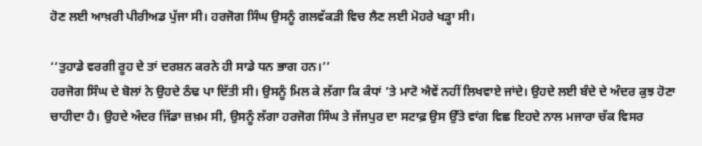ਹੋਣ ਲਈ ਆਖ਼ਰੀ ਪੀਰੀਅਡ ਪੁੱਜਾ ਸੀ। ਹਰਜੋਗ ਸਿੰਘ ਉਸਨੂੰ ਗਲਵੱਕੜੀ ਵਿਚ ਲੈਣ ਲਈ ਮੋਹਰੇ ਖੜ੍ਹਾ ਸੀ।

‘‘ਤੁਹਾਡੇ ਵਰਗੀ ਰੂਹ ਦੇ ਤਾਂ ਦਰਸ਼ਨ ਕਰਨੇ ਹੀ ਸਾਡੇ ਧਨ ਭਾਗ ਹਨ।’’
ਹਰਜੋਗ ਸਿੰਘ ਦੇ ਬੋਲਾਂ ਨੇ ਉਹਦੇ ਠੰਢ ਪਾ ਦਿੱਤੀ ਸੀ। ਉਸਨੂੰ ਮਿਲ ਕੇ ਲੱਗਾ ਕਿ ਕੰਧਾਂ ’ਤੇ ਮਾਟੋ ਐਵੇਂ ਨਹੀਂ ਲਿਖਵਾਏ ਜਾਂਦੇ। ਉਹਦੇ ਲਈ ਬੰਦੇ ਦੇ ਅੰਦਰ ਕੁਝ ਹੋਣਾ ਚਾਹੀਦਾ ਹੈ। ਉਹਦੇ ਅੰਦਰ ਜਿੱਡਾ ਜ਼ਖ਼ਮ ਸੀ, ਉਸਨੂੰ ਲੱਗਾ ਹਰਜੋਗ ਸਿੰਘ ਤੇ ਜੱਜਪੁਰ ਦਾ ਸਟਾਫ਼ ਉਸ ਉੱਤੇ ਵਾਂਗ ਵਿਛ ਇਹਦੇ ਨਾਲ ਮਜਾਰਾ ਚੱਕ ਵਿਸਰ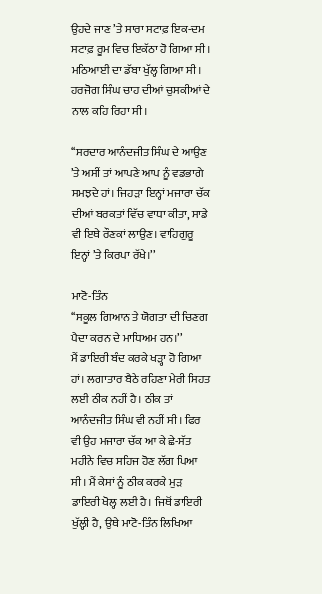ਉਹਦੇ ਜਾਣ ’ਤੇ ਸਾਰਾ ਸਟਾਫ਼ ਇਕ-ਦਮ ਸਟਾਫ਼ ਰੂਮ ਵਿਚ ਇਕੱਠਾ ਹੋ ਗਿਆ ਸੀ। ਮਠਿਆਈ ਦਾ ਡੱਬਾ ਖੁੱਲ੍ਹ ਗਿਆ ਸੀ। ਹਰਜੋਗ ਸਿੰਘ ਚਾਹ ਦੀਆਂ ਚੁਸਕੀਆਂ ਦੇ ਨਾਲ ਕਹਿ ਰਿਹਾ ਸੀ।

‘‘ਸਰਦਾਰ ਆਨੰਦਜੀਤ ਸਿੰਘ ਦੇ ਆਉਣ ’ਤੇ ਅਸੀਂ ਤਾਂ ਆਪਣੇ ਆਪ ਨੂੰ ਵਡਭਾਗੇ ਸਮਝਦੇ ਹਾਂ। ਜਿਹੜਾ ਇਨ੍ਹਾਂ ਮਜਾਰਾ ਚੱਕ ਦੀਆਂ ਬਰਕਤਾਂ ਵਿੱਚ ਵਾਧਾ ਕੀਤਾ, ਸਾਡੇ ਵੀ ਇਥੇ ਰੌਣਕਾਂ ਲਾਉਣ। ਵਾਹਿਗੁਰੂ ਇਨ੍ਹਾਂ ’ਤੇ ਕਿਰਪਾ ਰੱਖੇ।’’

ਮਾਟੋ-ਤਿੰਨ
‘‘ਸਕੂਲ ਗਿਆਨ ਤੇ ਯੋਗਤਾ ਦੀ ਚਿਣਗ ਪੈਦਾ ਕਰਨ ਦੇ ਮਾਧਿਅਮ ਹਨ।’’
ਮੈਂ ਡਾਇਰੀ ਬੰਦ ਕਰਕੇ ਖੜ੍ਹਾ ਹੋ ਗਿਆ ਹਾਂ। ਲਗਾਤਾਰ ਬੈਠੇ ਰਹਿਣਾ ਮੇਰੀ ਸਿਹਤ ਲਈ ਠੀਕ ਨਹੀਂ ਹੈ। ਠੀਕ ਤਾਂ ਆਨੰਦਜੀਤ ਸਿੰਘ ਵੀ ਨਹੀਂ ਸੀ। ਫਿਰ ਵੀ ਉਹ ਮਜਾਰਾ ਚੱਕ ਆ ਕੇ ਛੇ-ਸੱਤ ਮਹੀਨੇ ਵਿਚ ਸਹਿਜ ਹੋਣ ਲੱਗ ਪਿਆ ਸੀ। ਮੈਂ ਕੇਸਾਂ ਨੂੰ ਠੀਕ ਕਰਕੇ ਮੁੜ ਡਾਇਰੀ ਖੋਲ੍ਹ ਲਈ ਹੈ। ਜਿਥੋਂ ਡਾਇਰੀ ਖੁੱਲ੍ਹੀ ਹੈ, ਉਥੇ ਮਾਟੋ-ਤਿੰਨ ਲਿਖਿਆ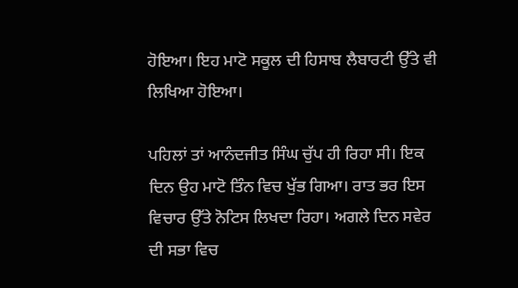ਹੋਇਆ। ਇਹ ਮਾਟੋ ਸਕੂਲ ਦੀ ਹਿਸਾਬ ਲੈਬਾਰਟੀ ਉੱਤੇ ਵੀ ਲਿਖਿਆ ਹੋਇਆ।

ਪਹਿਲਾਂ ਤਾਂ ਆਨੰਦਜੀਤ ਸਿੰਘ ਚੁੱਪ ਹੀ ਰਿਹਾ ਸੀ। ਇਕ ਦਿਨ ਉਹ ਮਾਟੋ ਤਿੰਨ ਵਿਚ ਖੁੱਭ ਗਿਆ। ਰਾਤ ਭਰ ਇਸ ਵਿਚਾਰ ਉੱਤੇ ਨੋਟਿਸ ਲਿਖਦਾ ਰਿਹਾ। ਅਗਲੇ ਦਿਨ ਸਵੇਰ ਦੀ ਸਭਾ ਵਿਚ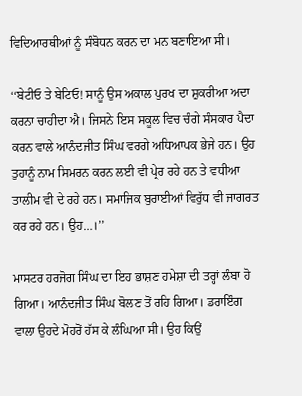ਵਿਦਿਆਰਥੀਆਂ ਨੂੰ ਸੰਬੋਧਨ ਕਰਨ ਦਾ ਮਨ ਬਣਾਇਆ ਸੀ।

‘‘ਬੇਟੀਓ ਤੇ ਬੇਟਿਓ! ਸਾਨੂੰ ਉਸ ਅਕਾਲ ਪੁਰਖ ਦਾ ਸ਼ੁਕਰੀਆ ਅਦਾ ਕਰਨਾ ਚਾਹੀਦਾ ਐ। ਜਿਸਨੇ ਇਸ ਸਕੂਲ ਵਿਚ ਚੰਗੇ ਸੰਸਕਾਰ ਪੈਦਾ ਕਰਨ ਵਾਲੇ ਆਨੰਦਜੀਤ ਸਿੰਘ ਵਰਗੇ ਅਧਿਆਪਕ ਭੇਜੇ ਹਨ। ਉਹ ਤੁਹਾਨੂੰ ਨਾਮ ਸਿਮਰਨ ਕਰਨ ਲਈ ਵੀ ਪ੍ਰੇਰ ਰਹੇ ਹਨ ਤੇ ਵਧੀਆ ਤਾਲੀਮ ਵੀ ਦੇ ਰਹੇ ਹਨ। ਸਮਾਜਿਕ ਬੁਰਾਈਆਂ ਵਿਰੁੱਧ ਵੀ ਜਾਗਰਤ ਕਰ ਰਹੇ ਹਨ। ਉਹ…।’’

ਮਾਸਟਰ ਹਰਜੋਗ ਸਿੰਘ ਦਾ ਇਹ ਭਾਸ਼ਣ ਹਮੇਸ਼ਾ ਦੀ ਤਰ੍ਹਾਂ ਲੰਬਾ ਹੋ ਗਿਆ। ਆਨੰਦਜੀਤ ਸਿੰਘ ਬੋਲਣ ਤੋਂ ਰਹਿ ਗਿਆ। ਡਰਾਇੰਗ ਵਾਲਾ ਉਹਦੇ ਮੋਹਰੋਂ ਹੱਸ ਕੇ ਲੰਘਿਆ ਸੀ। ਉਹ ਕਿਉਂ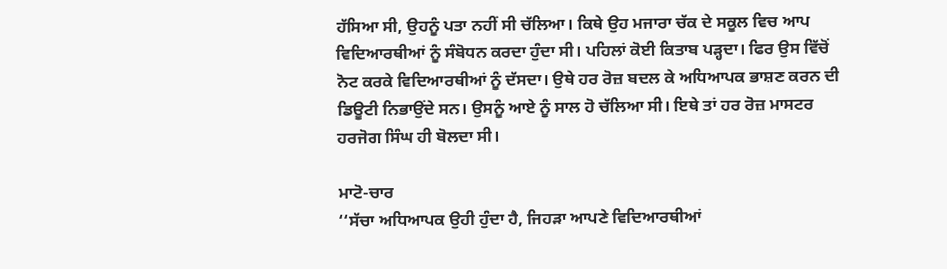ਹੱਸਿਆ ਸੀ, ਉਹਨੂੰ ਪਤਾ ਨਹੀਂ ਸੀ ਚੱਲਿਆ। ਕਿਥੇ ਉਹ ਮਜਾਰਾ ਚੱਕ ਦੇ ਸਕੂਲ ਵਿਚ ਆਪ ਵਿਦਿਆਰਥੀਆਂ ਨੂੰ ਸੰਬੋਧਨ ਕਰਦਾ ਹੁੰਦਾ ਸੀ। ਪਹਿਲਾਂ ਕੋਈ ਕਿਤਾਬ ਪੜ੍ਹਦਾ। ਫਿਰ ਉਸ ਵਿੱਚੋਂ ਨੋਟ ਕਰਕੇ ਵਿਦਿਆਰਥੀਆਂ ਨੂੰ ਦੱਸਦਾ। ਉਥੇ ਹਰ ਰੋਜ਼ ਬਦਲ ਕੇ ਅਧਿਆਪਕ ਭਾਸ਼ਣ ਕਰਨ ਦੀ ਡਿਊਟੀ ਨਿਭਾਉਂਦੇ ਸਨ। ਉਸਨੂੰ ਆਏ ਨੂੰ ਸਾਲ ਹੋ ਚੱਲਿਆ ਸੀ। ਇਥੇ ਤਾਂ ਹਰ ਰੋਜ਼ ਮਾਸਟਰ ਹਰਜੋਗ ਸਿੰਘ ਹੀ ਬੋਲਦਾ ਸੀ।

ਮਾਟੋ-ਚਾਰ
‘‘ਸੱਚਾ ਅਧਿਆਪਕ ਉਹੀ ਹੁੰਦਾ ਹੈ, ਜਿਹੜਾ ਆਪਣੇ ਵਿਦਿਆਰਥੀਆਂ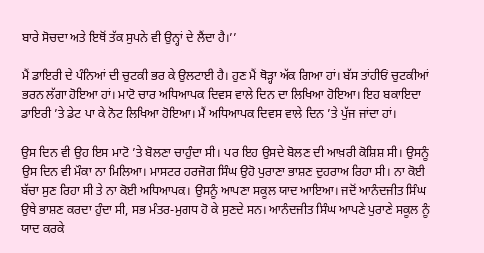ਬਾਰੇ ਸੋਚਦਾ ਅਤੇ ਇਥੋਂ ਤੱਕ ਸੁਪਨੇ ਵੀ ਉਨ੍ਹਾਂ ਦੇ ਲੈਂਦਾ ਹੈ।’’

ਮੈਂ ਡਾਇਰੀ ਦੇ ਪੰਨਿਆਂ ਦੀ ਚੁਟਕੀ ਭਰ ਕੇ ਉਲਟਾਈ ਹੈ। ਹੁਣ ਮੈਂ ਥੋੜ੍ਹਾ ਅੱਕ ਗਿਆ ਹਾਂ। ਬੱਸ ਤਾਂਹੀਓਂ ਚੁਟਕੀਆਂ ਭਰਨ ਲੱਗਾ ਹੋਇਆ ਹਾਂ। ਮਾਟੋ ਚਾਰ ਅਧਿਆਪਕ ਦਿਵਸ ਵਾਲੇ ਦਿਨ ਦਾ ਲਿਖਿਆ ਹੋਇਆ। ਇਹ ਬਕਾਇਦਾ ਡਾਇਰੀ ’ਤੇ ਡੇਟ ਪਾ ਕੇ ਨੋਟ ਲਿਖਿਆ ਹੋਇਆ। ਮੈਂ ਅਧਿਆਪਕ ਦਿਵਸ ਵਾਲੇ ਦਿਨ ’ਤੇ ਪੁੱਜ ਜਾਂਦਾ ਹਾਂ।

ਉਸ ਦਿਨ ਵੀ ਉਹ ਇਸ ਮਾਟੋ ’ਤੇ ਬੋਲਣਾ ਚਾਹੁੰਦਾ ਸੀ। ਪਰ ਇਹ ਉਸਦੇ ਬੋਲਣ ਦੀ ਆਖ਼ਰੀ ਕੋਸ਼ਿਸ਼ ਸੀ। ਉਸਨੂੰ ਉਸ ਦਿਨ ਵੀ ਮੌਕਾ ਨਾ ਮਿਲਿਆ। ਮਾਸਟਰ ਹਰਜੋਗ ਸਿੰਘ ਉਹੋ ਪੁਰਾਣਾ ਭਾਸ਼ਣ ਦੁਹਰਾਅ ਰਿਹਾ ਸੀ। ਨਾ ਕੋਈ ਬੱਚਾ ਸੁਣ ਰਿਹਾ ਸੀ ਤੇ ਨਾ ਕੋਈ ਅਧਿਆਪਕ। ਉਸਨੂੰ ਆਪਣਾ ਸਕੂਲ ਯਾਦ ਆਇਆ। ਜਦੋਂ ਆਨੰਦਜੀਤ ਸਿੰਘ ਉਥੇ ਭਾਸ਼ਣ ਕਰਦਾ ਹੁੰਦਾ ਸੀ, ਸਭ ਮੰਤਰ-ਮੁਗਧ ਹੋ ਕੇ ਸੁਣਦੇ ਸਨ। ਆਨੰਦਜੀਤ ਸਿੰਘ ਆਪਣੇ ਪੁਰਾਣੇ ਸਕੂਲ ਨੂੰ ਯਾਦ ਕਰਕੇ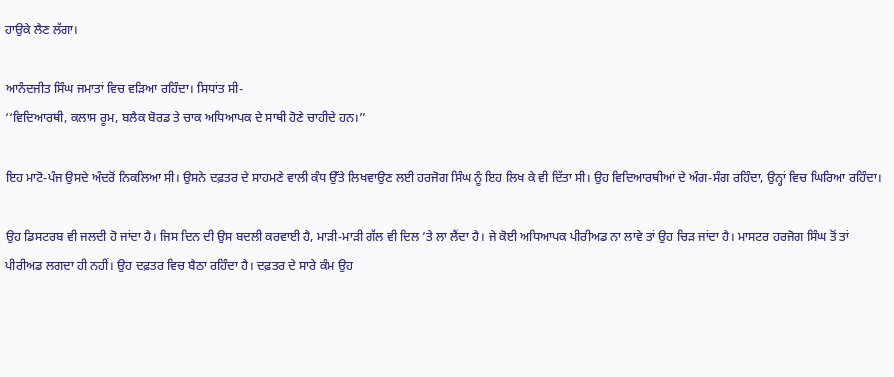ਹਾਉਕੇ ਲੈਣ ਲੱਗਾ।

ਆਨੰਦਜੀਤ ਸਿੰਘ ਜਮਾਤਾਂ ਵਿਚ ਵੜਿਆ ਰਹਿੰਦਾ। ਸਿਧਾਂਤ ਸੀ-
‘‘ਵਿਦਿਆਰਥੀ, ਕਲਾਸ ਰੂਮ, ਬਲੈਕ ਬੋਰਡ ਤੇ ਚਾਕ ਅਧਿਆਪਕ ਦੇ ਸਾਥੀ ਹੋਣੇ ਚਾਹੀਦੇ ਹਨ।’’

ਇਹ ਮਾਟੋ-ਪੰਜ ਉਸਦੇ ਅੰਦਰੋਂ ਨਿਕਲਿਆ ਸੀ। ਉਸਨੇ ਦਫ਼ਤਰ ਦੇ ਸਾਹਮਣੇ ਵਾਲੀ ਕੰਧ ਉੱਤੇ ਲਿਖਵਾਉਣ ਲਈ ਹਰਜੋਗ ਸਿੰਘ ਨੂੰ ਇਹ ਲਿਖ ਕੇ ਵੀ ਦਿੱਤਾ ਸੀ। ਉਹ ਵਿਦਿਆਰਥੀਆਂ ਦੇ ਅੰਗ-ਸੰਗ ਰਹਿੰਦਾ, ਉਨ੍ਹਾਂ ਵਿਚ ਘਿਰਿਆ ਰਹਿੰਦਾ।

ਉਹ ਡਿਸਟਰਬ ਵੀ ਜਲਦੀ ਹੋ ਜਾਂਦਾ ਹੈ। ਜਿਸ ਦਿਨ ਦੀ ਉਸ ਬਦਲੀ ਕਰਵਾਈ ਹੈ, ਮਾੜੀ-ਮਾੜੀ ਗੱਲ ਵੀ ਦਿਲ ’ਤੇ ਲਾ ਲੈਂਦਾ ਹੈ। ਜੇ ਕੋਈ ਅਧਿਆਪਕ ਪੀਰੀਅਡ ਨਾ ਲਾਵੇ ਤਾਂ ਉਹ ਚਿੜ ਜਾਂਦਾ ਹੈ। ਮਾਸਟਰ ਹਰਜੋਗ ਸਿੰਘ ਤੋਂ ਤਾਂ ਪੀਰੀਅਡ ਲਗਦਾ ਹੀ ਨਹੀਂ। ਉਹ ਦਫ਼ਤਰ ਵਿਚ ਬੈਠਾ ਰਹਿੰਦਾ ਹੈ। ਦਫ਼ਤਰ ਦੇ ਸਾਰੇ ਕੰਮ ਉਹ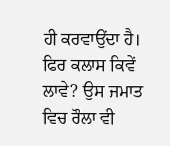ਹੀ ਕਰਵਾਉਂਦਾ ਹੈ। ਫਿਰ ਕਲਾਸ ਕਿਵੇਂ ਲਾਵੇ? ਉਸ ਜਮਾਤ ਵਿਚ ਰੌਲਾ ਵੀ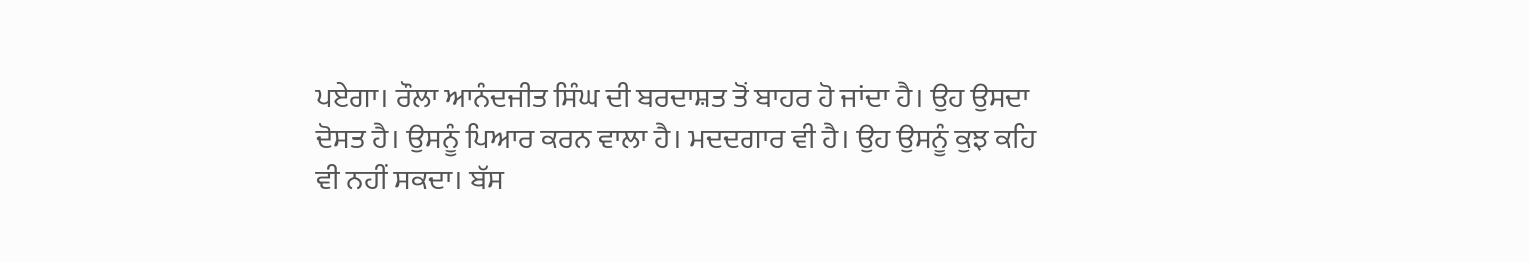ਪਏਗਾ। ਰੌਲਾ ਆਨੰਦਜੀਤ ਸਿੰਘ ਦੀ ਬਰਦਾਸ਼ਤ ਤੋਂ ਬਾਹਰ ਹੋ ਜਾਂਦਾ ਹੈ। ਉਹ ਉਸਦਾ ਦੋਸਤ ਹੈ। ਉਸਨੂੰ ਪਿਆਰ ਕਰਨ ਵਾਲਾ ਹੈ। ਮਦਦਗਾਰ ਵੀ ਹੈ। ਉਹ ਉਸਨੂੰ ਕੁਝ ਕਹਿ ਵੀ ਨਹੀਂ ਸਕਦਾ। ਬੱਸ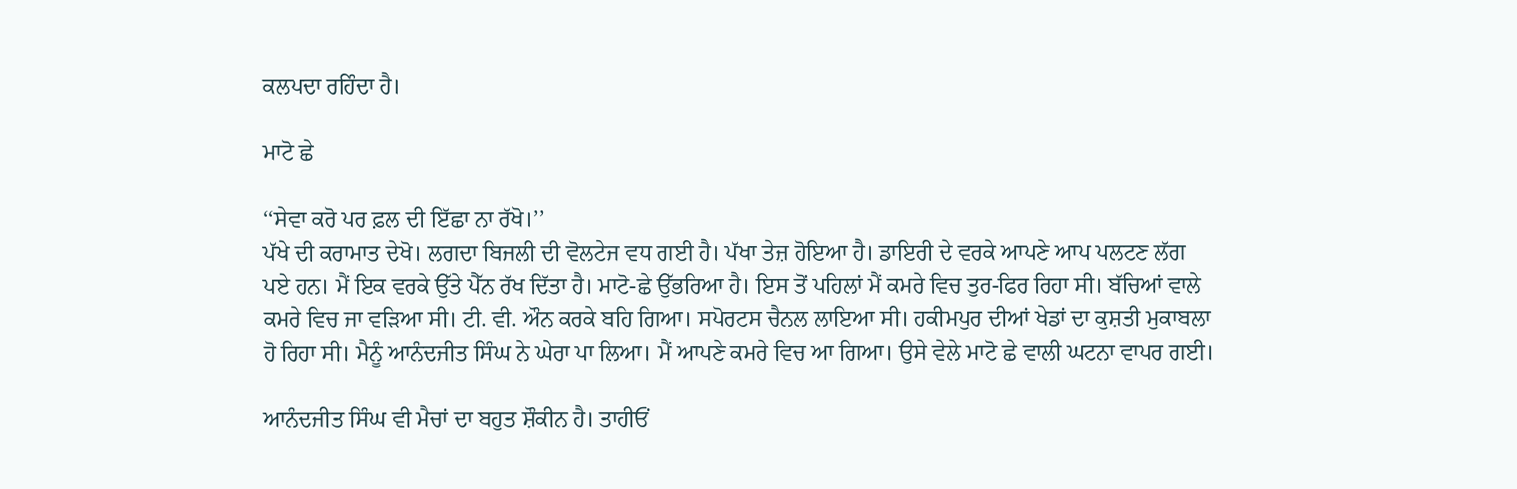ਕਲਪਦਾ ਰਹਿੰਦਾ ਹੈ।

ਮਾਟੋ ਛੇ

‘‘ਸੇਵਾ ਕਰੋ ਪਰ ਫ਼ਲ ਦੀ ਇੱਛਾ ਨਾ ਰੱਖੋ।’’
ਪੱਖੇ ਦੀ ਕਰਾਮਾਤ ਦੇਖੋ। ਲਗਦਾ ਬਿਜਲੀ ਦੀ ਵੋਲਟੇਜ ਵਧ ਗਈ ਹੈ। ਪੱਖਾ ਤੇਜ਼ ਹੋਇਆ ਹੈ। ਡਾਇਰੀ ਦੇ ਵਰਕੇ ਆਪਣੇ ਆਪ ਪਲਟਣ ਲੱਗ ਪਏ ਹਨ। ਮੈਂ ਇਕ ਵਰਕੇ ਉੱਤੇ ਪੈੱਨ ਰੱਖ ਦਿੱਤਾ ਹੈ। ਮਾਟੋ-ਛੇ ਉੱਭਰਿਆ ਹੈ। ਇਸ ਤੋਂ ਪਹਿਲਾਂ ਮੈਂ ਕਮਰੇ ਵਿਚ ਤੁਰ-ਫਿਰ ਰਿਹਾ ਸੀ। ਬੱਚਿਆਂ ਵਾਲੇ ਕਮਰੇ ਵਿਚ ਜਾ ਵੜਿਆ ਸੀ। ਟੀ. ਵੀ. ਔਨ ਕਰਕੇ ਬਹਿ ਗਿਆ। ਸਪੋਰਟਸ ਚੈਨਲ ਲਾਇਆ ਸੀ। ਹਕੀਮਪੁਰ ਦੀਆਂ ਖੇਡਾਂ ਦਾ ਕੁਸ਼ਤੀ ਮੁਕਾਬਲਾ ਹੋ ਰਿਹਾ ਸੀ। ਮੈਨੂੰ ਆਨੰਦਜੀਤ ਸਿੰਘ ਨੇ ਘੇਰਾ ਪਾ ਲਿਆ। ਮੈਂ ਆਪਣੇ ਕਮਰੇ ਵਿਚ ਆ ਗਿਆ। ਉਸੇ ਵੇਲੇ ਮਾਟੋ ਛੇ ਵਾਲੀ ਘਟਨਾ ਵਾਪਰ ਗਈ।

ਆਨੰਦਜੀਤ ਸਿੰਘ ਵੀ ਮੈਚਾਂ ਦਾ ਬਹੁਤ ਸ਼ੌਕੀਨ ਹੈ। ਤਾਹੀਓਂ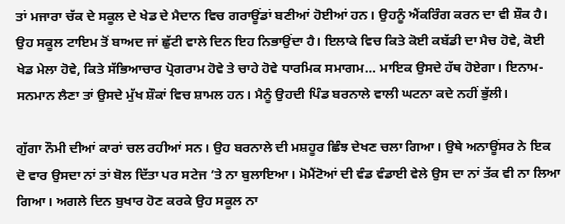ਤਾਂ ਮਜਾਰਾ ਚੱਕ ਦੇ ਸਕੂਲ ਦੇ ਖੇਡ ਦੇ ਮੈਦਾਨ ਵਿਚ ਗਰਾਊਂਡਾਂ ਬਣੀਆਂ ਹੋਈਆਂ ਹਨ। ਉਹਨੂੰ ਐਂਕਰਿੰਗ ਕਰਨ ਦਾ ਵੀ ਸ਼ੌਕ ਹੈ। ਉਹ ਸਕੂਲ ਟਾਇਮ ਤੋਂ ਬਾਅਦ ਜਾਂ ਛੁੱਟੀ ਵਾਲੇ ਦਿਨ ਇਹ ਨਿਭਾਉਂਦਾ ਹੈ। ਇਲਾਕੇ ਵਿਚ ਕਿਤੇ ਕੋਈ ਕਬੱਡੀ ਦਾ ਮੈਚ ਹੋਵੇ, ਕੋਈ ਖੇਡ ਮੇਲਾ ਹੋਵੇ, ਕਿਤੇ ਸੱਭਿਆਚਾਰ ਪ੍ਰੋਗਰਾਮ ਹੋਵੇ ਤੇ ਚਾਹੇ ਹੋਵੇ ਧਾਰਮਿਕ ਸਮਾਗਮ… ਮਾਇਕ ਉਸਦੇ ਹੱਥ ਹੋਏਗਾ। ਇਨਾਮ-ਸਨਮਾਨ ਲੈਣਾ ਤਾਂ ਉਸਦੇ ਮੁੱਖ ਸ਼ੌਕਾਂ ਵਿਚ ਸ਼ਾਮਲ ਹਨ। ਮੈਨੂੰ ਉਹਦੀ ਪਿੰਡ ਬਰਨਾਲੇ ਵਾਲੀ ਘਟਨਾ ਕਦੇ ਨਹੀਂ ਭੁੱਲੀ।

ਗੁੱਗਾ ਨੌਮੀ ਦੀਆਂ ਕਾਰਾਂ ਚਲ ਰਹੀਆਂ ਸਨ। ਉਹ ਬਰਨਾਲੇ ਦੀ ਮਸ਼ਹੂਰ ਛਿੰਝ ਦੇਖਣ ਚਲਾ ਗਿਆ। ਉਥੇ ਅਨਾਊਂਸਰ ਨੇ ਇਕ ਦੋ ਵਾਰ ਉਸਦਾ ਨਾਂ ਤਾਂ ਬੋਲ ਦਿੱਤਾ ਪਰ ਸਟੇਜ ’ਤੇ ਨਾ ਬੁਲਾਇਆ। ਮੋਮੈਂਟੋਆਂ ਦੀ ਵੰਡ ਵੰਡਾਈ ਵੇਲੇ ਉਸ ਦਾ ਨਾਂ ਤੱਕ ਵੀ ਨਾ ਲਿਆ ਗਿਆ। ਅਗਲੇ ਦਿਨ ਬੁਖਾਰ ਹੋਣ ਕਰਕੇ ਉਹ ਸਕੂਲ ਨਾ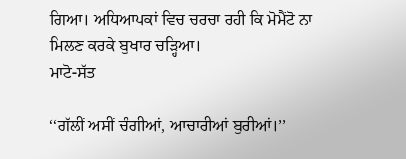ਗਿਆ। ਅਧਿਆਪਕਾਂ ਵਿਚ ਚਰਚਾ ਰਹੀ ਕਿ ਮੋਮੈਂਟੋ ਨਾ ਮਿਲਣ ਕਰਕੇ ਬੁਖਾਰ ਚੜ੍ਹਿਆ।
ਮਾਟੋ-ਸੱਤ

‘‘ਗੱਲੀਂ ਅਸੀਂ ਚੰਗੀਆਂ, ਆਚਾਰੀਆਂ ਬੁਰੀਆਂ।’’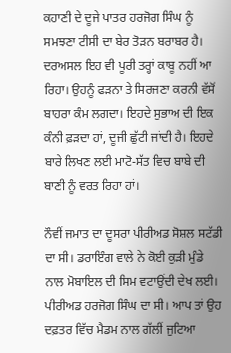ਕਹਾਣੀ ਦੇ ਦੂਜੇ ਪਾਤਰ ਹਰਜੋਗ ਸਿੰਘ ਨੂੰ ਸਮਝਣਾ ਟੀਸੀ ਦਾ ਬੇਰ ਤੋੜਨ ਬਰਾਬਰ ਹੈ। ਦਰਅਸਲ ਇਹ ਵੀ ਪੂਰੀ ਤਰ੍ਹਾਂ ਕਾਬੂ ਨਹੀਂ ਆ ਰਿਹਾ। ਉਹਨੂੰ ਫੜਨਾ ਤੇ ਸਿਰਜਣਾ ਕਰਨੀ ਵੱਸੋਂ ਬਾਹਰਾ ਕੰਮ ਲਗਦਾ। ਇਹਦੇ ਸੁਭਾਅ ਦੀ ਇਕ ਕੰਨੀ ਫ਼ੜਦਾ ਹਾਂ, ਦੂਜੀ ਛੁੱਟੀ ਜਾਂਦੀ ਹੈ। ਇਹਦੇ ਬਾਰੇ ਲਿਖਣ ਲਈ ਮਾਟੋ-ਸੱਤ ਵਿਚ ਬਾਬੇ ਦੀ ਬਾਣੀ ਨੂੰ ਵਰਤ ਰਿਹਾ ਹਾਂ।

ਨੌਵੀਂ ਜਮਾਤ ਦਾ ਦੂਸਰਾ ਪੀਰੀਅਡ ਸੋਸ਼ਲ ਸਟੱਡੀ ਦਾ ਸੀ। ਡਰਾਇੰਗ ਵਾਲੇ ਨੇ ਕੋਈ ਕੁੜੀ ਮੁੰਡੇ ਨਾਲ ਮੋਬਾਇਲ ਦੀ ਸਿਮ ਵਟਾਉਂਦੀ ਦੇਖ ਲਈ। ਪੀਰੀਅਡ ਹਰਜੋਗ ਸਿੰਘ ਦਾ ਸੀ। ਆਪ ਤਾਂ ਉਹ ਦਫ਼ਤਰ ਵਿੱਚ ਮੈਡਮ ਨਾਲ ਗੱਲੀਂ ਜੁਟਿਆ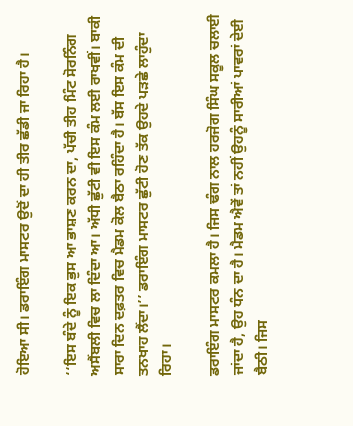ਹੋਇਆ ਸੀ। ਡਰਾਇੰਗ ਮਾਸਟਰ ਉਦੋਂ ਦਾ ਹੀ ਤੀਰ ਛੱਡੀ ਜਾ ਰਿਹਾ ਹੈ।

‘‘ਇਸ ਬੰਦੇ ਨੂੰ ਇਕ ਭੁਸ ਆ ਭਾਸ਼ਣ ਕਰਨ ਦਾ, ਪੱਚੀ ਤੀਹ ਮਿੰਟ ਸੋਰਨਿੰਗ ਅਸੈਂਬਲੀ ਵਿਚ ਲਾ ਦਿੰਦਾ ਆ। ਅੱਧੀ ਛੁੱਟੀ ਵੀ ਇਸ ਕੰਮ ਲਈ ਰਾਖਵੀਂ। ਬਾਕੀ ਸਾਰਾ ਦਿਨ ਦਫ਼ਤਰ ਵਿਚ ਮੈਡਮ ਕੋਲ ਬੈਠਾ ਰਹਿੰਦਾ ਹੈ। ਬੱਸ ਇਸ ਕੰਮ ਦੀ ਤਨਖਾਹ ਲੈਂਦਾ।’’ ਡਰਾਇੰਗ ਮਾਸਟਰ ਛੁੱਟੀ ਹੋਣ ਤੱਕ ਉਹਦੇ ਪੜਛੇ ਲਾਹੁੰਦਾ ਰਿਹਾ।

ਡਰਾਇੰਗ ਮਾਸਟਰ ਕਮਲਾ ਹੈ। ਜਿਸ ਢੰਗ ਨਾਲ ਹਰਜੋਗ ਸਿੰਘ ਸਕੂਲ ਚਲਾਈ ਜਾਂਦਾ ਹੈ, ਉਹ ਧੰਨ ਦਾ ਹੈ। ਮੈਡਮ ਐਵੇਂ ਤਾਂ ਨਹੀਂ ਉਹਨੂੰ ਸਾਰੀਆਂ ਪਾਵਰਾਂ ਦੇਈ ਬੈਠੀ। ਜਿਸ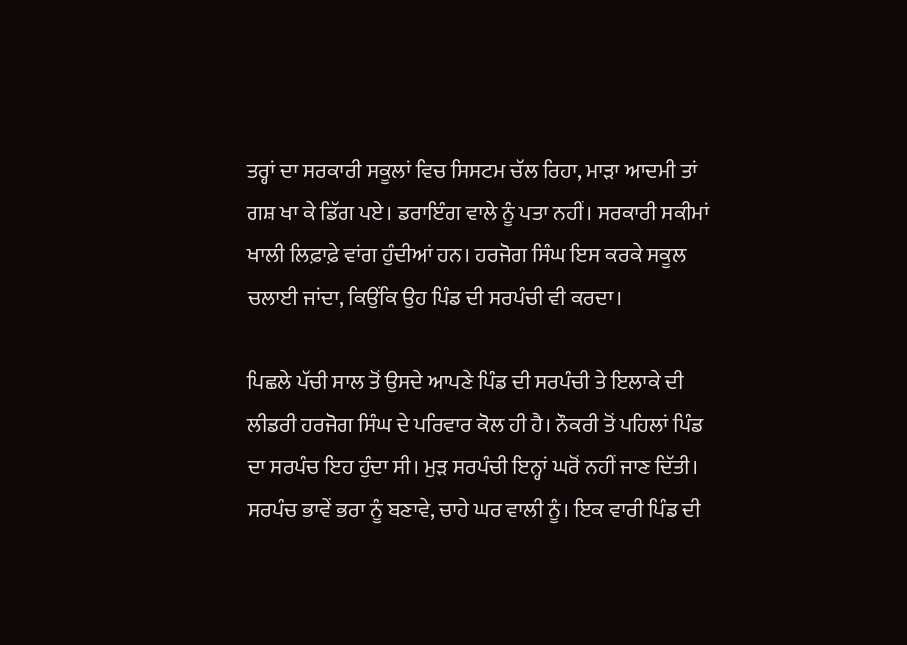ਤਰ੍ਹਾਂ ਦਾ ਸਰਕਾਰੀ ਸਕੂਲਾਂ ਵਿਚ ਸਿਸਟਮ ਚੱਲ ਰਿਹਾ, ਮਾੜਾ ਆਦਮੀ ਤਾਂ ਗਸ਼ ਖਾ ਕੇ ਡਿੱਗ ਪਏ। ਡਰਾਇੰਗ ਵਾਲੇ ਨੂੰ ਪਤਾ ਨਹੀਂ। ਸਰਕਾਰੀ ਸਕੀਮਾਂ ਖਾਲੀ ਲਿਫ਼ਾਫ਼ੇ ਵਾਂਗ ਹੁੰਦੀਆਂ ਹਨ। ਹਰਜੋਗ ਸਿੰਘ ਇਸ ਕਰਕੇ ਸਕੂਲ ਚਲਾਈ ਜਾਂਦਾ, ਕਿਉਂਕਿ ਉਹ ਪਿੰਡ ਦੀ ਸਰਪੰਚੀ ਵੀ ਕਰਦਾ।

ਪਿਛਲੇ ਪੱਚੀ ਸਾਲ ਤੋਂ ਉਸਦੇ ਆਪਣੇ ਪਿੰਡ ਦੀ ਸਰਪੰਚੀ ਤੇ ਇਲਾਕੇ ਦੀ ਲੀਡਰੀ ਹਰਜੋਗ ਸਿੰਘ ਦੇ ਪਰਿਵਾਰ ਕੋਲ ਹੀ ਹੈ। ਨੌਕਰੀ ਤੋਂ ਪਹਿਲਾਂ ਪਿੰਡ ਦਾ ਸਰਪੰਚ ਇਹ ਹੁੰਦਾ ਸੀ। ਮੁੜ ਸਰਪੰਚੀ ਇਨ੍ਹਾਂ ਘਰੋਂ ਨਹੀਂ ਜਾਣ ਦਿੱਤੀ। ਸਰਪੰਚ ਭਾਵੇਂ ਭਰਾ ਨੂੰ ਬਣਾਵੇ, ਚਾਹੇ ਘਰ ਵਾਲੀ ਨੂੰ। ਇਕ ਵਾਰੀ ਪਿੰਡ ਦੀ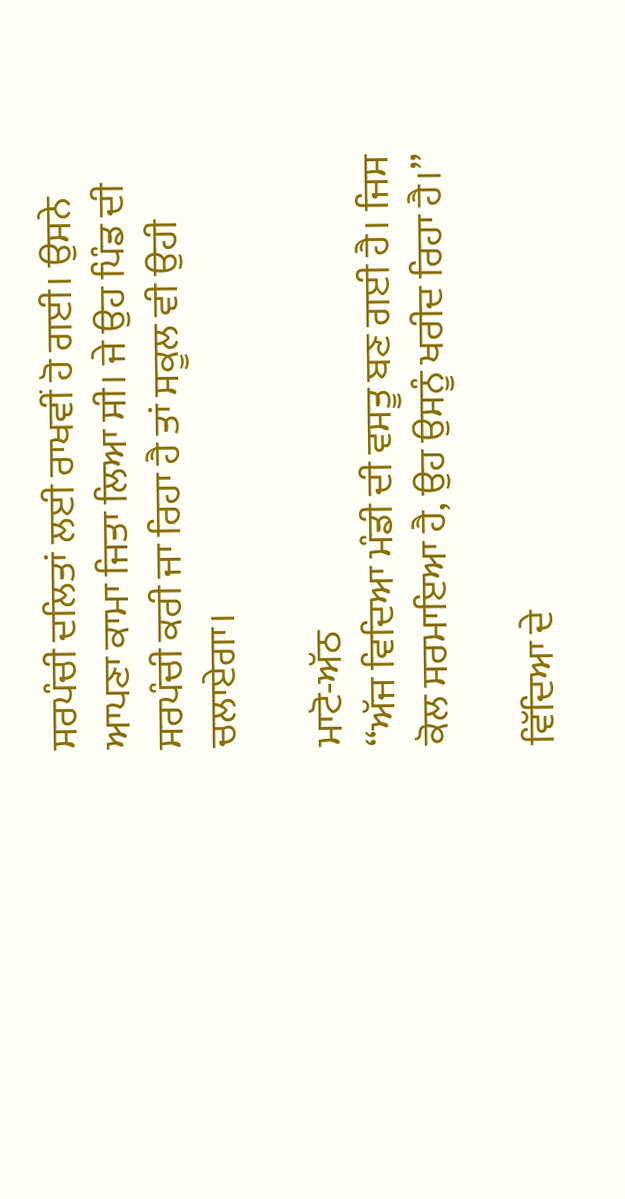ਸਰਪੰਚੀ ਦਲਿਤਾਂ ਲਈ ਰਾਖਵੀਂ ਹੋ ਗਈ। ਉਸਨੇ ਆਪਣਾ ਕਾਮਾ ਜਿਤਾ ਲਿਆ ਸੀ। ਜੇ ਉਹ ਪਿੰਡ ਦੀ ਸਰਪੰਚੀ ਕਰੀ ਜਾ ਰਿਹਾ ਹੈ ਤਾਂ ਸਕੂਲ ਵੀ ਉਹੀ ਚਲਾਏਗਾ।

ਮਾਟੋ-ਅੱਠ
‘‘ਅੱਜ ਵਿਦਿਆ ਮੰਡੀ ਦੀ ਵਸਤੂ ਬਣ ਗਈ ਹੈ। ਜਿਸ ਕੋਲ ਸਰਮਾਇਆ ਹੈ, ਉਹ ਉਸਨੂੰ ਖਰੀਦ ਰਿਹਾ ਹੈ।’’

ਵਿੱਦਿਆ ਦੇ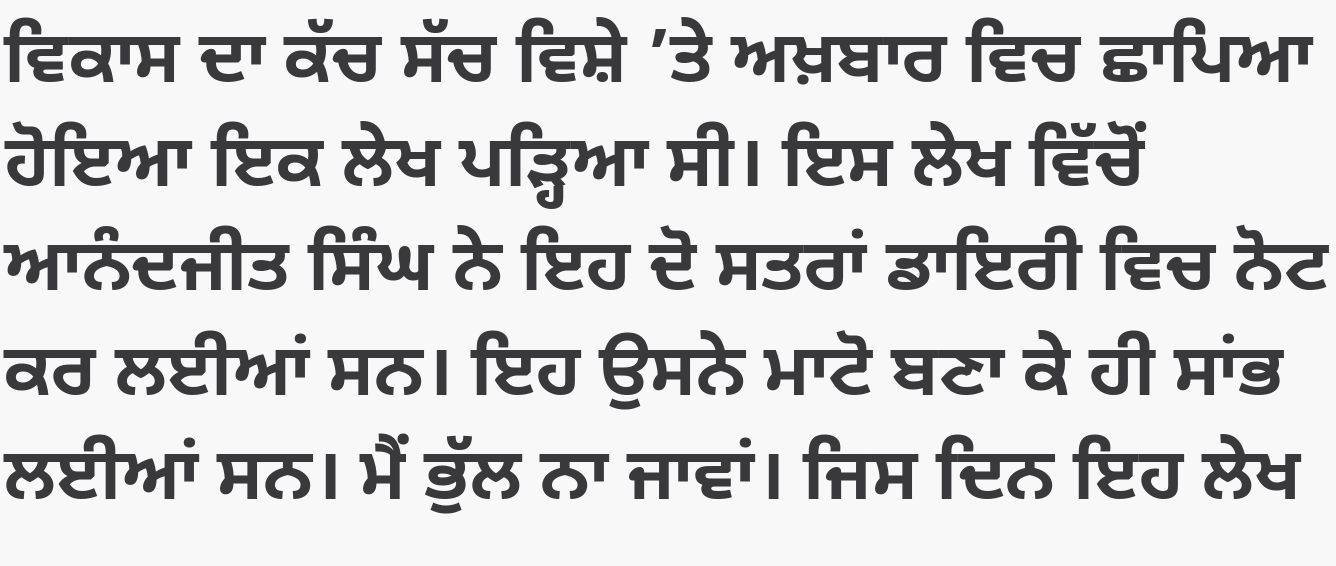ਵਿਕਾਸ ਦਾ ਕੱਚ ਸੱਚ ਵਿਸ਼ੇ ’ਤੇ ਅਖ਼ਬਾਰ ਵਿਚ ਛਾਪਿਆ ਹੋਇਆ ਇਕ ਲੇਖ ਪੜ੍ਹਿਆ ਸੀ। ਇਸ ਲੇਖ ਵਿੱਚੋਂ ਆਨੰਦਜੀਤ ਸਿੰਘ ਨੇ ਇਹ ਦੋ ਸਤਰਾਂ ਡਾਇਰੀ ਵਿਚ ਨੋਟ ਕਰ ਲਈਆਂ ਸਨ। ਇਹ ਉਸਨੇ ਮਾਟੋ ਬਣਾ ਕੇ ਹੀ ਸਾਂਭ ਲਈਆਂ ਸਨ। ਮੈਂ ਭੁੱਲ ਨਾ ਜਾਵਾਂ। ਜਿਸ ਦਿਨ ਇਹ ਲੇਖ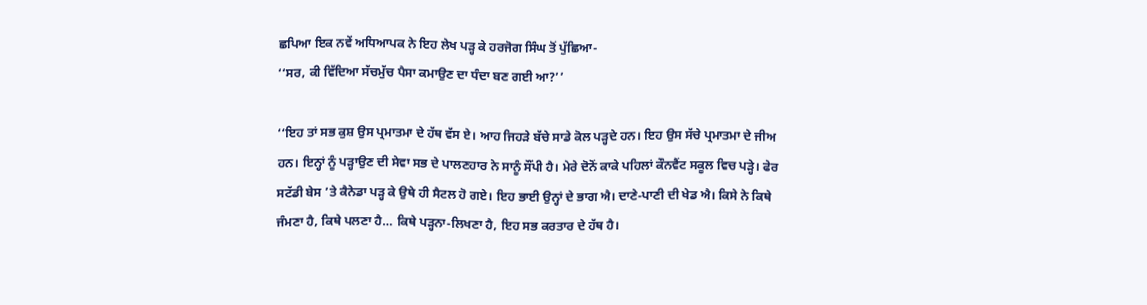ਛਪਿਆ ਇਕ ਨਵੇਂ ਅਧਿਆਪਕ ਨੇ ਇਹ ਲੇਖ ਪੜ੍ਹ ਕੇ ਹਰਜੋਗ ਸਿੰਘ ਤੋਂ ਪੁੱਛਿਆ-
‘‘ਸਰ, ਕੀ ਵਿੱਦਿਆ ਸੱਚਮੁੱਚ ਪੈਸਾ ਕਮਾਉਣ ਦਾ ਧੰਦਾ ਬਣ ਗਈ ਆ?’’

‘‘ਇਹ ਤਾਂ ਸਭ ਕੁਸ਼ ਉਸ ਪ੍ਰਮਾਤਮਾ ਦੇ ਹੱਥ ਵੱਸ ਏ। ਆਹ ਜਿਹੜੇ ਬੱਚੇ ਸਾਡੇ ਕੋਲ ਪੜ੍ਹਦੇ ਹਨ। ਇਹ ਉਸ ਸੱਚੇ ਪ੍ਰਮਾਤਮਾ ਦੇ ਜੀਅ ਹਨ। ਇਨ੍ਹਾਂ ਨੂੰ ਪੜ੍ਹਾਉਣ ਦੀ ਸੇਵਾ ਸਭ ਦੇ ਪਾਲਣਹਾਰ ਨੇ ਸਾਨੂੰ ਸੌਂਪੀ ਹੈ। ਮੇਰੇ ਦੋਨੋਂ ਕਾਕੇ ਪਹਿਲਾਂ ਕੌਨਵੈਂਟ ਸਕੂਲ ਵਿਚ ਪੜ੍ਹੇ। ਫੇਰ ਸਟੱਡੀ ਬੇਸ ’ਤੇ ਕੈਨੇਡਾ ਪੜ੍ਹ ਕੇ ਉਥੇ ਹੀ ਸੈਟਲ ਹੋ ਗਏ। ਇਹ ਭਾਈ ਉਨ੍ਹਾਂ ਦੇ ਭਾਗ ਐ। ਦਾਣੇ-ਪਾਣੀ ਦੀ ਖੇਡ ਐ। ਕਿਸੇ ਨੇ ਕਿਥੇ ਜੰਮਣਾ ਹੈ, ਕਿਥੇ ਪਲਣਾ ਹੈ… ਕਿਥੇ ਪੜ੍ਹਨਾ-ਲਿਖਣਾ ਹੈ, ਇਹ ਸਭ ਕਰਤਾਰ ਦੇ ਹੱਥ ਹੈ।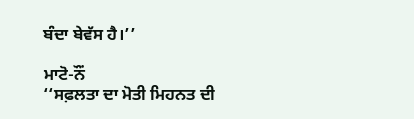ਬੰਦਾ ਬੇਵੱਸ ਹੈ।’’

ਮਾਟੋ-ਨੌਂ
‘‘ਸਫ਼ਲਤਾ ਦਾ ਮੋਤੀ ਮਿਹਨਤ ਦੀ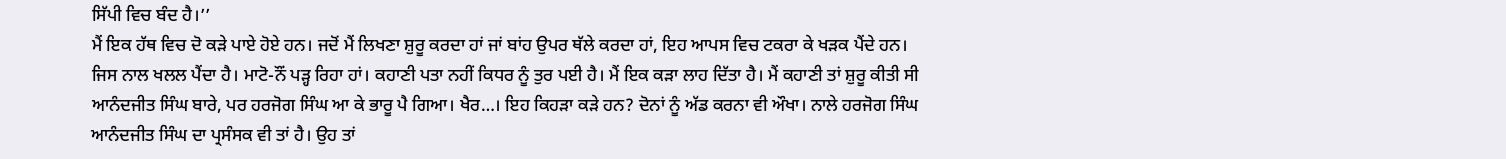ਸਿੱਪੀ ਵਿਚ ਬੰਦ ਹੈ।’’
ਮੈਂ ਇਕ ਹੱਥ ਵਿਚ ਦੋ ਕੜੇ ਪਾਏ ਹੋਏ ਹਨ। ਜਦੋਂ ਮੈਂ ਲਿਖਣਾ ਸ਼ੁਰੂ ਕਰਦਾ ਹਾਂ ਜਾਂ ਬਾਂਹ ਉਪਰ ਥੱਲੇ ਕਰਦਾ ਹਾਂ, ਇਹ ਆਪਸ ਵਿਚ ਟਕਰਾ ਕੇ ਖੜਕ ਪੈਂਦੇ ਹਨ। ਜਿਸ ਨਾਲ ਖਲਲ ਪੈਂਦਾ ਹੈ। ਮਾਟੋ-ਨੌਂ ਪੜ੍ਹ ਰਿਹਾ ਹਾਂ। ਕਹਾਣੀ ਪਤਾ ਨਹੀਂ ਕਿਧਰ ਨੂੰ ਤੁਰ ਪਈ ਹੈ। ਮੈਂ ਇਕ ਕੜਾ ਲਾਹ ਦਿੱਤਾ ਹੈ। ਮੈਂ ਕਹਾਣੀ ਤਾਂ ਸ਼ੁਰੂ ਕੀਤੀ ਸੀ ਆਨੰਦਜੀਤ ਸਿੰਘ ਬਾਰੇ, ਪਰ ਹਰਜੋਗ ਸਿੰਘ ਆ ਕੇ ਭਾਰੂ ਪੈ ਗਿਆ। ਖੈਰ…। ਇਹ ਕਿਹੜਾ ਕੜੇ ਹਨ? ਦੋਨਾਂ ਨੂੰ ਅੱਡ ਕਰਨਾ ਵੀ ਔਖਾ। ਨਾਲੇ ਹਰਜੋਗ ਸਿੰਘ ਆਨੰਦਜੀਤ ਸਿੰਘ ਦਾ ਪ੍ਰਸੰਸਕ ਵੀ ਤਾਂ ਹੈ। ਉਹ ਤਾਂ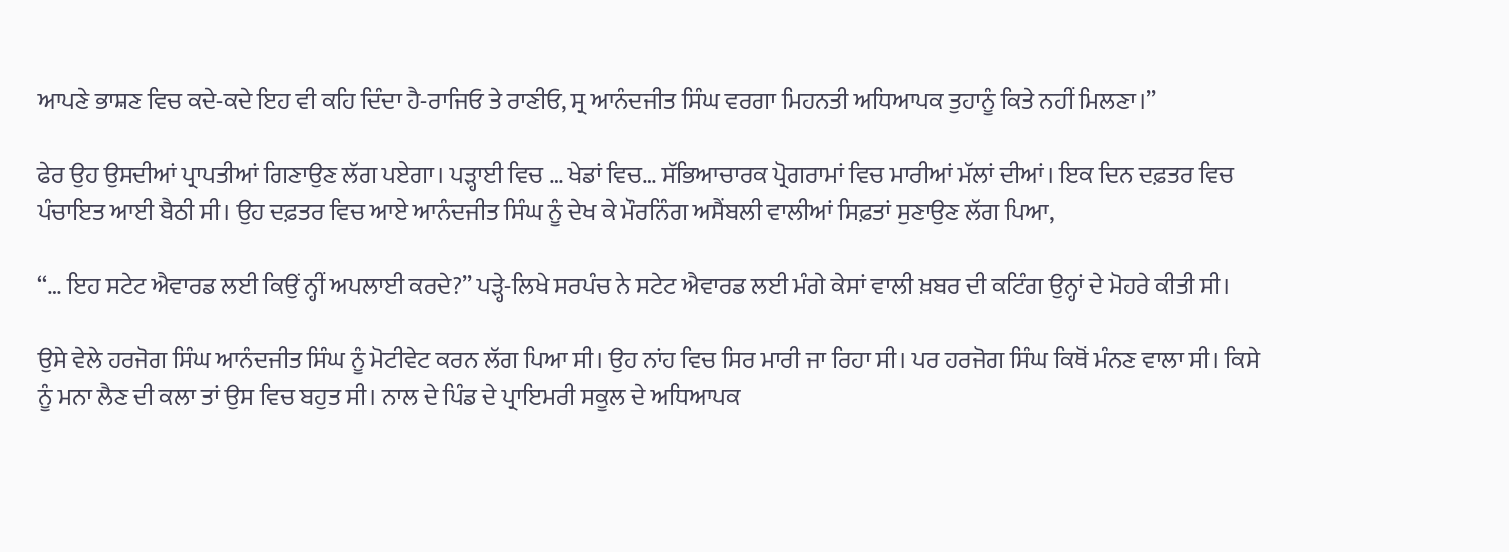ਆਪਣੇ ਭਾਸ਼ਣ ਵਿਚ ਕਦੇ-ਕਦੇ ਇਹ ਵੀ ਕਹਿ ਦਿੰਦਾ ਹੈ-ਰਾਜਿਓ ਤੇ ਰਾਣੀਓ, ਸ੍ਰ ਆਨੰਦਜੀਤ ਸਿੰਘ ਵਰਗਾ ਮਿਹਨਤੀ ਅਧਿਆਪਕ ਤੁਹਾਨੂੰ ਕਿਤੇ ਨਹੀਂ ਮਿਲਣਾ।’’

ਫੇਰ ਉਹ ਉਸਦੀਆਂ ਪ੍ਰਾਪਤੀਆਂ ਗਿਣਾਉਣ ਲੱਗ ਪਏਗਾ। ਪੜ੍ਹਾਈ ਵਿਚ … ਖੇਡਾਂ ਵਿਚ… ਸੱਭਿਆਚਾਰਕ ਪ੍ਰੋਗਰਾਮਾਂ ਵਿਚ ਮਾਰੀਆਂ ਮੱਲਾਂ ਦੀਆਂ। ਇਕ ਦਿਨ ਦਫ਼ਤਰ ਵਿਚ ਪੰਚਾਇਤ ਆਈ ਬੈਠੀ ਸੀ। ਉਹ ਦਫ਼ਤਰ ਵਿਚ ਆਏ ਆਨੰਦਜੀਤ ਸਿੰਘ ਨੂੰ ਦੇਖ ਕੇ ਮੌਰਨਿੰਗ ਅਸੈਂਬਲੀ ਵਾਲੀਆਂ ਸਿਫ਼ਤਾਂ ਸੁਣਾਉਣ ਲੱਗ ਪਿਆ,

‘‘… ਇਹ ਸਟੇਟ ਐਵਾਰਡ ਲਈ ਕਿਉਂ ਨ੍ਹੀਂ ਅਪਲਾਈ ਕਰਦੇ?’’ ਪੜ੍ਹੇ-ਲਿਖੇ ਸਰਪੰਚ ਨੇ ਸਟੇਟ ਐਵਾਰਡ ਲਈ ਮੰਗੇ ਕੇਸਾਂ ਵਾਲੀ ਖ਼ਬਰ ਦੀ ਕਟਿੰਗ ਉਨ੍ਹਾਂ ਦੇ ਮੋਹਰੇ ਕੀਤੀ ਸੀ।

ਉਸੇ ਵੇਲੇ ਹਰਜੋਗ ਸਿੰਘ ਆਨੰਦਜੀਤ ਸਿੰਘ ਨੂੰ ਮੋਟੀਵੇਟ ਕਰਨ ਲੱਗ ਪਿਆ ਸੀ। ਉਹ ਨਾਂਹ ਵਿਚ ਸਿਰ ਮਾਰੀ ਜਾ ਰਿਹਾ ਸੀ। ਪਰ ਹਰਜੋਗ ਸਿੰਘ ਕਿਥੋਂ ਮੰਨਣ ਵਾਲਾ ਸੀ। ਕਿਸੇ ਨੂੰ ਮਨਾ ਲੈਣ ਦੀ ਕਲਾ ਤਾਂ ਉਸ ਵਿਚ ਬਹੁਤ ਸੀ। ਨਾਲ ਦੇ ਪਿੰਡ ਦੇ ਪ੍ਰਾਇਮਰੀ ਸਕੂਲ ਦੇ ਅਧਿਆਪਕ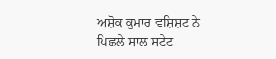ਅਸ਼ੋਕ ਕੁਮਾਰ ਵਸ਼ਿਸ਼ਟ ਨੇ ਪਿਛਲੇ ਸਾਲ ਸਟੇਟ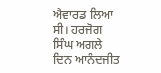ਐਵਾਰਡ ਲਿਆ ਸੀ। ਹਰਜੋਗ ਸਿੰਘ ਅਗਲੇ ਦਿਨ ਆਨੰਦਜੀਤ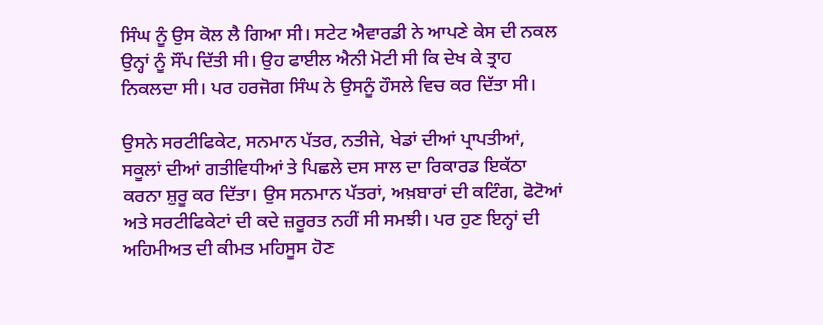ਸਿੰਘ ਨੂੰ ਉਸ ਕੋਲ ਲੈ ਗਿਆ ਸੀ। ਸਟੇਟ ਐਵਾਰਡੀ ਨੇ ਆਪਣੇ ਕੇਸ ਦੀ ਨਕਲ ਉਨ੍ਹਾਂ ਨੂੰ ਸੌਂਪ ਦਿੱਤੀ ਸੀ। ਉਹ ਫਾਈਲ ਐਨੀ ਮੋਟੀ ਸੀ ਕਿ ਦੇਖ ਕੇ ਤ੍ਰਾਹ ਨਿਕਲਦਾ ਸੀ। ਪਰ ਹਰਜੋਗ ਸਿੰਘ ਨੇ ਉਸਨੂੰ ਹੌਸਲੇ ਵਿਚ ਕਰ ਦਿੱਤਾ ਸੀ।

ਉਸਨੇ ਸਰਟੀਫਿਕੇਟ, ਸਨਮਾਨ ਪੱਤਰ, ਨਤੀਜੇ, ਖੇਡਾਂ ਦੀਆਂ ਪ੍ਰਾਪਤੀਆਂ, ਸਕੂਲਾਂ ਦੀਆਂ ਗਤੀਵਿਧੀਆਂ ਤੇ ਪਿਛਲੇ ਦਸ ਸਾਲ ਦਾ ਰਿਕਾਰਡ ਇਕੱਠਾ ਕਰਨਾ ਸ਼ੁਰੂ ਕਰ ਦਿੱਤਾ। ਉਸ ਸਨਮਾਨ ਪੱਤਰਾਂ, ਅਖ਼ਬਾਰਾਂ ਦੀ ਕਟਿੰਗ, ਫੋਟੋਆਂ ਅਤੇ ਸਰਟੀਫਿਕੇਟਾਂ ਦੀ ਕਦੇ ਜ਼ਰੂਰਤ ਨਹੀਂ ਸੀ ਸਮਝੀ। ਪਰ ਹੁਣ ਇਨ੍ਹਾਂ ਦੀ ਅਹਿਮੀਅਤ ਦੀ ਕੀਮਤ ਮਹਿਸੂਸ ਹੋਣ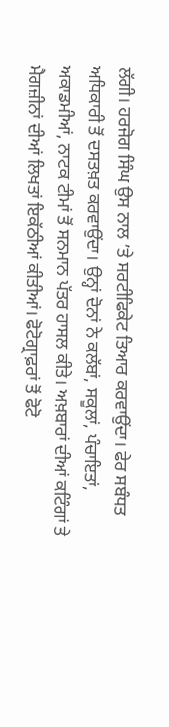ਲੱਗੀ। ਹਰਜੋਗ ਸਿੰਘ ਉਸ ਨਾਲ ’ਤੇ ਸਰਟੀਫਿਕੇਟ ਤਿਆਰ ਕਰਵਾਉਂਦਾ। ਫੇਰ ਸਬੰਧਤ ਅਧਿਕਾਰੀ ਤੋਂ ਦਸਤਖ਼ਤ ਕਰਵਾਉਂਦਾ। ਉਨ੍ਹਾਂ ਦੋਨਾਂ ਨੇ ਕਲੱਬਾਂ, ਸਕੂਲਾਂ, ਪੰਚਾਇਤਾਂ, ਅਕਾਡਮੀਆਂ, ਨਾਟਕ ਟੀਮਾਂ ਤੋਂ ਸਨਮਾਨ ਪੱਤਰ ਹਾਸਲ ਕੀਤੇ। ਅਖ਼ਬਾਰਾਂ ਦੀਆਂ ਕਟਿੰਗਾਂ ਤੇ ਮੈਗਜ਼ੀਨਾਂ ਦੀਆਂ ਲਿਖਤਾਂ ਇਕੱਠੀਆਂ ਕੀਤੀਆਂ। ਫੋਟੋਗ੍ਰਾਫ਼ਰਾਂ ਤੋਂ ਫੋਟੋ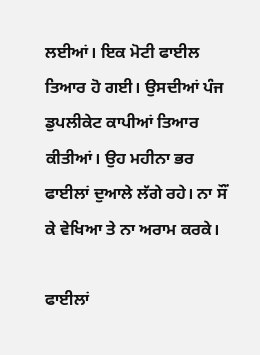ਲਈਆਂ। ਇਕ ਮੋਟੀ ਫਾਈਲ ਤਿਆਰ ਹੋ ਗਈ। ਉਸਦੀਆਂ ਪੰਜ ਡੁਪਲੀਕੇਟ ਕਾਪੀਆਂ ਤਿਆਰ ਕੀਤੀਆਂ। ਉਹ ਮਹੀਨਾ ਭਰ ਫਾਈਲਾਂ ਦੁਆਲੇ ਲੱਗੇ ਰਹੇ। ਨਾ ਸੌਂ ਕੇ ਵੇਖਿਆ ਤੇ ਨਾ ਅਰਾਮ ਕਰਕੇ।

ਫਾਈਲਾਂ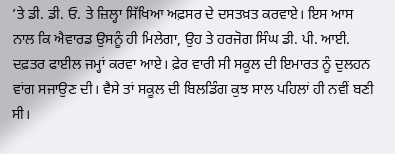’ਤੇ ਡੀ. ਡੀ. ਓ. ਤੇ ਜ਼ਿਲ੍ਹਾ ਸਿੱਖਿਆ ਅਫ਼ਸਰ ਦੇ ਦਸਤਖ਼ਤ ਕਰਵਾਏ। ਇਸ ਆਸ ਨਾਲ ਕਿ ਐਵਾਰਡ ਉਸਨੂੰ ਹੀ ਮਿਲੇਗਾ, ਉਹ ਤੇ ਹਰਜੋਗ ਸਿੰਘ ਡੀ. ਪੀ. ਆਈ. ਦਫ਼ਤਰ ਫਾਈਲ ਜਮ੍ਹਾਂ ਕਰਵਾ ਆਏ। ਫ਼ੇਰ ਵਾਰੀ ਸੀ ਸਕੂਲ ਦੀ ਇਮਾਰਤ ਨੂੰ ਦੁਲਹਨ ਵਾਂਗ ਸਜਾਉਣ ਦੀ। ਵੈਸੇ ਤਾਂ ਸਕੂਲ ਦੀ ਬਿਲਡਿੰਗ ਕੁਝ ਸਾਲ ਪਹਿਲਾਂ ਹੀ ਨਵੀਂ ਬਣੀ ਸੀ।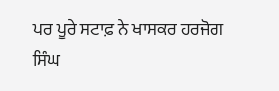ਪਰ ਪੂਰੇ ਸਟਾਫ਼ ਨੇ ਖਾਸਕਰ ਹਰਜੋਗ ਸਿੰਘ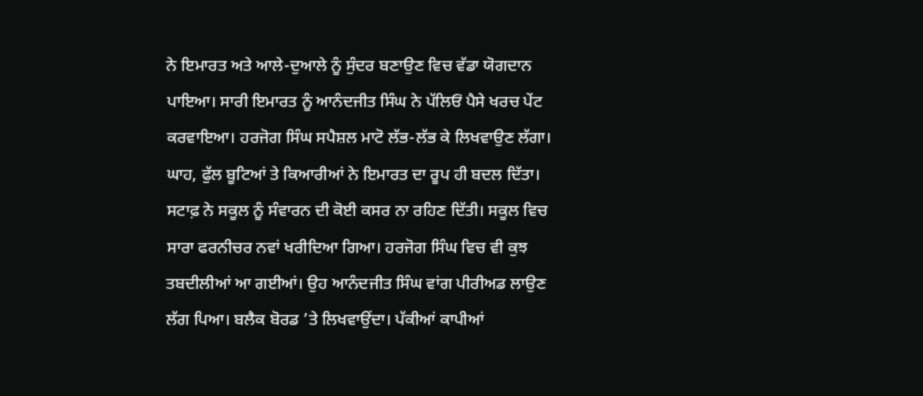ਨੇ ਇਮਾਰਤ ਅਤੇ ਆਲੇ-ਦੁਆਲੇ ਨੂੰ ਸੁੰਦਰ ਬਣਾਉਣ ਵਿਚ ਵੱਡਾ ਯੋਗਦਾਨ ਪਾਇਆ। ਸਾਰੀ ਇਮਾਰਤ ਨੂੰ ਆਨੰਦਜੀਤ ਸਿੰਘ ਨੇ ਪੱਲਿਓਂ ਪੈਸੇ ਖਰਚ ਪੇਂਟ ਕਰਵਾਇਆ। ਹਰਜੋਗ ਸਿੰਘ ਸਪੈਸ਼ਲ ਮਾਟੋ ਲੱਭ-ਲੱਭ ਕੇ ਲਿਖਵਾਉਣ ਲੱਗਾ। ਘਾਹ, ਫੁੱਲ ਬੂਟਿਆਂ ਤੇ ਕਿਆਰੀਆਂ ਨੇ ਇਮਾਰਤ ਦਾ ਰੂਪ ਹੀ ਬਦਲ ਦਿੱਤਾ। ਸਟਾਫ਼ ਨੇ ਸਕੂਲ ਨੂੰ ਸੰਵਾਰਨ ਦੀ ਕੋਈ ਕਸਰ ਨਾ ਰਹਿਣ ਦਿੱਤੀ। ਸਕੂਲ ਵਿਚ ਸਾਰਾ ਫਰਨੀਚਰ ਨਵਾਂ ਖਰੀਦਿਆ ਗਿਆ। ਹਰਜੋਗ ਸਿੰਘ ਵਿਚ ਵੀ ਕੁਝ ਤਬਦੀਲੀਆਂ ਆ ਗਈਆਂ। ਉਹ ਆਨੰਦਜੀਤ ਸਿੰਘ ਵਾਂਗ ਪੀਰੀਅਡ ਲਾਉਣ ਲੱਗ ਪਿਆ। ਬਲੈਕ ਬੋਰਡ ’ਤੇ ਲਿਖਵਾਉਂਦਾ। ਪੱਕੀਆਂ ਕਾਪੀਆਂ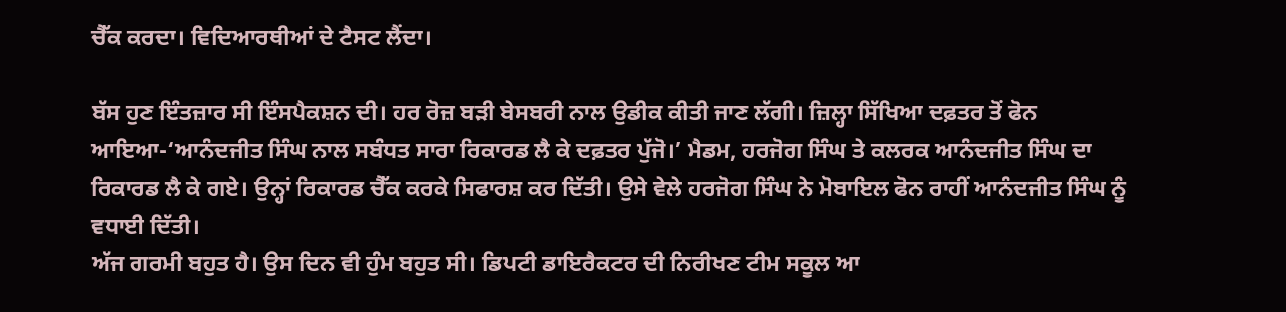ਚੈੱਕ ਕਰਦਾ। ਵਿਦਿਆਰਥੀਆਂ ਦੇ ਟੈਸਟ ਲੈਂਦਾ।

ਬੱਸ ਹੁਣ ਇੰਤਜ਼ਾਰ ਸੀ ਇੰਸਪੈਕਸ਼ਨ ਦੀ। ਹਰ ਰੋਜ਼ ਬੜੀ ਬੇਸਬਰੀ ਨਾਲ ਉਡੀਕ ਕੀਤੀ ਜਾਣ ਲੱਗੀ। ਜ਼ਿਲ੍ਹਾ ਸਿੱਖਿਆ ਦਫ਼ਤਰ ਤੋਂ ਫੋਨ ਆਇਆ-‘ਆਨੰਦਜੀਤ ਸਿੰਘ ਨਾਲ ਸਬੰਧਤ ਸਾਰਾ ਰਿਕਾਰਡ ਲੈ ਕੇ ਦਫ਼ਤਰ ਪੁੱਜੋ।’ ਮੈਡਮ, ਹਰਜੋਗ ਸਿੰਘ ਤੇ ਕਲਰਕ ਆਨੰਦਜੀਤ ਸਿੰਘ ਦਾ ਰਿਕਾਰਡ ਲੈ ਕੇ ਗਏ। ਉਨ੍ਹਾਂ ਰਿਕਾਰਡ ਚੈੱਕ ਕਰਕੇ ਸਿਫਾਰਸ਼ ਕਰ ਦਿੱਤੀ। ਉਸੇ ਵੇਲੇ ਹਰਜੋਗ ਸਿੰਘ ਨੇ ਮੋਬਾਇਲ ਫੋਨ ਰਾਹੀਂ ਆਨੰਦਜੀਤ ਸਿੰਘ ਨੂੰ ਵਧਾਈ ਦਿੱਤੀ।
ਅੱਜ ਗਰਮੀ ਬਹੁਤ ਹੈ। ਉਸ ਦਿਨ ਵੀ ਹੁੰਮ ਬਹੁਤ ਸੀ। ਡਿਪਟੀ ਡਾਇਰੈਕਟਰ ਦੀ ਨਿਰੀਖਣ ਟੀਮ ਸਕੂਲ ਆ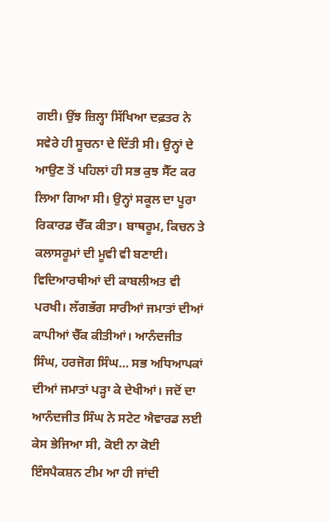ਗਈ। ਉਂਝ ਜ਼ਿਲ੍ਹਾ ਸਿੱਖਿਆ ਦਫ਼ਤਰ ਨੇ ਸਵੇਰੇ ਹੀ ਸੂਚਨਾ ਦੇ ਦਿੱਤੀ ਸੀ। ਉਨ੍ਹਾਂ ਦੇ ਆਉਣ ਤੋਂ ਪਹਿਲਾਂ ਹੀ ਸਭ ਕੁਝ ਸੈੱਟ ਕਰ ਲਿਆ ਗਿਆ ਸੀ। ਉਨ੍ਹਾਂ ਸਕੂਲ ਦਾ ਪੂਰਾ ਰਿਕਾਰਡ ਚੈੱਕ ਕੀਤਾ। ਬਾਥਰੂਮ, ਕਿਚਨ ਤੇ ਕਲਾਸਰੂਮਾਂ ਦੀ ਮੂਵੀ ਵੀ ਬਣਾਈ। ਵਿਦਿਆਰਥੀਆਂ ਦੀ ਕਾਬਲੀਅਤ ਵੀ ਪਰਖੀ। ਲੱਗਭੱਗ ਸਾਰੀਆਂ ਜਮਾਤਾਂ ਦੀਆਂ ਕਾਪੀਆਂ ਚੈੱਕ ਕੀਤੀਆਂ। ਆਨੰਦਜੀਤ ਸਿੰਘ, ਹਰਜੋਗ ਸਿੰਘ… ਸਭ ਅਧਿਆਪਕਾਂ ਦੀਆਂ ਜਮਾਤਾਂ ਪੜ੍ਹਾ ਕੇ ਦੇਖੀਆਂ। ਜਦੋਂ ਦਾ ਆਨੰਦਜੀਤ ਸਿੰਘ ਨੇ ਸਟੇਟ ਐਵਾਰਡ ਲਈ ਕੇਸ ਭੇਜਿਆ ਸੀ, ਕੋਈ ਨਾ ਕੋਈ ਇੰਸਪੈਕਸ਼ਨ ਟੀਮ ਆ ਹੀ ਜਾਂਦੀ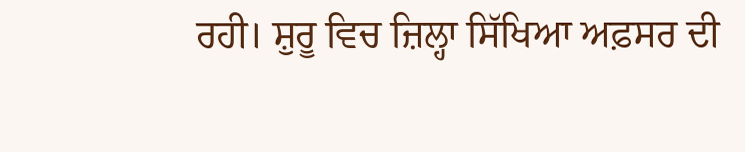ਰਹੀ। ਸ਼ੁਰੂ ਵਿਚ ਜ਼ਿਲ੍ਹਾ ਸਿੱਖਿਆ ਅਫ਼ਸਰ ਦੀ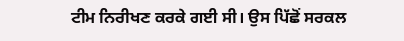ਟੀਮ ਨਿਰੀਖਣ ਕਰਕੇ ਗਈ ਸੀ। ਉਸ ਪਿੱਛੋਂ ਸਰਕਲ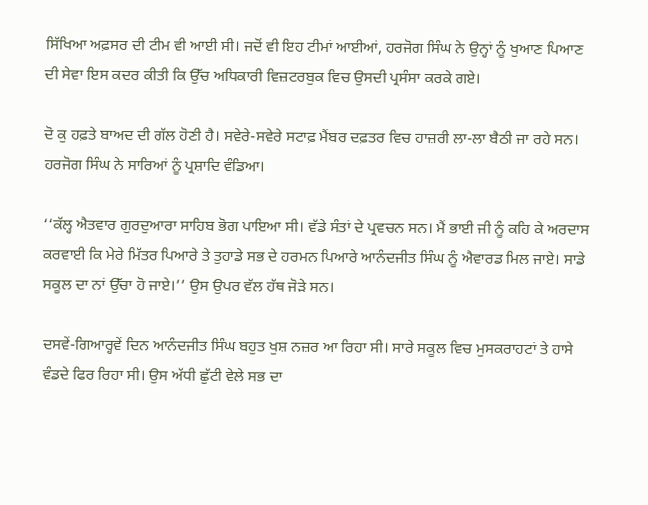ਸਿੱਖਿਆ ਅਫ਼ਸਰ ਦੀ ਟੀਮ ਵੀ ਆਈ ਸੀ। ਜਦੋਂ ਵੀ ਇਹ ਟੀਮਾਂ ਆਈਆਂ, ਹਰਜੋਗ ਸਿੰਘ ਨੇ ਉਨ੍ਹਾਂ ਨੂੰ ਖੁਆਣ ਪਿਆਣ ਦੀ ਸੇਵਾ ਇਸ ਕਦਰ ਕੀਤੀ ਕਿ ਉੱਚ ਅਧਿਕਾਰੀ ਵਿਜ਼ਟਰਬੁਕ ਵਿਚ ਉਸਦੀ ਪ੍ਰਸੰਸਾ ਕਰਕੇ ਗਏ।

ਦੋ ਕੁ ਹਫ਼ਤੇ ਬਾਅਦ ਦੀ ਗੱਲ ਹੋਣੀ ਹੈ। ਸਵੇਰੇ-ਸਵੇਰੇ ਸਟਾਫ਼ ਮੈਂਬਰ ਦਫ਼ਤਰ ਵਿਚ ਹਾਜ਼ਰੀ ਲਾ-ਲਾ ਬੈਠੀ ਜਾ ਰਹੇ ਸਨ। ਹਰਜੋਗ ਸਿੰਘ ਨੇ ਸਾਰਿਆਂ ਨੂੰ ਪ੍ਰਸ਼ਾਦਿ ਵੰਡਿਆ।

‘‘ਕੱਲ੍ਹ ਐਤਵਾਰ ਗੁਰਦੁਆਰਾ ਸਾਹਿਬ ਭੋਗ ਪਾਇਆ ਸੀ। ਵੱਡੇ ਸੰਤਾਂ ਦੇ ਪ੍ਰਵਚਨ ਸਨ। ਮੈਂ ਭਾਈ ਜੀ ਨੂੰ ਕਹਿ ਕੇ ਅਰਦਾਸ ਕਰਵਾਈ ਕਿ ਮੇਰੇ ਮਿੱਤਰ ਪਿਆਰੇ ਤੇ ਤੁਹਾਡੇ ਸਭ ਦੇ ਹਰਮਨ ਪਿਆਰੇ ਆਨੰਦਜੀਤ ਸਿੰਘ ਨੂੰ ਐਵਾਰਡ ਮਿਲ ਜਾਏ। ਸਾਡੇ ਸਕੂਲ ਦਾ ਨਾਂ ਉੱਚਾ ਹੋ ਜਾਏ।’’ ਉਸ ਉਪਰ ਵੱਲ ਹੱਥ ਜੋੜੇ ਸਨ।

ਦਸਵੇਂ-ਗਿਆਰ੍ਹਵੇਂ ਦਿਨ ਆਨੰਦਜੀਤ ਸਿੰਘ ਬਹੁਤ ਖੁਸ਼ ਨਜ਼ਰ ਆ ਰਿਹਾ ਸੀ। ਸਾਰੇ ਸਕੂਲ ਵਿਚ ਮੁਸਕਰਾਹਟਾਂ ਤੇ ਹਾਸੇ ਵੰਡਦੇ ਫਿਰ ਰਿਹਾ ਸੀ। ਉਸ ਅੱਧੀ ਛੁੱਟੀ ਵੇਲੇ ਸਭ ਦਾ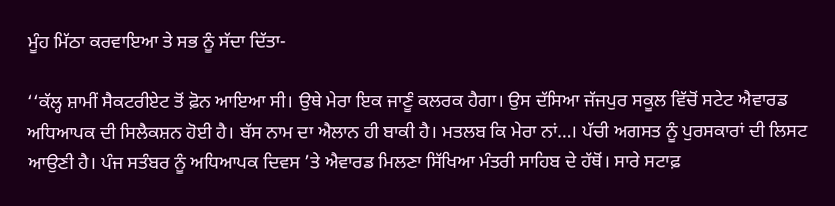ਮੂੰਹ ਮਿੱਠਾ ਕਰਵਾਇਆ ਤੇ ਸਭ ਨੂੰ ਸੱਦਾ ਦਿੱਤਾ-

‘‘ਕੱਲ੍ਹ ਸ਼ਾਮੀਂ ਸੈਕਟਰੀਏਟ ਤੋਂ ਫ਼ੋਨ ਆਇਆ ਸੀ। ਉਥੇ ਮੇਰਾ ਇਕ ਜਾਣੂੰ ਕਲਰਕ ਹੈਗਾ। ਉਸ ਦੱਸਿਆ ਜੱਜਪੁਰ ਸਕੂਲ ਵਿੱਚੋਂ ਸਟੇਟ ਐਵਾਰਡ ਅਧਿਆਪਕ ਦੀ ਸਿਲੈਕਸ਼ਨ ਹੋਈ ਹੈ। ਬੱਸ ਨਾਮ ਦਾ ਐਲਾਨ ਹੀ ਬਾਕੀ ਹੈ। ਮਤਲਬ ਕਿ ਮੇਰਾ ਨਾਂ…। ਪੱਚੀ ਅਗਸਤ ਨੂੰ ਪੁਰਸਕਾਰਾਂ ਦੀ ਲਿਸਟ ਆਉਣੀ ਹੈ। ਪੰਜ ਸਤੰਬਰ ਨੂੰ ਅਧਿਆਪਕ ਦਿਵਸ ’ਤੇ ਐਵਾਰਡ ਮਿਲਣਾ ਸਿੱਖਿਆ ਮੰਤਰੀ ਸਾਹਿਬ ਦੇ ਹੱਥੋਂ। ਸਾਰੇ ਸਟਾਫ਼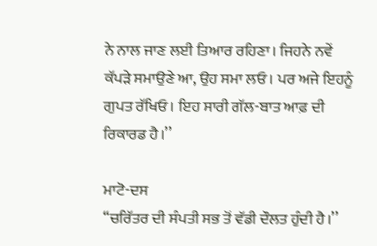ਨੇ ਨਾਲ ਜਾਣ ਲਈ ਤਿਆਰ ਰਹਿਣਾ। ਜਿਹਨੇ ਨਵੇਂ ਕੱਪੜੇ ਸਮਾਉਣੇ ਆ, ਉਹ ਸਮਾ ਲਓ। ਪਰ ਅਜੇ ਇਹਨੂੰ ਗੁਪਤ ਰੱਖਿਓ। ਇਹ ਸਾਰੀ ਗੱਲ-ਬਾਤ ਆਫ਼ ਦੀ ਰਿਕਾਰਡ ਹੈ।’’

ਮਾਟੋ-ਦਸ
‘‘ਚਰਿੱਤਰ ਦੀ ਸੰਪਤੀ ਸਭ ਤੋਂ ਵੱਡੀ ਦੌਲਤ ਹੁੰਦੀ ਹੈ।’’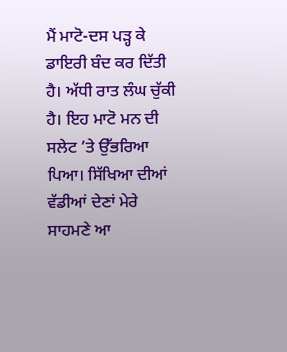ਮੈਂ ਮਾਟੋ-ਦਸ ਪੜ੍ਹ ਕੇ ਡਾਇਰੀ ਬੰਦ ਕਰ ਦਿੱਤੀ ਹੈ। ਅੱਧੀ ਰਾਤ ਲੰਘ ਚੁੱਕੀ ਹੈ। ਇਹ ਮਾਟੋ ਮਨ ਦੀ ਸਲੇਟ ’ਤੇ ਉੱਭਰਿਆ ਪਿਆ। ਸਿੱਖਿਆ ਦੀਆਂ ਵੱਡੀਆਂ ਦੇਣਾਂ ਮੇਰੇ ਸਾਹਮਣੇ ਆ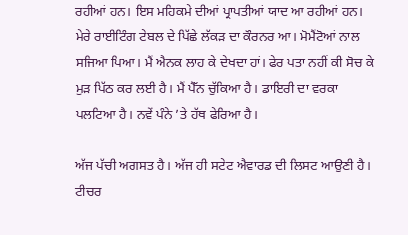ਰਹੀਆਂ ਹਨ। ਇਸ ਮਹਿਕਮੇ ਦੀਆਂ ਪ੍ਰਾਪਤੀਆਂ ਯਾਦ ਆ ਰਹੀਆਂ ਹਨ। ਮੇਰੇ ਰਾਈਟਿੰਗ ਟੇਬਲ ਦੇ ਪਿੱਛੇ ਲੱਕੜ ਦਾ ਕੌਰਨਰ ਆ। ਮੋਮੈਂਟੋਆਂ ਨਾਲ ਸਜਿਆ ਪਿਆ। ਮੈਂ ਐਨਕ ਲਾਹ ਕੇ ਦੇਖਦਾ ਹਾਂ। ਫੇਰ ਪਤਾ ਨਹੀਂ ਕੀ ਸੋਚ ਕੇ ਮੁੜ ਪਿੱਠ ਕਰ ਲਈ ਹੈ। ਮੈਂ ਪੈੱਨ ਚੁੱਕਿਆ ਹੈ। ਡਾਇਰੀ ਦਾ ਵਰਕਾ ਪਲਟਿਆ ਹੈ। ਨਵੇਂ ਪੰਨੇ ’ਤੇ ਹੱਥ ਫੇਰਿਆ ਹੈ।

ਅੱਜ ਪੱਚੀ ਅਗਸਤ ਹੈ। ਅੱਜ ਹੀ ਸਟੇਟ ਐਵਾਰਡ ਦੀ ਲਿਸਟ ਆਉਣੀ ਹੈ। ਟੀਚਰ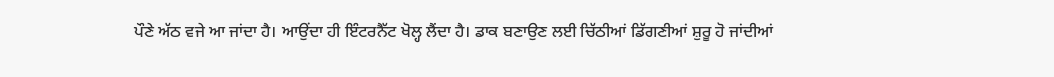ਪੌਣੇ ਅੱਠ ਵਜੇ ਆ ਜਾਂਦਾ ਹੈ। ਆਉਂਦਾ ਹੀ ਇੰਟਰਨੈੱਟ ਖੋਲ੍ਹ ਲੈਂਦਾ ਹੈ। ਡਾਕ ਬਣਾਉਣ ਲਈ ਚਿੱਠੀਆਂ ਡਿੱਗਣੀਆਂ ਸ਼ੁਰੂ ਹੋ ਜਾਂਦੀਆਂ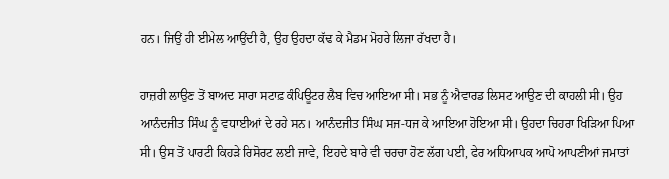ਹਨ। ਜਿਉਂ ਹੀ ਈਮੇਲ ਆਉਂਦੀ ਹੈ, ਉਹ ਉਹਦਾ ਕੱਢ ਕੇ ਮੈਡਮ ਮੋਹਰੇ ਲਿਜਾ ਰੱਖਦਾ ਹੈ।

ਹਾਜ਼ਰੀ ਲਾਉਣ ਤੋਂ ਬਾਅਦ ਸਾਰਾ ਸਟਾਫ਼ ਕੰਪਿਊਟਰ ਲੈਬ ਵਿਚ ਆਇਆ ਸੀ। ਸਭ ਨੂੰ ਐਵਾਰਡ ਲਿਸਟ ਆਉਣ ਦੀ ਕਾਹਲੀ ਸੀ। ਉਹ ਆਨੰਦਜੀਤ ਸਿੰਘ ਨੂੰ ਵਧਾਈਆਂ ਦੇ ਰਹੇ ਸਨ। ਆਨੰਦਜੀਤ ਸਿੰਘ ਸਜ-ਧਜ ਕੇ ਆਇਆ ਹੋਇਆ ਸੀ। ਉਹਦਾ ਚਿਹਰਾ ਖਿੜਿਆ ਪਿਆ ਸੀ। ਉਸ ਤੋਂ ਪਾਰਟੀ ਕਿਹੜੇ ਰਿਸੋਰਟ ਲਈ ਜਾਵੇ, ਇਹਦੇ ਬਾਰੇ ਵੀ ਚਰਚਾ ਹੋਣ ਲੱਗ ਪਈ, ਫੇਰ ਅਧਿਆਪਕ ਆਪੋ ਆਪਣੀਆਂ ਜਮਾਤਾਂ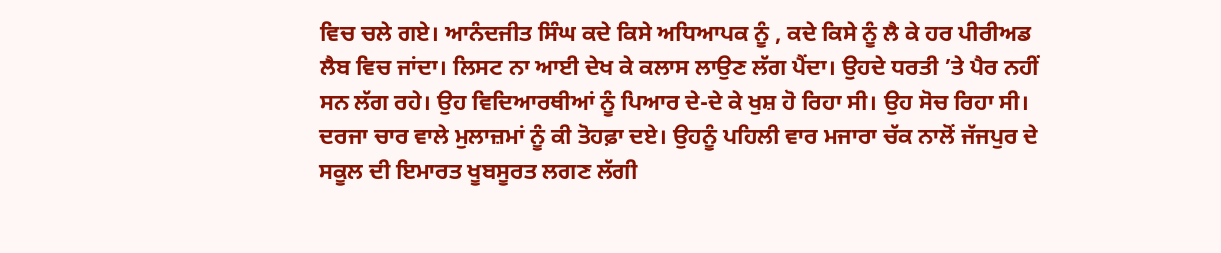ਵਿਚ ਚਲੇ ਗਏ। ਆਨੰਦਜੀਤ ਸਿੰਘ ਕਦੇ ਕਿਸੇ ਅਧਿਆਪਕ ਨੂੰ , ਕਦੇ ਕਿਸੇ ਨੂੰ ਲੈ ਕੇ ਹਰ ਪੀਰੀਅਡ ਲੈਬ ਵਿਚ ਜਾਂਦਾ। ਲਿਸਟ ਨਾ ਆਈ ਦੇਖ ਕੇ ਕਲਾਸ ਲਾਉਣ ਲੱਗ ਪੈਂਦਾ। ਉਹਦੇ ਧਰਤੀ ’ਤੇ ਪੈਰ ਨਹੀਂ ਸਨ ਲੱਗ ਰਹੇ। ਉਹ ਵਿਦਿਆਰਥੀਆਂ ਨੂੰ ਪਿਆਰ ਦੇ-ਦੇ ਕੇ ਖੁਸ਼ ਹੋ ਰਿਹਾ ਸੀ। ਉਹ ਸੋਚ ਰਿਹਾ ਸੀ। ਦਰਜਾ ਚਾਰ ਵਾਲੇ ਮੁਲਾਜ਼ਮਾਂ ਨੂੰ ਕੀ ਤੋਹਫ਼ਾ ਦਏ। ਉਹਨੂੰ ਪਹਿਲੀ ਵਾਰ ਮਜਾਰਾ ਚੱਕ ਨਾਲੋਂ ਜੱਜਪੁਰ ਦੇ ਸਕੂਲ ਦੀ ਇਮਾਰਤ ਖੂਬਸੂਰਤ ਲਗਣ ਲੱਗੀ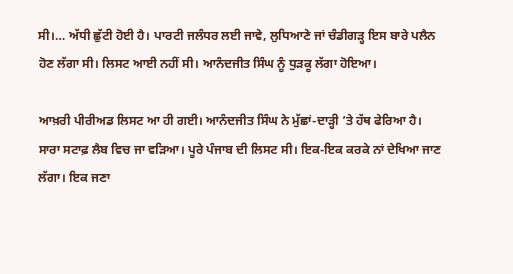ਸੀ।… ਅੱਧੀ ਛੁੱਟੀ ਹੋਈ ਹੈ। ਪਾਰਟੀ ਜਲੰਧਰ ਲਈ ਜਾਵੇ, ਲੁਧਿਆਣੇ ਜਾਂ ਚੰਡੀਗੜ੍ਹ ਇਸ ਬਾਰੇ ਪਲੈਨ ਹੋਣ ਲੱਗਾ ਸੀ। ਲਿਸਟ ਆਈ ਨਹੀਂ ਸੀ। ਆਨੰਦਜੀਤ ਸਿੰਘ ਨੂੰ ਧੁੜਕੂ ਲੱਗਾ ਹੋਇਆ।

ਆਖ਼ਰੀ ਪੀਰੀਅਡ ਲਿਸਟ ਆ ਹੀ ਗਈ। ਆਨੰਦਜੀਤ ਸਿੰਘ ਨੇ ਮੁੱਛਾਂ-ਦਾੜ੍ਹੀ ’ਤੇ ਹੱਥ ਫੇਰਿਆ ਹੈ। ਸਾਰਾ ਸਟਾਫ਼ ਲੈਬ ਵਿਚ ਜਾ ਵੜਿਆ। ਪੂਰੇ ਪੰਜਾਬ ਦੀ ਲਿਸਟ ਸੀ। ਇਕ-ਇਕ ਕਰਕੇ ਨਾਂ ਦੇਖਿਆ ਜਾਣ ਲੱਗਾ। ਇਕ ਜਣਾ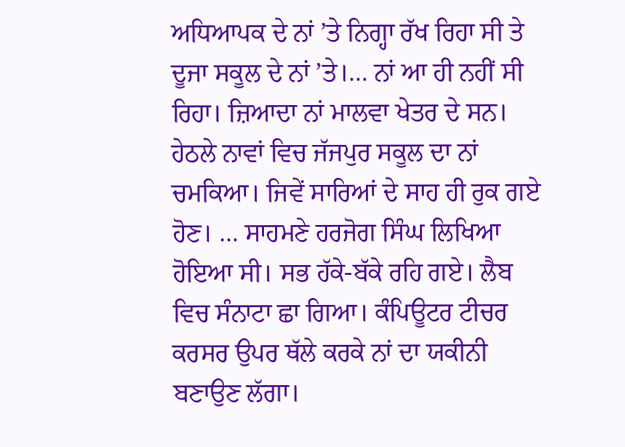ਅਧਿਆਪਕ ਦੇ ਨਾਂ ’ਤੇ ਨਿਗ੍ਹਾ ਰੱਖ ਰਿਹਾ ਸੀ ਤੇ ਦੂਜਾ ਸਕੂਲ ਦੇ ਨਾਂ ’ਤੇ।… ਨਾਂ ਆ ਹੀ ਨਹੀਂ ਸੀ ਰਿਹਾ। ਜ਼ਿਆਦਾ ਨਾਂ ਮਾਲਵਾ ਖੇਤਰ ਦੇ ਸਨ। ਹੇਠਲੇ ਨਾਵਾਂ ਵਿਚ ਜੱਜਪੁਰ ਸਕੂਲ ਦਾ ਨਾਂ ਚਮਕਿਆ। ਜਿਵੇਂ ਸਾਰਿਆਂ ਦੇ ਸਾਹ ਹੀ ਰੁਕ ਗਏ ਹੋਣ। … ਸਾਹਮਣੇ ਹਰਜੋਗ ਸਿੰਘ ਲਿਖਿਆ ਹੋਇਆ ਸੀ। ਸਭ ਹੱਕੇ-ਬੱਕੇ ਰਹਿ ਗਏ। ਲੈਬ ਵਿਚ ਸੰਨਾਟਾ ਛਾ ਗਿਆ। ਕੰਪਿਊਟਰ ਟੀਚਰ ਕਰਸਰ ਉਪਰ ਥੱਲੇ ਕਰਕੇ ਨਾਂ ਦਾ ਯਕੀਨੀ ਬਣਾਉਣ ਲੱਗਾ।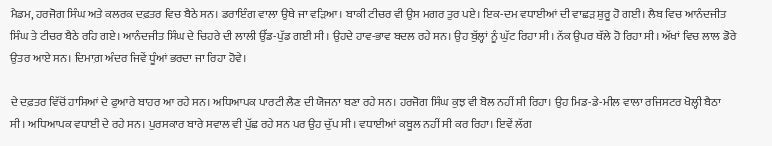ਮੈਡਮ, ਹਰਜੋਗ ਸਿੰਘ ਅਤੇ ਕਲਰਕ ਦਫ਼ਤਰ ਵਿਚ ਬੈਠੇ ਸਨ। ਡਰਾਇੰਗ ਵਾਲਾ ਉਥੇ ਜਾ ਵੜਿਆ। ਬਾਕੀ ਟੀਚਰ ਵੀ ਉਸ ਮਗਰ ਤੁਰ ਪਏ। ਇਕ-ਦਮ ਵਧਾਈਆਂ ਦੀ ਵਾਛੜ ਸ਼ੁਰੂ ਹੋ ਗਈ। ਲੈਬ ਵਿਚ ਆਨੰਦਜੀਤ ਸਿੰਘ ਤੇ ਟੀਚਰ ਬੈਠੇ ਰਹਿ ਗਏ। ਆਨੰਦਜੀਤ ਸਿੰਘ ਦੇ ਚਿਹਰੇ ਦੀ ਲਾਲੀ ਉੱਡ-ਪੁੱਡ ਗਈ ਸੀ। ਉਹਦੇ ਹਾਵ-ਭਾਵ ਬਦਲ ਰਹੇ ਸਨ। ਉਹ ਬੁੱਲ੍ਹਾਂ ਨੂੰ ਘੁੱਟ ਰਿਹਾ ਸੀ। ਨੱਕ ਉਪਰ ਥੱਲੇ ਹੋ ਰਿਹਾ ਸੀ। ਅੱਖਾਂ ਵਿਚ ਲਾਲ ਡੋਰੇ ਉਤਰ ਆਏ ਸਨ। ਦਿਮਾਗ਼ ਅੰਦਰ ਜਿਵੇਂ ਧੂੰਆਂ ਭਰਦਾ ਜਾ ਰਿਹਾ ਹੋਵੇ।

ਦੇ ਦਫ਼ਤਰ ਵਿੱਚੋਂ ਹਾਸਿਆਂ ਦੇ ਫੁਆਰੇ ਬਾਹਰ ਆ ਰਹੇ ਸਨ। ਅਧਿਆਪਕ ਪਾਰਟੀ ਲੈਣ ਦੀ ਯੋਜਨਾ ਬਣਾ ਰਹੇ ਸਨ। ਹਰਜੋਗ ਸਿੰਘ ਕੁਝ ਵੀ ਬੋਲ ਨਹੀਂ ਸੀ ਰਿਹਾ। ਉਹ ਮਿਡ-ਡੇ-ਮੀਲ ਵਾਲਾ ਰਜਿਸਟਰ ਖੋਲ੍ਹੀ ਬੈਠਾ ਸੀ। ਅਧਿਆਪਕ ਵਧਾਈ ਦੇ ਰਹੇ ਸਨ। ਪੁਰਸਕਾਰ ਬਾਰੇ ਸਵਾਲ ਵੀ ਪੁੱਛ ਰਹੇ ਸਨ ਪਰ ਉਹ ਚੁੱਪ ਸੀ। ਵਧਾਈਆਂ ਕਬੂਲ ਨਹੀਂ ਸੀ ਕਰ ਰਿਹਾ। ਇਵੇਂ ਲੱਗ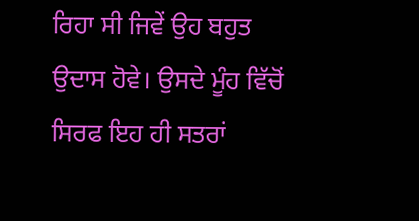ਰਿਹਾ ਸੀ ਜਿਵੇਂ ਉਹ ਬਹੁਤ ਉਦਾਸ ਹੋਵੇ। ਉਸਦੇ ਮੂੰਹ ਵਿੱਚੋਂ ਸਿਰਫ ਇਹ ਹੀ ਸਤਰਾਂ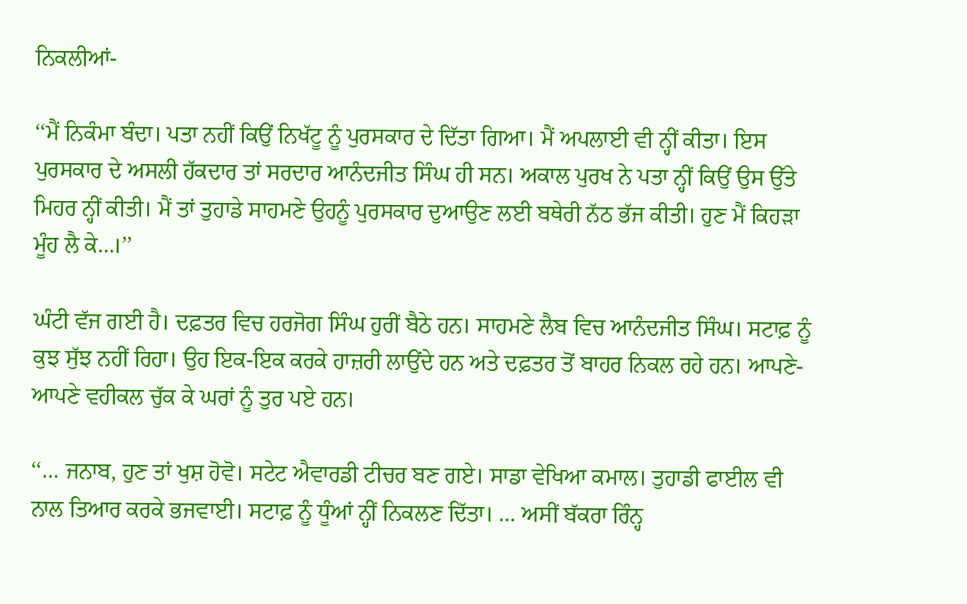ਨਿਕਲੀਆਂ-

‘‘ਮੈਂ ਨਿਕੰਮਾ ਬੰਦਾ। ਪਤਾ ਨਹੀਂ ਕਿਉਂ ਨਿਖੱਟੂ ਨੂੰ ਪੁਰਸਕਾਰ ਦੇ ਦਿੱਤਾ ਗਿਆ। ਮੈਂ ਅਪਲਾਈ ਵੀ ਨ੍ਹੀਂ ਕੀਤਾ। ਇਸ ਪੁਰਸਕਾਰ ਦੇ ਅਸਲੀ ਹੱਕਦਾਰ ਤਾਂ ਸਰਦਾਰ ਆਨੰਦਜੀਤ ਸਿੰਘ ਹੀ ਸਨ। ਅਕਾਲ ਪੁਰਖ ਨੇ ਪਤਾ ਨ੍ਹੀਂ ਕਿਉਂ ਉਸ ਉੱਤੇ ਮਿਹਰ ਨ੍ਹੀਂ ਕੀਤੀ। ਮੈਂ ਤਾਂ ਤੁਹਾਡੇ ਸਾਹਮਣੇ ਉਹਨੂੰ ਪੁਰਸਕਾਰ ਦੁਆਉਣ ਲਈ ਬਥੇਰੀ ਨੱਠ ਭੱਜ ਕੀਤੀ। ਹੁਣ ਮੈਂ ਕਿਹੜਾ ਮੂੰਹ ਲੈ ਕੇ…।’’

ਘੰਟੀ ਵੱਜ ਗਈ ਹੈ। ਦਫ਼ਤਰ ਵਿਚ ਹਰਜੋਗ ਸਿੰਘ ਹੁਰੀਂ ਬੈਠੇ ਹਨ। ਸਾਹਮਣੇ ਲੈਬ ਵਿਚ ਆਨੰਦਜੀਤ ਸਿੰਘ। ਸਟਾਫ਼ ਨੂੰ ਕੁਝ ਸੁੱਝ ਨਹੀਂ ਰਿਹਾ। ਉਹ ਇਕ-ਇਕ ਕਰਕੇ ਹਾਜ਼ਰੀ ਲਾਉਂਦੇ ਹਨ ਅਤੇ ਦਫ਼ਤਰ ਤੋਂ ਬਾਹਰ ਨਿਕਲ ਰਹੇ ਹਨ। ਆਪਣੇ-ਆਪਣੇ ਵਹੀਕਲ ਚੁੱਕ ਕੇ ਘਰਾਂ ਨੂੰ ਤੁਰ ਪਏ ਹਨ।

‘‘… ਜਨਾਬ, ਹੁਣ ਤਾਂ ਖੁਸ਼ ਹੋਵੋ। ਸਟੇਟ ਐਵਾਰਡੀ ਟੀਚਰ ਬਣ ਗਏ। ਸਾਡਾ ਵੇਖਿਆ ਕਮਾਲ। ਤੁਹਾਡੀ ਫਾਈਲ ਵੀ ਨਾਲ ਤਿਆਰ ਕਰਕੇ ਭਜਵਾਈ। ਸਟਾਫ਼ ਨੂੰ ਧੂੰਆਂ ਨ੍ਹੀਂ ਨਿਕਲਣ ਦਿੱਤਾ। … ਅਸੀਂ ਬੱਕਰਾ ਰਿੰਨ੍ਹ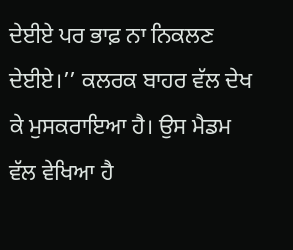ਦੇਈਏ ਪਰ ਭਾਫ਼ ਨਾ ਨਿਕਲਣ ਦੇਈਏ।’’ ਕਲਰਕ ਬਾਹਰ ਵੱਲ ਦੇਖ ਕੇ ਮੁਸਕਰਾਇਆ ਹੈ। ਉਸ ਮੈਡਮ ਵੱਲ ਵੇਖਿਆ ਹੈ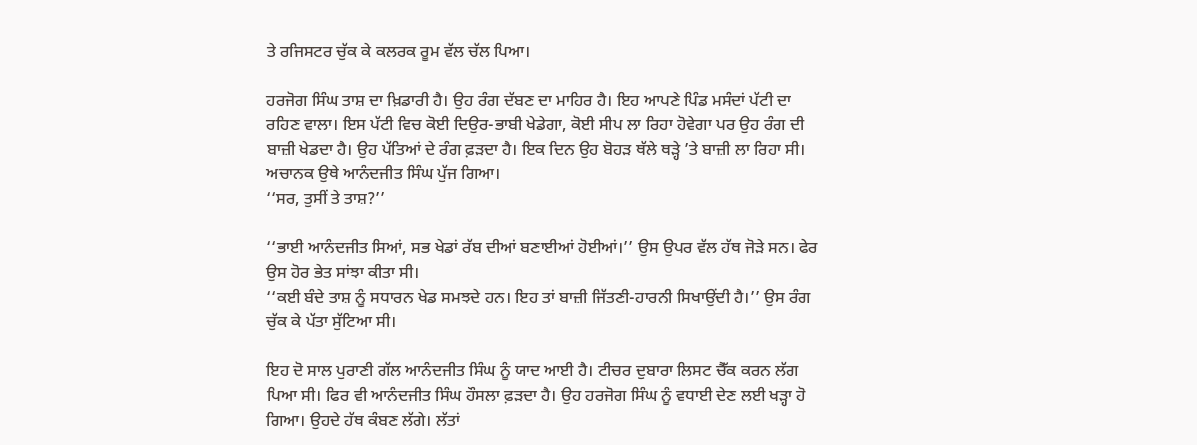ਤੇ ਰਜਿਸਟਰ ਚੁੱਕ ਕੇ ਕਲਰਕ ਰੂਮ ਵੱਲ ਚੱਲ ਪਿਆ।

ਹਰਜੋਗ ਸਿੰਘ ਤਾਸ਼ ਦਾ ਖ਼ਿਡਾਰੀ ਹੈ। ਉਹ ਰੰਗ ਦੱਬਣ ਦਾ ਮਾਹਿਰ ਹੈ। ਇਹ ਆਪਣੇ ਪਿੰਡ ਮਸੰਦਾਂ ਪੱਟੀ ਦਾ ਰਹਿਣ ਵਾਲਾ। ਇਸ ਪੱਟੀ ਵਿਚ ਕੋਈ ਦਿਉਰ-ਭਾਬੀ ਖੇਡੇਗਾ, ਕੋਈ ਸੀਪ ਲਾ ਰਿਹਾ ਹੋਵੇਗਾ ਪਰ ਉਹ ਰੰਗ ਦੀ ਬਾਜ਼ੀ ਖੇਡਦਾ ਹੈ। ਉਹ ਪੱਤਿਆਂ ਦੇ ਰੰਗ ਫ਼ੜਦਾ ਹੈ। ਇਕ ਦਿਨ ਉਹ ਬੋਹੜ ਥੱਲੇ ਥੜ੍ਹੇ ’ਤੇ ਬਾਜ਼ੀ ਲਾ ਰਿਹਾ ਸੀ। ਅਚਾਨਕ ਉਥੇ ਆਨੰਦਜੀਤ ਸਿੰਘ ਪੁੱਜ ਗਿਆ।
‘‘ਸਰ, ਤੁਸੀਂ ਤੇ ਤਾਸ਼?’’

‘‘ਭਾਈ ਆਨੰਦਜੀਤ ਸਿਆਂ, ਸਭ ਖੇਡਾਂ ਰੱਬ ਦੀਆਂ ਬਣਾਈਆਂ ਹੋਈਆਂ।’’ ਉਸ ਉਪਰ ਵੱਲ ਹੱਥ ਜੋੜੇ ਸਨ। ਫੇਰ ਉਸ ਹੋਰ ਭੇਤ ਸਾਂਝਾ ਕੀਤਾ ਸੀ।
‘‘ਕਈ ਬੰਦੇ ਤਾਸ਼ ਨੂੰ ਸਧਾਰਨ ਖੇਡ ਸਮਝਦੇ ਹਨ। ਇਹ ਤਾਂ ਬਾਜ਼ੀ ਜਿੱਤਣੀ-ਹਾਰਨੀ ਸਿਖਾਉਂਦੀ ਹੈ।’’ ਉਸ ਰੰਗ ਚੁੱਕ ਕੇ ਪੱਤਾ ਸੁੱਟਿਆ ਸੀ।

ਇਹ ਦੋ ਸਾਲ ਪੁਰਾਣੀ ਗੱਲ ਆਨੰਦਜੀਤ ਸਿੰਘ ਨੂੰ ਯਾਦ ਆਈ ਹੈ। ਟੀਚਰ ਦੁਬਾਰਾ ਲਿਸਟ ਚੈੱਕ ਕਰਨ ਲੱਗ ਪਿਆ ਸੀ। ਫਿਰ ਵੀ ਆਨੰਦਜੀਤ ਸਿੰਘ ਹੌਸਲਾ ਫ਼ੜਦਾ ਹੈ। ਉਹ ਹਰਜੋਗ ਸਿੰਘ ਨੂੰ ਵਧਾਈ ਦੇਣ ਲਈ ਖੜ੍ਹਾ ਹੋ ਗਿਆ। ਉਹਦੇ ਹੱਥ ਕੰਬਣ ਲੱਗੇ। ਲੱਤਾਂ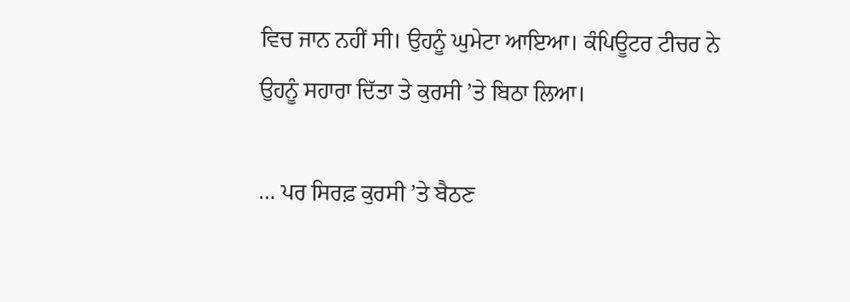ਵਿਚ ਜਾਨ ਨਹੀਂ ਸੀ। ਉਹਨੂੰ ਘੁਮੇਟਾ ਆਇਆ। ਕੰਪਿਊਟਰ ਟੀਚਰ ਨੇ ਉਹਨੂੰ ਸਹਾਰਾ ਦਿੱਤਾ ਤੇ ਕੁਰਸੀ ’ਤੇ ਬਿਠਾ ਲਿਆ।

… ਪਰ ਸਿਰਫ਼ ਕੁਰਸੀ ’ਤੇ ਬੈਠਣ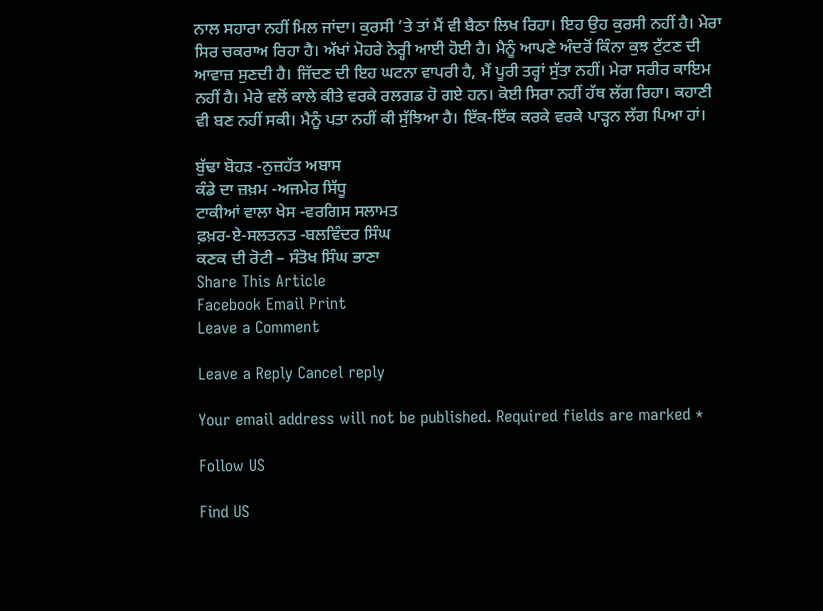ਨਾਲ ਸਹਾਰਾ ਨਹੀਂ ਮਿਲ ਜਾਂਦਾ। ਕੁਰਸੀ ’ਤੇ ਤਾਂ ਮੈਂ ਵੀ ਬੈਠਾ ਲਿਖ ਰਿਹਾ। ਇਹ ਉਹ ਕੁਰਸੀ ਨਹੀਂ ਹੈ। ਮੇਰਾ ਸਿਰ ਚਕਰਾਅ ਰਿਹਾ ਹੈ। ਅੱਖਾਂ ਮੋਹਰੇ ਨੇਰ੍ਹੀ ਆਈ ਹੋਈ ਹੈ। ਮੈਨੂੰ ਆਪਣੇ ਅੰਦਰੋਂ ਕਿੰਨਾ ਕੁਝ ਟੁੱਟਣ ਦੀ ਆਵਾਜ਼ ਸੁਣਦੀ ਹੈ। ਜਿੱਦਣ ਦੀ ਇਹ ਘਟਨਾ ਵਾਪਰੀ ਹੈ, ਮੈਂ ਪੂਰੀ ਤਰ੍ਹਾਂ ਸੁੱਤਾ ਨਹੀਂ। ਮੇਰਾ ਸਰੀਰ ਕਾਇਮ ਨਹੀਂ ਹੈ। ਮੇਰੇ ਵਲੋਂ ਕਾਲੇ ਕੀਤੇ ਵਰਕੇ ਰਲਗਡ ਹੋ ਗਏ ਹਨ। ਕੋਈ ਸਿਰਾ ਨਹੀਂ ਹੱਥ ਲੱਗ ਰਿਹਾ। ਕਹਾਣੀ ਵੀ ਬਣ ਨਹੀਂ ਸਕੀ। ਮੈਨੂੰ ਪਤਾ ਨਹੀਂ ਕੀ ਸੁੱਝਿਆ ਹੈ। ਇੱਕ-ਇੱਕ ਕਰਕੇ ਵਰਕੇ ਪਾੜ੍ਹਨ ਲੱਗ ਪਿਆ ਹਾਂ।

ਬੁੱਢਾ ਬੋਹੜ -ਨੁਜ਼ਹੱਤ ਅਬਾਸ
ਕੰਡੇ ਦਾ ਜ਼ਖ਼ਮ -ਅਜਮੇਰ ਸਿੱਧੂ
ਟਾਕੀਆਂ ਵਾਲਾ ਖੇਸ -ਵਰਗਿਸ ਸਲਾਮਤ
ਫ਼ਖ਼ਰ-ਏ-ਸਲਤਨਤ -ਬਲਵਿੰਦਰ ਸਿੰਘ
ਕਣਕ ਦੀ ਰੋਟੀ – ਸੰਤੋਖ ਸਿੰਘ ਭਾਣਾ
Share This Article
Facebook Email Print
Leave a Comment

Leave a Reply Cancel reply

Your email address will not be published. Required fields are marked *

Follow US

Find US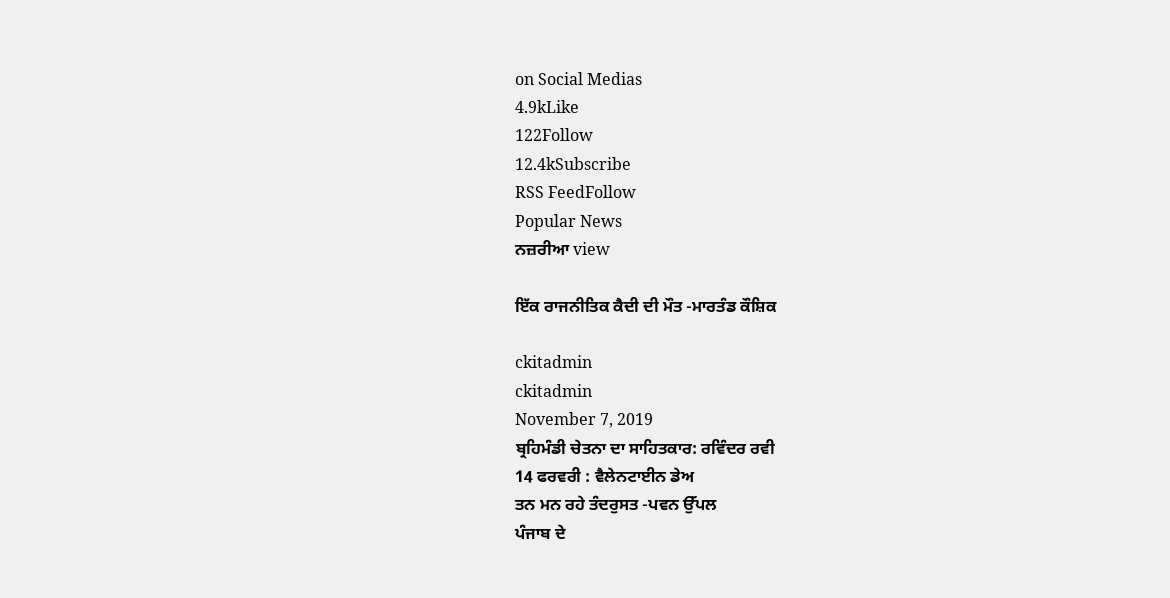on Social Medias
4.9kLike
122Follow
12.4kSubscribe
RSS FeedFollow
Popular News
ਨਜ਼ਰੀਆ view

ਇੱਕ ਰਾਜਨੀਤਿਕ ਕੈਦੀ ਦੀ ਮੌਤ -ਮਾਰਤੰਡ ਕੌਸ਼ਿਕ

ckitadmin
ckitadmin
November 7, 2019
ਬ੍ਰਹਿਮੰਡੀ ਚੇਤਨਾ ਦਾ ਸਾਹਿਤਕਾਰ: ਰਵਿੰਦਰ ਰਵੀ
14 ਫਰਵਰੀ : ਵੈਲੇਨਟਾਈਨ ਡੇਅ
ਤਨ ਮਨ ਰਹੇ ਤੰਦਰੁਸਤ -ਪਵਨ ਉੱਪਲ
ਪੰਜਾਬ ਦੇ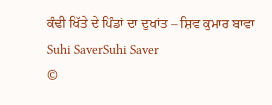ਕੰਢੀ ਖਿੱਤੇ ਦੇ ਪਿੰਡਾਂ ਦਾ ਦੁਖਾਂਤ – ਸ਼ਿਵ ਕੁਮਾਰ ਬਾਵਾ
Suhi SaverSuhi Saver
©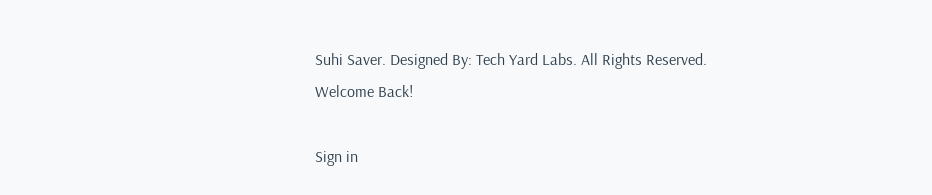Suhi Saver. Designed By: Tech Yard Labs. All Rights Reserved.
Welcome Back!

Sign in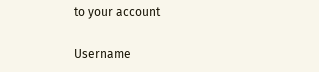to your account

Username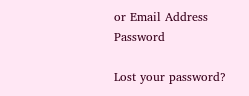or Email Address
Password

Lost your password?